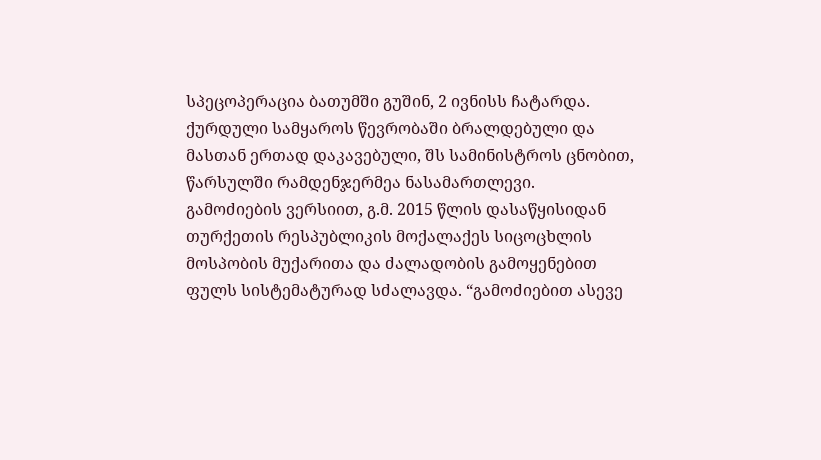სპეცოპერაცია ბათუმში გუშინ, 2 ივნისს ჩატარდა. ქურდული სამყაროს წევრობაში ბრალდებული და მასთან ერთად დაკავებული, შს სამინისტროს ცნობით, წარსულში რამდენჯერმეა ნასამართლევი.
გამოძიების ვერსიით, გ.მ. 2015 წლის დასაწყისიდან თურქეთის რესპუბლიკის მოქალაქეს სიცოცხლის მოსპობის მუქარითა და ძალადობის გამოყენებით ფულს სისტემატურად სძალავდა. “გამოძიებით ასევე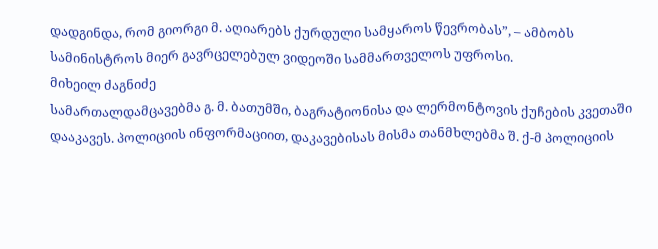დადგინდა, რომ გიორგი მ. აღიარებს ქურდული სამყაროს წევრობას”, – ამბობს სამინისტროს მიერ გავრცელებულ ვიდეოში სამმართველოს უფროსი.
მიხეილ ძაგნიძე
სამართალდამცავებმა გ. მ. ბათუმში, ბაგრატიონისა და ლერმონტოვის ქუჩების კვეთაში დააკავეს. პოლიციის ინფორმაციით, დაკავებისას მისმა თანმხლებმა შ. ქ-მ პოლიციის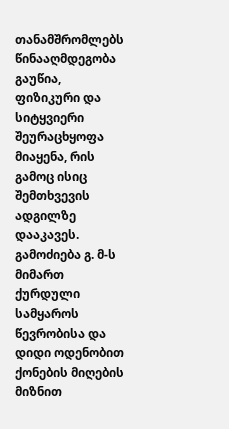თანამშრომლებს წინააღმდეგობა გაუწია, ფიზიკური და სიტყვიერი შეურაცხყოფა მიაყენა, რის გამოც ისიც შემთხვევის ადგილზე დააკავეს.
გამოძიება გ. მ-ს მიმართ ქურდული სამყაროს წევრობისა და დიდი ოდენობით ქონების მიღების მიზნით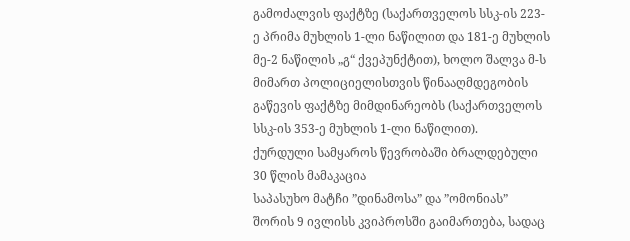გამოძალვის ფაქტზე (საქართველოს სსკ-ის 223-ე პრიმა მუხლის 1-ლი ნაწილით და 181-ე მუხლის მე-2 ნაწილის „გ“ ქვეპუნქტით), ხოლო შალვა მ-ს მიმართ პოლიციელისთვის წინააღმდეგობის გაწევის ფაქტზე მიმდინარეობს (საქართველოს სსკ-ის 353-ე მუხლის 1-ლი ნაწილით).
ქურდული სამყაროს წევრობაში ბრალდებული 30 წლის მამაკაცია
საპასუხო მატჩი ”დინამოსა” და ”ომონიას” შორის 9 ივლისს კვიპროსში გაიმართება, სადაც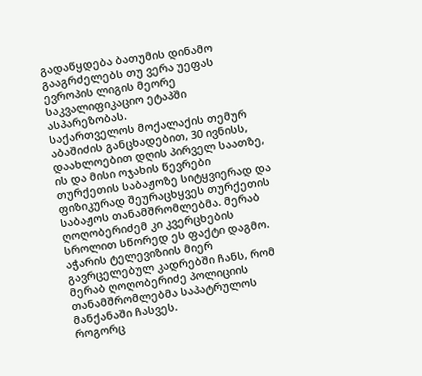გადაწყდება ბათუმის დინამო გააგრძელებს თუ ვერა უეფას ევროპის ლიგის მეორე საკვალიფიკაციო ეტაპში ასპარეზობას.
საქართველოს მოქალაქის თემურ აბაშიძის განცხადებით, 30 ივნისს, დაახლოებით დღის პირველ საათზე, ის და მისი ოჯახის წევრები თურქეთის საბაჟოზე სიტყვიერად და ფიზიკურად შეურაცხყვეს თურქეთის საბაჟოს თანამშრომლებმა. მერაბ ღოღობერიძემ კი კვერცხების სროლით სწორედ ეს ფაქტი დაგმო.
აჭარის ტელევიზიის მიერ გავრცელებულ კადრებში ჩანს, რომ მერაბ ღოღობერიძე პოლიციის თანამშრომლებმა საპატრულოს მანქანაში ჩასვეს.
როგორც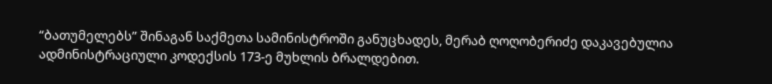“ბათუმელებს” შინაგან საქმეთა სამინისტროში განუცხადეს, მერაბ ღოღობერიძე დაკავებულია ადმინისტრაციული კოდექსის 173-ე მუხლის ბრალდებით.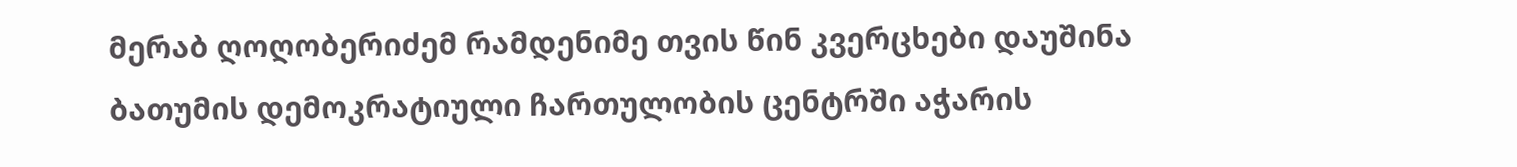მერაბ ღოღობერიძემ რამდენიმე თვის წინ კვერცხები დაუშინა ბათუმის დემოკრატიული ჩართულობის ცენტრში აჭარის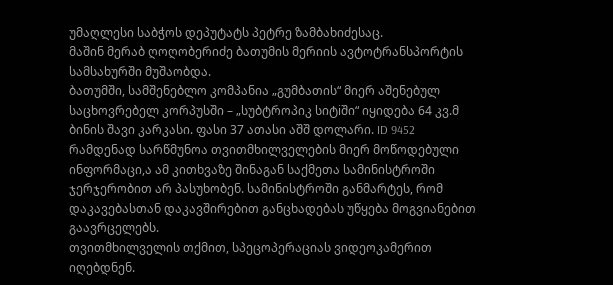უმაღლესი საბჭოს დეპუტატს პეტრე ზამბახიძესაც.
მაშინ მერაბ ღოღობერიძე ბათუმის მერიის ავტოტრანსპორტის სამსახურში მუშაობდა.
ბათუმში, სამშენებლო კომპანია „გუმბათის“ მიერ აშენებულ საცხოვრებელ კორპუსში – „სუბტროპიკ სიტiში“ იყიდება 64 კვ.მ ბინის შავი კარკასი. ფასი 37 ათასი აშშ დოლარი. ID 9452
რამდენად სარწმუნოა თვითმხილველების მიერ მოწოდებული ინფორმაცი,ა ამ კითხვაზე შინაგან საქმეთა სამინისტროში ჯერჯერობით არ პასუხობენ. სამინისტროში განმარტეს, რომ დაკავებასთან დაკავშირებით განცხადებას უწყება მოგვიანებით გაავრცელებს.
თვითმხილველის თქმით, სპეცოპერაციას ვიდეოკამერით იღებდნენ.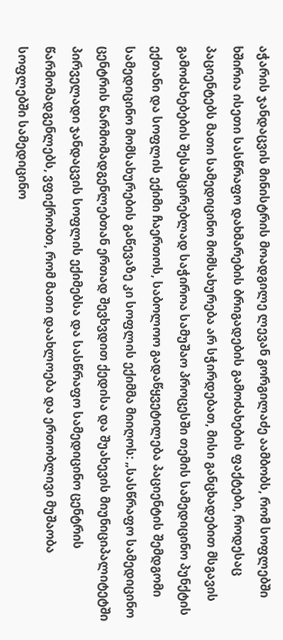აჭარის ჯანდაცვის მინისტრის მოადგილე ლევან გორგილაძე აამბობს, რომ სოფლებში ხშირია ისეთი სასწრაფო დახმარების ბრიგადების გამოძახების ფაქტები, როდესაც პაციენტებს მათი სამედიცინო მომსახურება არ სჭირდებათ, მისი განცხადებით მსგავის გამოძახებების შესამცირებლად საჭიროა სამუშაო პროცესში თემის სამედიცინო პუნქტის ექთანი და სოფლის ექიმი ჩაერთოს, საბოლოო გადაწყვეტილება პაციენტის შემდგომი სამედიცინო მომსახურების გაწევაზე კი სოფლის ექიმმა მიიღოს: „სასწრაფო სამედიცინო ცენტრის წარმომადგენლებთან ერთად შევხვდით ქედისა და შუახევის მიუნიციპალიტეტში პირველადი ჯანდაცვის სოფლის ექიმებსა და სასწრაფო სამედიცინო ცენტრის წარმომადგენლებს, ვფიქრობთ, რომ მათი დაახლოება და ერთობლივი მუშაობა სოფლებში სამედიცინო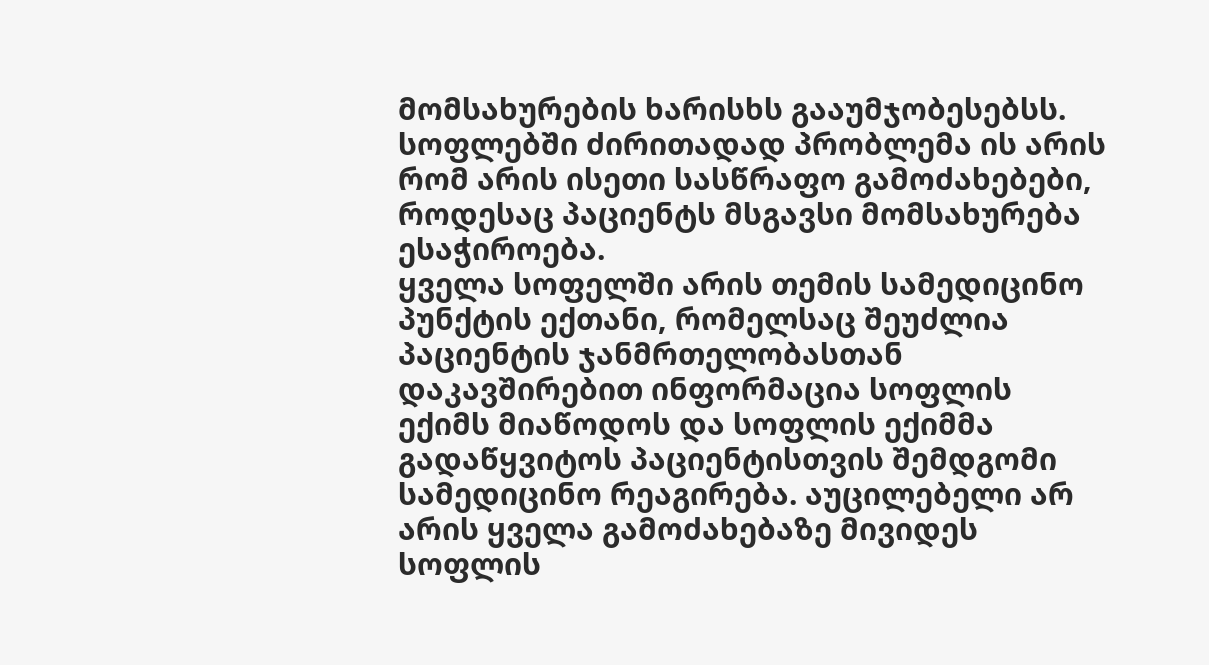მომსახურების ხარისხს გააუმჯობესებსს. სოფლებში ძირითადად პრობლემა ის არის რომ არის ისეთი სასწრაფო გამოძახებები, როდესაც პაციენტს მსგავსი მომსახურება ესაჭიროება.
ყველა სოფელში არის თემის სამედიცინო პუნქტის ექთანი, რომელსაც შეუძლია პაციენტის ჯანმრთელობასთან დაკავშირებით ინფორმაცია სოფლის ექიმს მიაწოდოს და სოფლის ექიმმა გადაწყვიტოს პაციენტისთვის შემდგომი სამედიცინო რეაგირება. აუცილებელი არ არის ყველა გამოძახებაზე მივიდეს სოფლის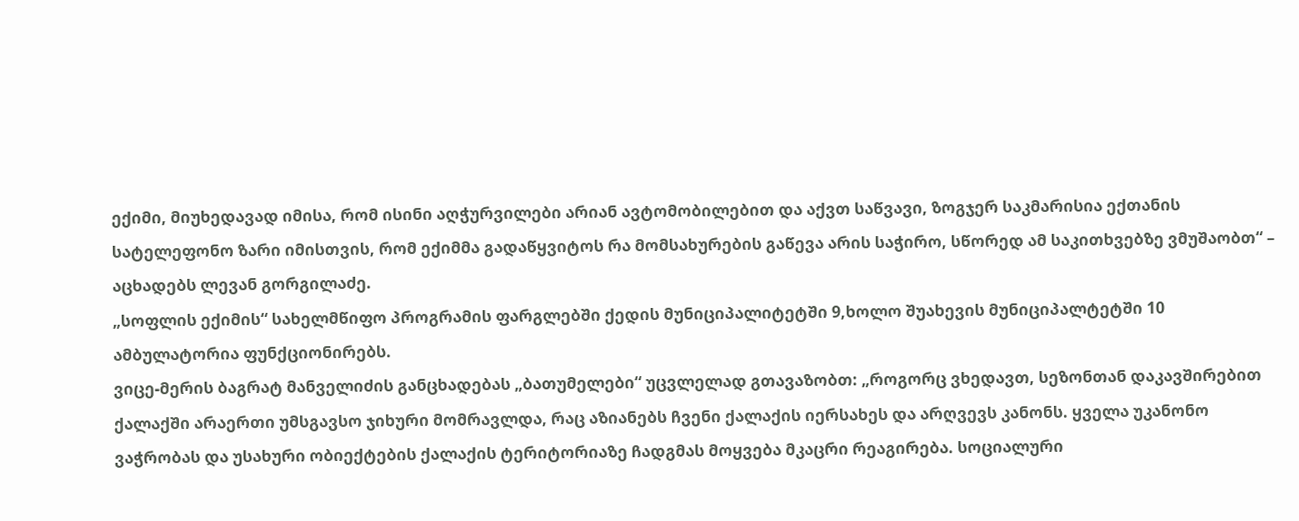ექიმი, მიუხედავად იმისა, რომ ისინი აღჭურვილები არიან ავტომობილებით და აქვთ საწვავი, ზოგჯერ საკმარისია ექთანის სატელეფონო ზარი იმისთვის, რომ ექიმმა გადაწყვიტოს რა მომსახურების გაწევა არის საჭირო, სწორედ ამ საკითხვებზე ვმუშაობთ“ – აცხადებს ლევან გორგილაძე.
„სოფლის ექიმის“ სახელმწიფო პროგრამის ფარგლებში ქედის მუნიციპალიტეტში 9,ხოლო შუახევის მუნიციპალტეტში 10 ამბულატორია ფუნქციონირებს.
ვიცე-მერის ბაგრატ მანველიძის განცხადებას „ბათუმელები“ უცვლელად გთავაზობთ: „როგორც ვხედავთ, სეზონთან დაკავშირებით ქალაქში არაერთი უმსგავსო ჯიხური მომრავლდა, რაც აზიანებს ჩვენი ქალაქის იერსახეს და არღვევს კანონს. ყველა უკანონო ვაჭრობას და უსახური ობიექტების ქალაქის ტერიტორიაზე ჩადგმას მოყვება მკაცრი რეაგირება. სოციალური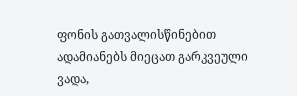ფონის გათვალისწინებით ადამიანებს მიეცათ გარკვეული ვადა,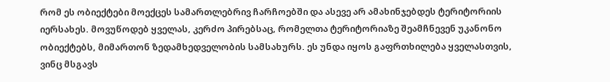რომ ეს ობიექტები მოექცეს სამართლებრივ ჩარჩოებში და ასევე არ ამახინჯებდეს ტერიტორიის იერსახეს. მოვუწოდებ ყველას, კერძო პირებსაც, რომელთა ტერიტორიაზე შეამჩნევენ უკანონო ობიექტებს, მიმართონ ზედამხედველობის სამსახურს. ეს უნდა იყოს გაფრთხილება ყველასთვის, ვინც მსგავს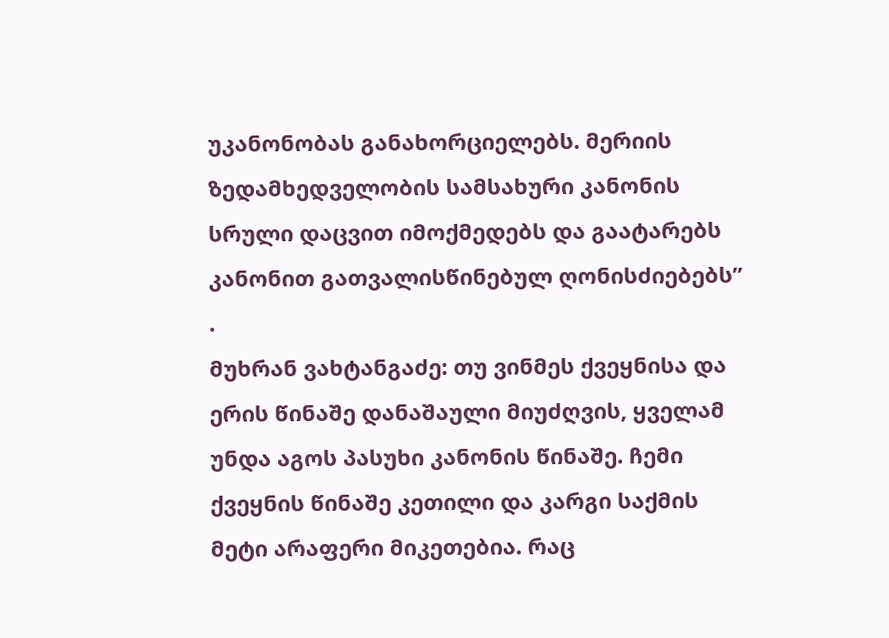უკანონობას განახორციელებს. მერიის ზედამხედველობის სამსახური კანონის სრული დაცვით იმოქმედებს და გაატარებს კანონით გათვალისწინებულ ღონისძიებებს” .
მუხრან ვახტანგაძე: თუ ვინმეს ქვეყნისა და ერის წინაშე დანაშაული მიუძღვის, ყველამ უნდა აგოს პასუხი კანონის წინაშე. ჩემი ქვეყნის წინაშე კეთილი და კარგი საქმის მეტი არაფერი მიკეთებია. რაც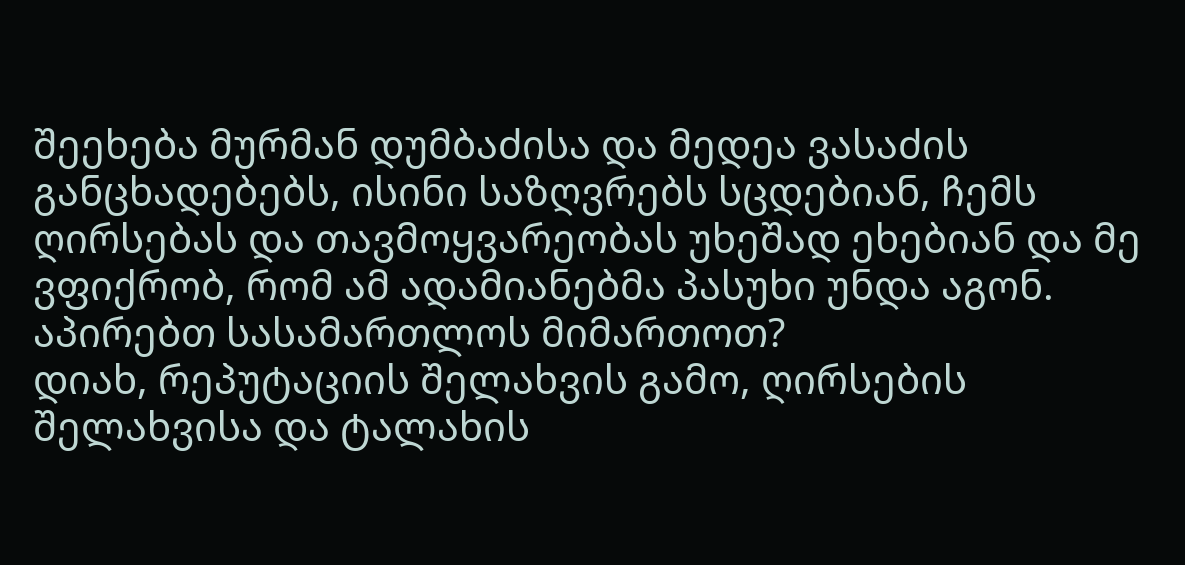შეეხება მურმან დუმბაძისა და მედეა ვასაძის განცხადებებს, ისინი საზღვრებს სცდებიან, ჩემს ღირსებას და თავმოყვარეობას უხეშად ეხებიან და მე ვფიქრობ, რომ ამ ადამიანებმა პასუხი უნდა აგონ.
აპირებთ სასამართლოს მიმართოთ?
დიახ, რეპუტაციის შელახვის გამო, ღირსების შელახვისა და ტალახის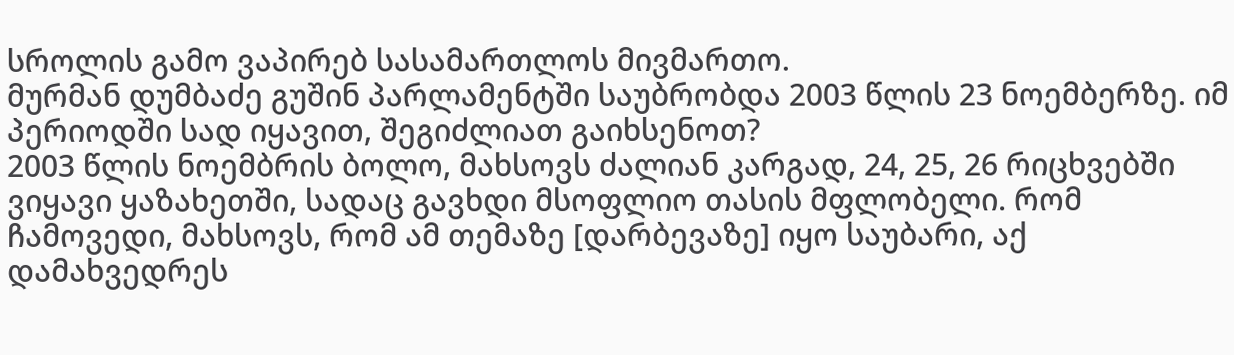სროლის გამო ვაპირებ სასამართლოს მივმართო.
მურმან დუმბაძე გუშინ პარლამენტში საუბრობდა 2003 წლის 23 ნოემბერზე. იმ პერიოდში სად იყავით, შეგიძლიათ გაიხსენოთ?
2003 წლის ნოემბრის ბოლო, მახსოვს ძალიან კარგად, 24, 25, 26 რიცხვებში ვიყავი ყაზახეთში, სადაც გავხდი მსოფლიო თასის მფლობელი. რომ ჩამოვედი, მახსოვს, რომ ამ თემაზე [დარბევაზე] იყო საუბარი, აქ დამახვედრეს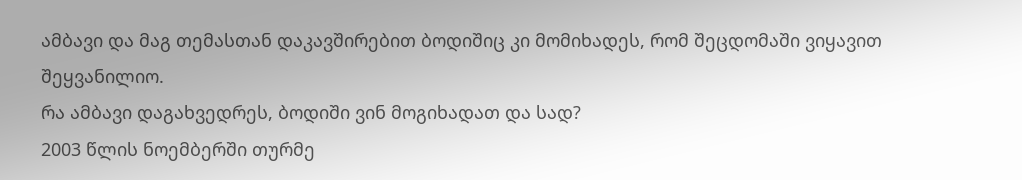ამბავი და მაგ თემასთან დაკავშირებით ბოდიშიც კი მომიხადეს, რომ შეცდომაში ვიყავით შეყვანილიო.
რა ამბავი დაგახვედრეს, ბოდიში ვინ მოგიხადათ და სად?
2003 წლის ნოემბერში თურმე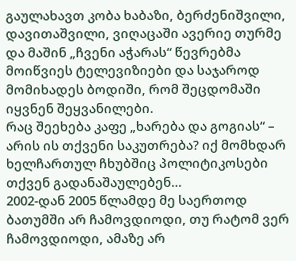გაულახავთ კობა ხაბაზი, ბერძენიშვილი, დავითაშვილი, ვიღაცაში ავერიე თურმე და მაშინ „ჩვენი აჭარას“ წევრებმა მოიწვიეს ტელევიზიები და საჯაროდ მომიხადეს ბოდიში, რომ შეცდომაში იყვნენ შეყვანილები.
რაც შეეხება კაფე „ხარება და გოგიას“ – არის ის თქვენი საკუთრება? იქ მომხდარ ხელჩართულ ჩხუბშიც პოლიტიკოსები თქვენ გადანაშაულებენ…
2002-დან 2005 წლამდე მე საერთოდ ბათუმში არ ჩამოვდიოდი, თუ რატომ ვერ ჩამოვდიოდი, ამაზე არ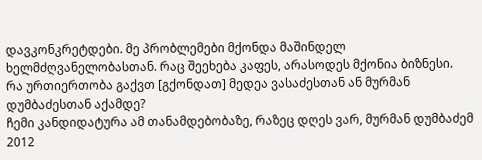დავკონკრეტდები. მე პრობლემები მქონდა მაშინდელ ხელმძღვანელობასთან. რაც შეეხება კაფეს, არასოდეს მქონია ბიზნესი.
რა ურთიერთობა გაქვთ [გქონდათ] მედეა ვასაძესთან ან მურმან დუმბაძესთან აქამდე?
ჩემი კანდიდატურა ამ თანამდებობაზე, რაზეც დღეს ვარ, მურმან დუმბაძემ 2012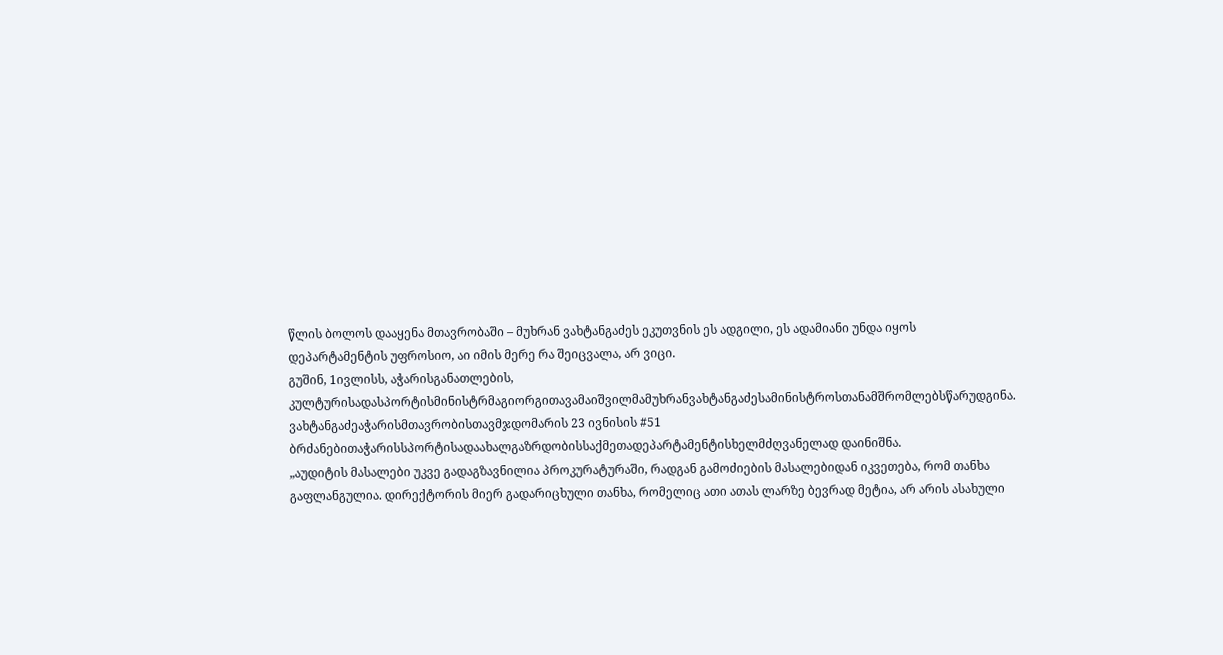წლის ბოლოს დააყენა მთავრობაში – მუხრან ვახტანგაძეს ეკუთვნის ეს ადგილი, ეს ადამიანი უნდა იყოს დეპარტამენტის უფროსიო, აი იმის მერე რა შეიცვალა, არ ვიცი.
გუშინ, 1ივლისს, აჭარისგანათლების, კულტურისადასპორტისმინისტრმაგიორგითავამაიშვილმამუხრანვახტანგაძესამინისტროსთანამშრომლებსწარუდგინა. ვახტანგაძეაჭარისმთავრობისთავმჯდომარის 23 ივნისის #51 ბრძანებითაჭარისსპორტისადაახალგაზრდობისსაქმეთადეპარტამენტისხელმძღვანელად დაინიშნა.
„აუდიტის მასალები უკვე გადაგზავნილია პროკურატურაში, რადგან გამოძიების მასალებიდან იკვეთება, რომ თანხა გაფლანგულია. დირექტორის მიერ გადარიცხული თანხა, რომელიც ათი ათას ლარზე ბევრად მეტია, არ არის ასახული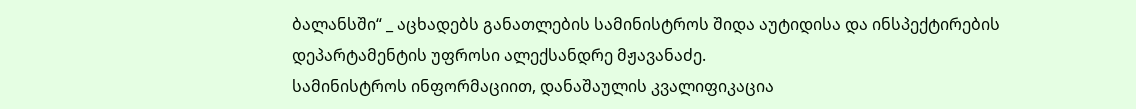ბალანსში“ _ აცხადებს განათლების სამინისტროს შიდა აუტიდისა და ინსპექტირების დეპარტამენტის უფროსი ალექსანდრე მჟავანაძე.
სამინისტროს ინფორმაციით, დანაშაულის კვალიფიკაცია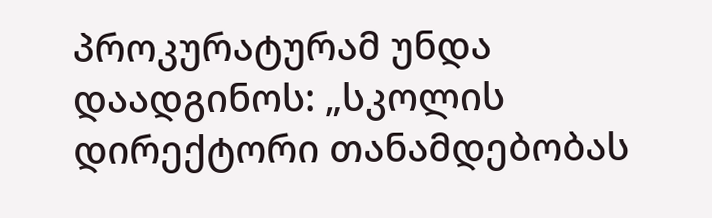პროკურატურამ უნდა დაადგინოს: „სკოლის დირექტორი თანამდებობას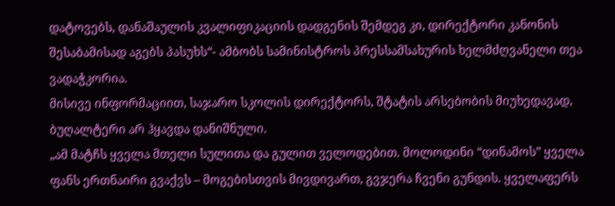დატოვებს, დანაშაულის კვალიფიკაციის დადგენის შემდეგ კი, დირექტორი კანონის შესაბამისად აგებს პასუხს“- ამბობს სამინისტროს პრესსამსახურის ხელმძღვანელი თეა ვადაჭკორია.
მისივე ინფორმაციით, საჯარო სკოლის დირექტორს, შტატის არსებობის მიუხედავად, ბუღალტერი არ ჰყავდა დანიშნული.
„ამ მატჩს ყველა მთელი სულითა და გულით ველოდებით. მოლოდინი “დინამოს” ყველა ფანს ერთნაირი გვაქვს – მოგებისთვის მივდივართ, გვჯერა ჩვენი გუნდის. ყველაფერს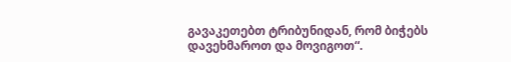გავაკეთებთ ტრიბუნიდან, რომ ბიჭებს დავეხმაროთ და მოვიგოთ“.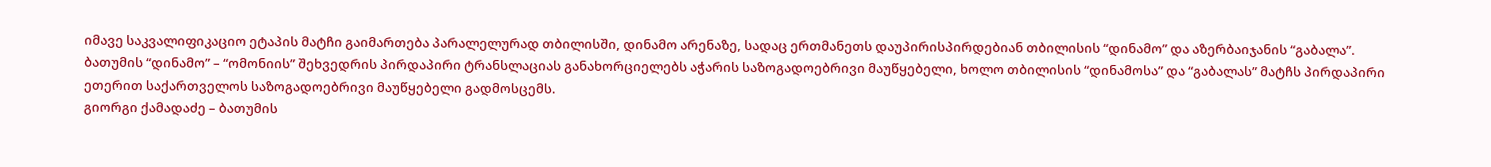იმავე საკვალიფიკაციო ეტაპის მატჩი გაიმართება პარალელურად თბილისში, დინამო არენაზე, სადაც ერთმანეთს დაუპირისპირდებიან თბილისის “დინამო” და აზერბაიჯანის “გაბალა”.
ბათუმის “დინამო” – “ომონიის” შეხვედრის პირდაპირი ტრანსლაციას განახორციელებს აჭარის საზოგადოებრივი მაუწყებელი, ხოლო თბილისის “დინამოსა” და “გაბალას” მატჩს პირდაპირი ეთერით საქართველოს საზოგადოებრივი მაუწყებელი გადმოსცემს.
გიორგი ქამადაძე – ბათუმის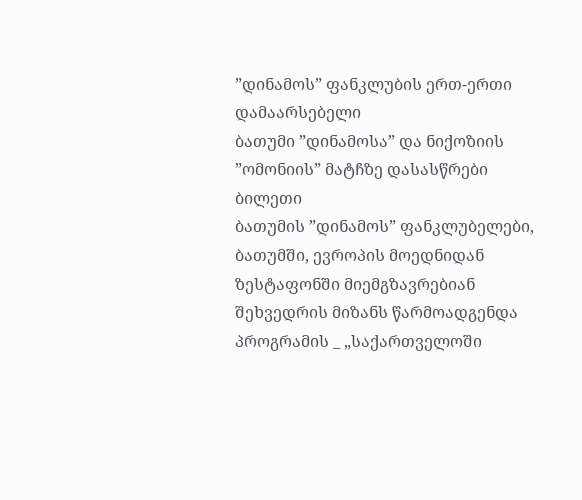”დინამოს” ფანკლუბის ერთ-ერთი დამაარსებელი
ბათუმი ”დინამოსა” და ნიქოზიის ”ომონიის” მატჩზე დასასწრები ბილეთი
ბათუმის ”დინამოს” ფანკლუბელები, ბათუმში, ევროპის მოედნიდან ზესტაფონში მიემგზავრებიან
შეხვედრის მიზანს წარმოადგენდა პროგრამის _ „საქართველოში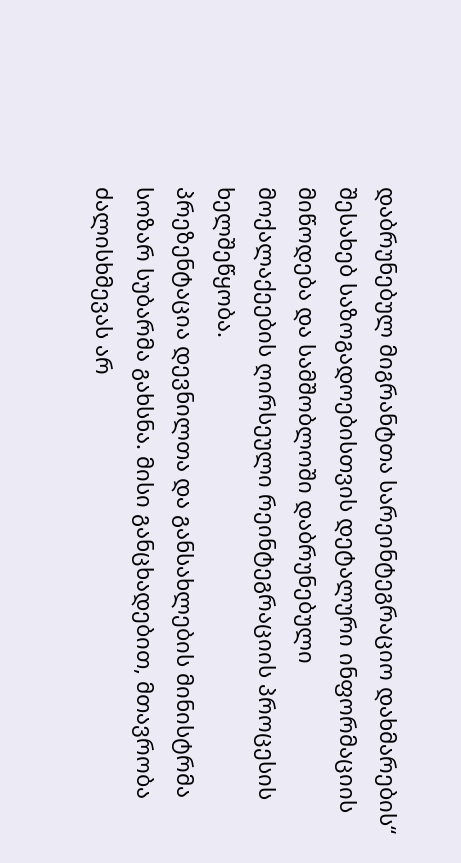დაბრუნებულ მიგრანტთა სარეინტეგრაციო დახმარების“ შესახებ საზოგადოებისთვის დეტალური ინფორმაციის მიწოდება და სამშობლოში დაბრუნებული მოქალაქეების ღირსეული რეინტეგრაციის პროცესის ხელშეწყობა.
პრეზენტაცია დევნილთა და განსახლების მინისტრმა სოზარ სუბარმა გახსნა. მისი განცხადებით, მთავრობა ძალისხმევას არ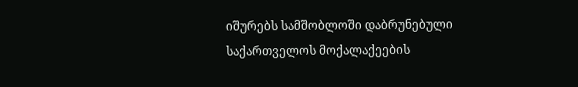იშურებს სამშობლოში დაბრუნებული საქართველოს მოქალაქეების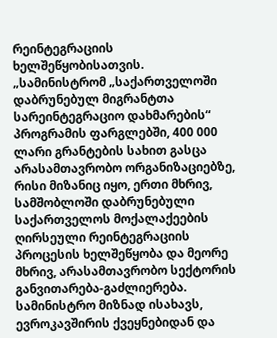რეინტეგრაციის ხელშეწყობისათვის.
„სამინისტრომ „საქართველოში დაბრუნებულ მიგრანტთა სარეინტეგრაციო დახმარების“ პროგრამის ფარგლებში, 400 000 ლარი გრანტების სახით გასცა არასამთავრობო ორგანიზაციებზე, რისი მიზანიც იყო, ერთი მხრივ, სამშობლოში დაბრუნებული საქართველოს მოქალაქეების ღირსეული რეინტეგრაციის პროცესის ხელშეწყობა და მეორე მხრივ, არასამთავრობო სექტორის განვითარება-გაძლიერება. სამინისტრო მიზნად ისახავს, ევროკავშირის ქვეყნებიდან და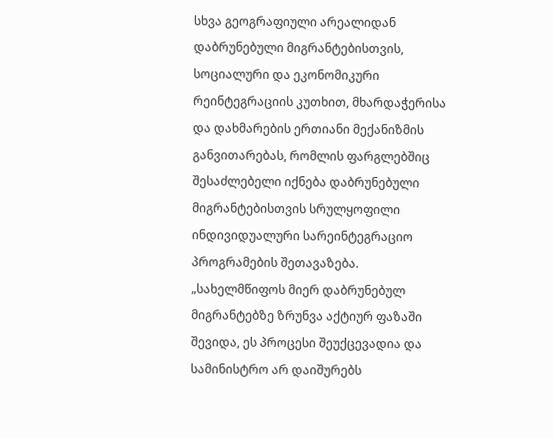სხვა გეოგრაფიული არეალიდან დაბრუნებული მიგრანტებისთვის, სოციალური და ეკონომიკური რეინტეგრაციის კუთხით, მხარდაჭერისა და დახმარების ერთიანი მექანიზმის განვითარებას, რომლის ფარგლებშიც შესაძლებელი იქნება დაბრუნებული მიგრანტებისთვის სრულყოფილი ინდივიდუალური სარეინტეგრაციო პროგრამების შეთავაზება.
„სახელმწიფოს მიერ დაბრუნებულ მიგრანტებზე ზრუნვა აქტიურ ფაზაში შევიდა, ეს პროცესი შეუქცევადია და სამინისტრო არ დაიშურებს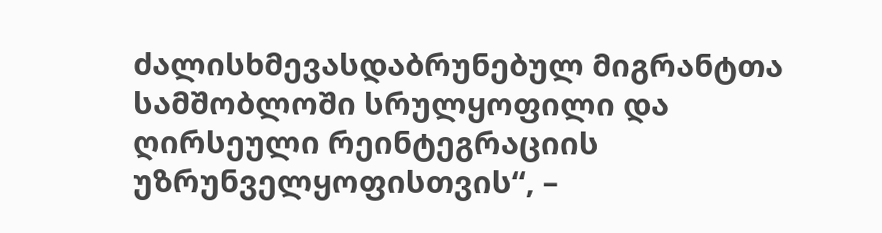ძალისხმევასდაბრუნებულ მიგრანტთა სამშობლოში სრულყოფილი და ღირსეული რეინტეგრაციის უზრუნველყოფისთვის“, –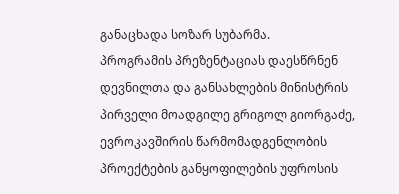განაცხადა სოზარ სუბარმა.
პროგრამის პრეზენტაციას დაესწრნენ დევნილთა და განსახლების მინისტრის პირველი მოადგილე გრიგოლ გიორგაძე, ევროკავშირის წარმომადგენლობის პროექტების განყოფილების უფროსის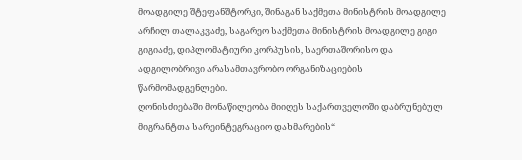მოადგილე შტეფანშტორკი, შინაგან საქმეთა მინისტრის მოადგილე არჩილ თალაკვაძე, საგარეო საქმეთა მინისტრის მოადგილე გიგი გიგიაძე, დიპლომატიური კორპუსის, საერთაშორისო და ადგილობრივი არასამთავრობო ორგანიზაციების წარმომადგენლები.
ღონისძიებაში მონაწილეობა მიიღეს საქართველოში დაბრუნებულ მიგრანტთა სარეინტეგრაციო დახმარების“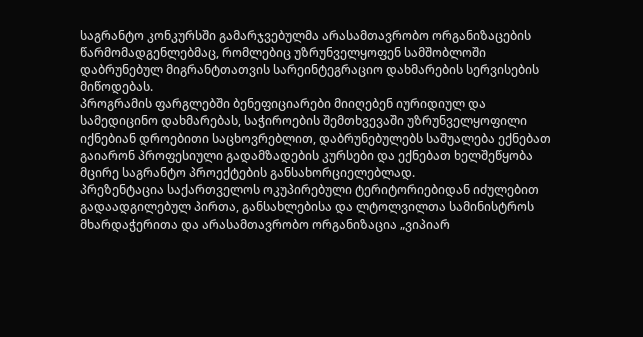საგრანტო კონკურსში გამარჯვებულმა არასამთავრობო ორგანიზაცების წარმომადგენლებმაც, რომლებიც უზრუნველყოფენ სამშობლოში დაბრუნებულ მიგრანტთათვის სარეინტეგრაციო დახმარების სერვისების მიწოდებას.
პროგრამის ფარგლებში ბენეფიციარები მიიღებენ იურიდიულ და სამედიცინო დახმარებას, საჭიროების შემთხვევაში უზრუნველყოფილი იქნებიან დროებითი საცხოვრებლით, დაბრუნებულებს საშუალება ექნებათ გაიარონ პროფესიული გადამზადების კურსები და ექნებათ ხელშეწყობა მცირე საგრანტო პროექტების განსახორციელებლად.
პრეზენტაცია საქართველოს ოკუპირებული ტერიტორიებიდან იძულებით გადაადგილებულ პირთა, განსახლებისა და ლტოლვილთა სამინისტროს მხარდაჭერითა და არასამთავრობო ორგანიზაცია „ვიპიარ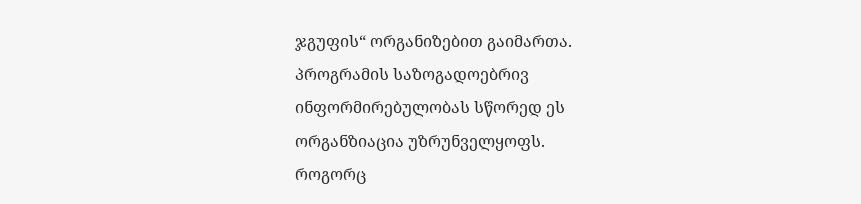ჯგუფის“ ორგანიზებით გაიმართა. პროგრამის საზოგადოებრივ ინფორმირებულობას სწორედ ეს ორგანზიაცია უზრუნველყოფს.
როგორც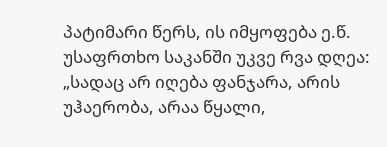პატიმარი წერს, ის იმყოფება ე.წ. უსაფრთხო საკანში უკვე რვა დღეა: „სადაც არ იღება ფანჯარა, არის უჰაერობა, არაა წყალი,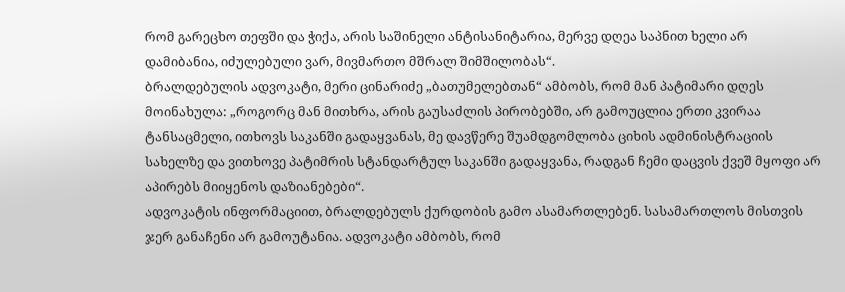რომ გარეცხო თეფში და ჭიქა, არის საშინელი ანტისანიტარია, მერვე დღეა საპნით ხელი არ დამიბანია, იძულებული ვარ, მივმართო მშრალ შიმშილობას“.
ბრალდებულის ადვოკატი, მერი ცინარიძე „ბათუმელებთან“ ამბობს, რომ მან პატიმარი დღეს მოინახულა: „როგორც მან მითხრა, არის გაუსაძლის პირობებში, არ გამოუცლია ერთი კვირაა ტანსაცმელი, ითხოვს საკანში გადაყვანას, მე დავწერე შუამდგომლობა ციხის ადმინისტრაციის სახელზე და ვითხოვე პატიმრის სტანდარტულ საკანში გადაყვანა, რადგან ჩემი დაცვის ქვეშ მყოფი არ აპირებს მიიყენოს დაზიანებები“.
ადვოკატის ინფორმაციით, ბრალდებულს ქურდობის გამო ასამართლებენ. სასამართლოს მისთვის ჯერ განაჩენი არ გამოუტანია. ადვოკატი ამბობს, რომ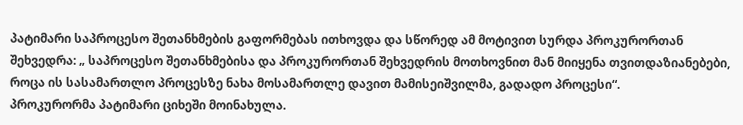პატიმარი საპროცესო შეთანხმების გაფორმებას ითხოვდა და სწორედ ამ მოტივით სურდა პროკურორთან შეხვედრა: „ საპროცესო შეთანხმებისა და პროკურორთან შეხვედრის მოთხოვნით მან მიიყენა თვითდაზიანებები, როცა ის სასამართლო პროცესზე ნახა მოსამართლე დავით მამისეიშვილმა, გადადო პროცესი“.
პროკურორმა პატიმარი ციხეში მოინახულა.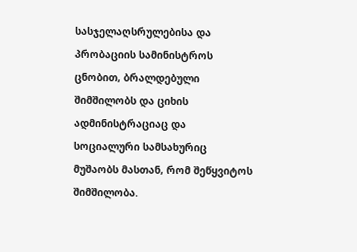სასჯელაღსრულებისა და პრობაციის სამინისტროს ცნობით, ბრალდებული შიმშილობს და ციხის ადმინისტრაციაც და სოციალური სამსახურიც მუშაობს მასთან, რომ შეწყვიტოს შიმშილობა.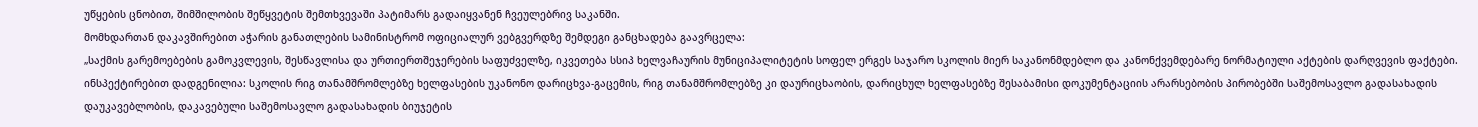უწყების ცნობით, შიმშილობის შეწყვეტის შემთხვევაში პატიმარს გადაიყვანენ ჩვეულებრივ საკანში.
მომხდართან დაკავშირებით აჭარის განათლების სამინისტრომ ოფიციალურ ვებგვერდზე შემდეგი განცხადება გაავრცელა:
„საქმის გარემოებების გამოკვლევის, შესწავლისა და ურთიერთშეჯერების საფუძველზე, იკვეთება სსიპ ხელვაჩაურის მუნიციპალიტეტის სოფელ ერგეს საჯარო სკოლის მიერ საკანონმდებლო და კანონქვემდებარე ნორმატიული აქტების დარღვევის ფაქტები.
ინსპექტირებით დადგენილია: სკოლის რიგ თანამშრომლებზე ხელფასების უკანონო დარიცხვა-გაცემის, რიგ თანამშრომლებზე კი დაურიცხაობის, დარიცხულ ხელფასებზე შესაბამისი დოკუმენტაციის არარსებობის პირობებში საშემოსავლო გადასახადის დაუკავებლობის, დაკავებული საშემოსავლო გადასახადის ბიუჯეტის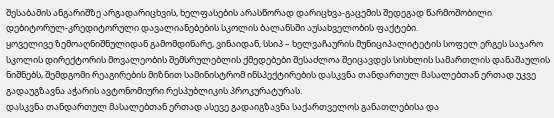შესაბამის ანგარიშზე არგადარიცხვის, ხელფასების არასწორად დარიცხვა-გაცემის შედეგად წარმოშობილი დებიტორულ-კრედიტორული დავალიანებების სკოლის ბალანსში აუსახველობის ფაქტები.
ყოველივე ზემოაღნიშნულიდან გამომდინარე, ვინაიდან, სსიპ – ხელვაჩაურის მუნიციპალიტეტის სოფელ ერგეს საჯარო სკოლის დირექტორის მოვალეობის შემსრულებლის ქმედებები შესაძლოა შეიცავდეს სისხლის სამართლის დანაშაულის ნიშნებს, შემდგომი რეაგირების მიზნით სამინისტრომ ინსპექტირების დასკვნა თანდართულ მასალებთან ერთად უკვე გადაუგზავნა აჭარის ავტონომიური რესპუბლიკის პროკურატურას.
დასკვნა თანდართულ მასალებთან ერთად ასევე გადაიგზავნა საქართველოს განათლებისა და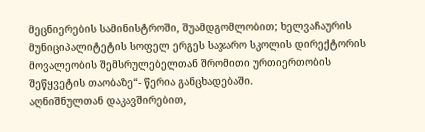მეცნიერების სამინისტროში, შუამდგომლობით; ხელვაჩაურის მუნიციპალიტეტის სოფელ ერგეს საჯარო სკოლის დირექტორის მოვალეობის შემსრულებელთან შრომითი ურთიერთობის შეწყვეტის თაობაზე“- წერია განცხადებაში.
აღნიშნულთან დაკავშირებით,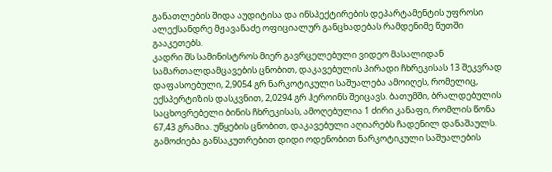განათლების შიდა აუდიტისა და ინსპექტირების დეპარტამენტის უფროსი ალექსანდრე მჟავანაძე ოფიციალურ განცხადებას რამდენიმე წუთში გააკეთებს.
კადრი შს სამინისტროს მიერ გავრცელებული ვიდეო მასალიდან
სამართალდამცავების ცნობით, დაკავებულის პირადი ჩხრეკისას 13 შეკვრად დაფასოებული, 2,9054 გრ ნარკოტიკული საშუალება ამოიღეს, რომელიც, ექსპერტიზის დასკვნით, 2,0294 გრ ჰეროინს შეიცავს. ბათუმში, ბრალდებულის საცხოვრებელი ბინის ჩხრეკისას, ამოღებულია 1 ძირი კანაფი, რომლის წონა 67,43 გრამია. უწყების ცნობით, დაკავებული აღიარებს ჩადენილ დანაშაულს.
გამოძიება განსაკუთრებით დიდი ოდენობით ნარკოტიკული საშუალების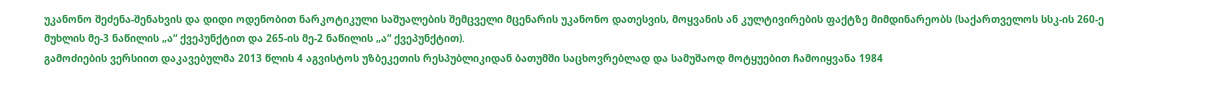უკანონო შეძენა-შენახვის და დიდი ოდენობით ნარკოტიკული საშუალების შემცველი მცენარის უკანონო დათესვის, მოყვანის ან კულტივირების ფაქტზე მიმდინარეობს (საქართველოს სსკ-ის 260-ე მუხლის მე-3 ნაწილის „ა“ ქვეპუნქტით და 265-ის მე-2 ნაწილის „ა“ ქვეპუნქტით).
გამოძიების ვერსიით დაკავებულმა 2013 წლის 4 აგვისტოს უზბეკეთის რესპუბლიკიდან ბათუმში საცხოვრებლად და სამუშაოდ მოტყუებით ჩამოიყვანა 1984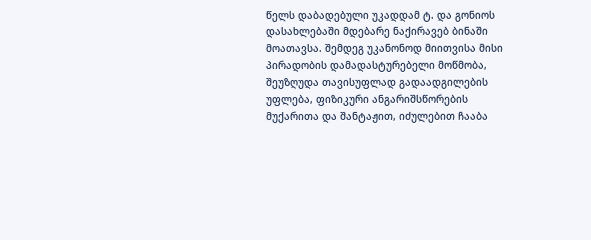წელს დაბადებული უკადდამ ტ. და გონიოს დასახლებაში მდებარე ნაქირავებ ბინაში მოათავსა. შემდეგ უკანონოდ მიითვისა მისი პირადობის დამადასტურებელი მოწმობა, შეუზღუდა თავისუფლად გადაადგილების უფლება, ფიზიკური ანგარიშსწორების მუქარითა და შანტაჟით, იძულებით ჩააბა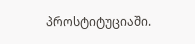პროსტიტუციაში.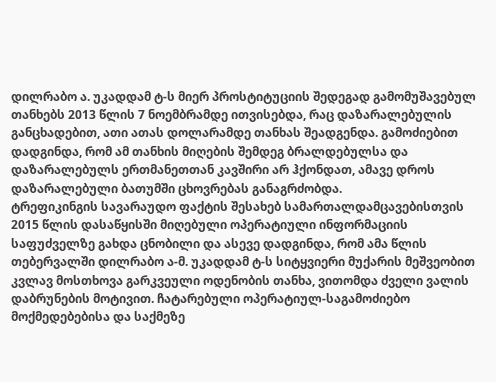დილრაბო ა. უკადდამ ტ-ს მიერ პროსტიტუციის შედეგად გამომუშავებულ თანხებს 2013 წლის 7 ნოემბრამდე ითვისებდა, რაც დაზარალებულის განცხადებით, ათი ათას დოლარამდე თანხას შეადგენდა. გამოძიებით დადგინდა, რომ ამ თანხის მიღების შემდეგ ბრალდებულსა და დაზარალებულს ერთმანეთთან კავშირი არ ჰქონდათ, ამავე დროს დაზარალებული ბათუმში ცხოვრებას განაგრძობდა.
ტრეფიკინგის სავარაუდო ფაქტის შესახებ სამართალდამცავებისთვის 2015 წლის დასაწყისში მიღებული ოპერატიული ინფორმაციის საფუძველზე გახდა ცნობილი და ასევე დადგინდა, რომ ამა წლის თებერვალში დილრაბო ა-მ. უკადდამ ტ-ს სიტყვიერი მუქარის მეშვეობით კვლავ მოსთხოვა გარკვეული ოდენობის თანხა, ვითომდა ძველი ვალის დაბრუნების მოტივით. ჩატარებული ოპერატიულ-საგამოძიებო მოქმედებებისა და საქმეზე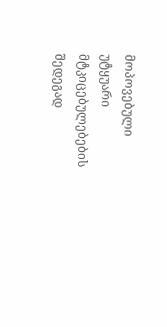მოპოვებული უტყუარი მტკიცებულებების შედეგად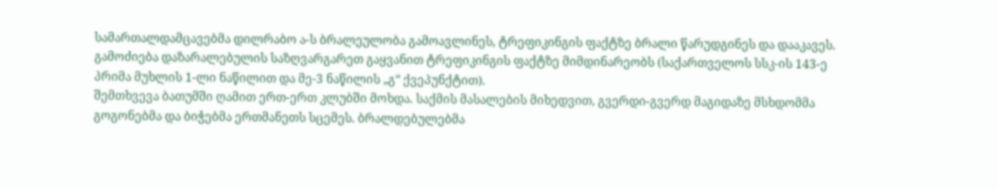სამართალდამცავებმა დილრაბო ა-ს ბრალეულობა გამოავლინეს, ტრეფიკინგის ფაქტზე ბრალი წარუდგინეს და დააკავეს.
გამოძიება დაზარალებულის საზღვარგარეთ გაყვანით ტრეფიკინგის ფაქტზე მიმდინარეობს (საქართველოს სსკ-ის 143-ე პრიმა მუხლის 1-ლი ნაწილით და მე-3 ნაწილის „გ“ ქვეპუნქტით).
შემთხვევა ბათუმში ღამით ერთ-ერთ კლუბში მოხდა. საქმის მასალების მიხედვით, გვერდი-გვერდ მაგიდაზე მსხდომმა გოგონებმა და ბიჭებმა ერთმანეთს სცემეს. ბრალდებულებმა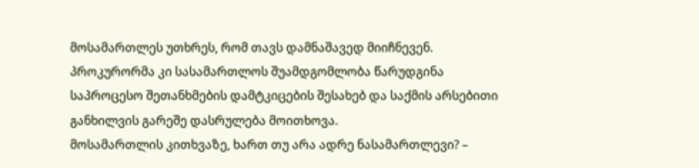მოსამართლეს უთხრეს, რომ თავს დამნაშავედ მიიჩნევენ. პროკურორმა კი სასამართლოს შუამდგომლობა წარუდგინა საპროცესო შეთანხმების დამტკიცების შესახებ და საქმის არსებითი განხილვის გარეშე დასრულება მოითხოვა.
მოსამართლის კითხვაზე, ხართ თუ არა ადრე ნასამართლევი? –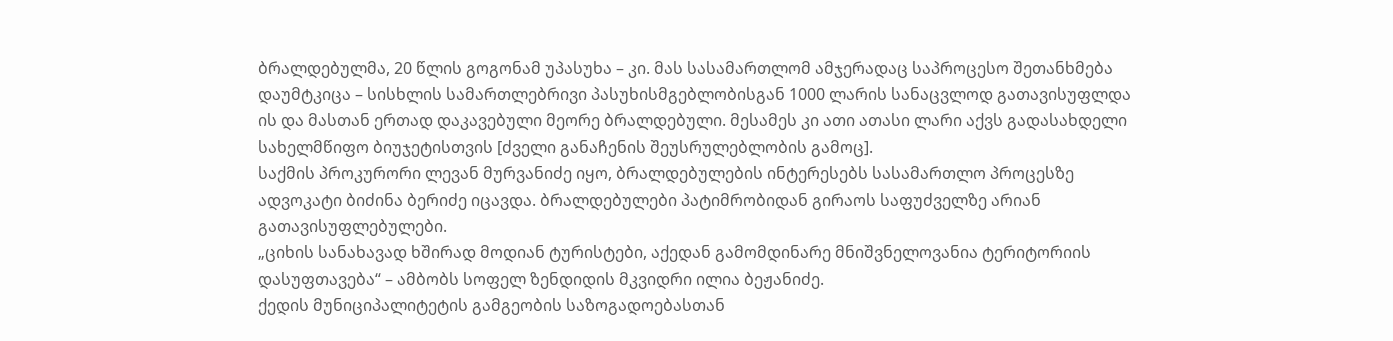ბრალდებულმა, 20 წლის გოგონამ უპასუხა – კი. მას სასამართლომ ამჯერადაც საპროცესო შეთანხმება დაუმტკიცა – სისხლის სამართლებრივი პასუხისმგებლობისგან 1000 ლარის სანაცვლოდ გათავისუფლდა ის და მასთან ერთად დაკავებული მეორე ბრალდებული. მესამეს კი ათი ათასი ლარი აქვს გადასახდელი სახელმწიფო ბიუჯეტისთვის [ძველი განაჩენის შეუსრულებლობის გამოც].
საქმის პროკურორი ლევან მურვანიძე იყო, ბრალდებულების ინტერესებს სასამართლო პროცესზე ადვოკატი ბიძინა ბერიძე იცავდა. ბრალდებულები პატიმრობიდან გირაოს საფუძველზე არიან გათავისუფლებულები.
„ციხის სანახავად ხშირად მოდიან ტურისტები, აქედან გამომდინარე მნიშვნელოვანია ტერიტორიის დასუფთავება“ – ამბობს სოფელ ზენდიდის მკვიდრი ილია ბეჟანიძე.
ქედის მუნიციპალიტეტის გამგეობის საზოგადოებასთან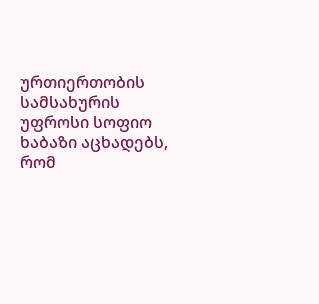ურთიერთობის სამსახურის უფროსი სოფიო ხაბაზი აცხადებს, რომ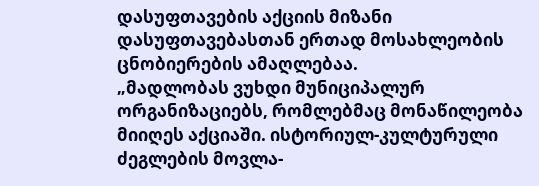დასუფთავების აქციის მიზანი დასუფთავებასთან ერთად მოსახლეობის ცნობიერების ამაღლებაა.
„მადლობას ვუხდი მუნიციპალურ ორგანიზაციებს, რომლებმაც მონაწილეობა მიიღეს აქციაში. ისტორიულ-კულტურული ძეგლების მოვლა-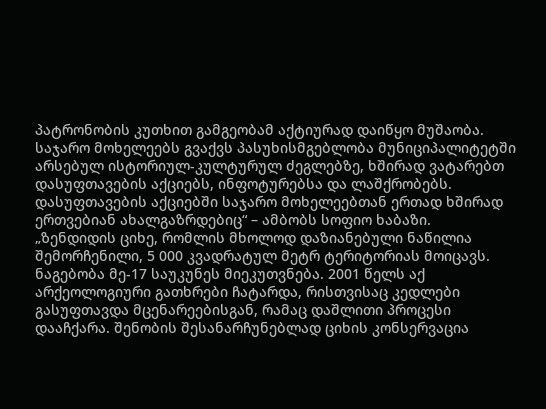პატრონობის კუთხით გამგეობამ აქტიურად დაიწყო მუშაობა. საჯარო მოხელეებს გვაქვს პასუხისმგებლობა მუნიციპალიტეტში არსებულ ისტორიულ-კულტურულ ძეგლებზე, ხშირად ვატარებთ დასუფთავების აქციებს, ინფოტურებსა და ლაშქრობებს. დასუფთავების აქციებში საჯარო მოხელეებთან ერთად ხშირად ერთვებიან ახალგაზრდებიც“ – ამბობს სოფიო ხაბაზი.
„ზენდიდის ციხე, რომლის მხოლოდ დაზიანებული ნაწილია შემორჩენილი, 5 000 კვადრატულ მეტრ ტერიტორიას მოიცავს. ნაგებობა მე-17 საუკუნეს მიეკუთვნება. 2001 წელს აქ არქეოლოგიური გათხრები ჩატარდა, რისთვისაც კედლები გასუფთავდა მცენარეებისგან, რამაც დაშლითი პროცესი დააჩქარა. შენობის შესანარჩუნებლად ციხის კონსერვაცია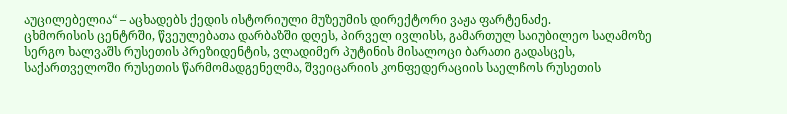აუცილებელია“ – აცხადებს ქედის ისტორიული მუზეუმის დირექტორი ვაჟა ფარტენაძე.
ცხმორისის ცენტრში, წვეულებათა დარბაზში დღეს, პირველ ივლისს, გამართულ საიუბილეო საღამოზე სერგო ხალვაშს რუსეთის პრეზიდენტის, ვლადიმერ პუტინის მისალოცი ბარათი გადასცეს, საქართველოში რუსეთის წარმომადგენელმა, შვეიცარიის კონფედერაციის საელჩოს რუსეთის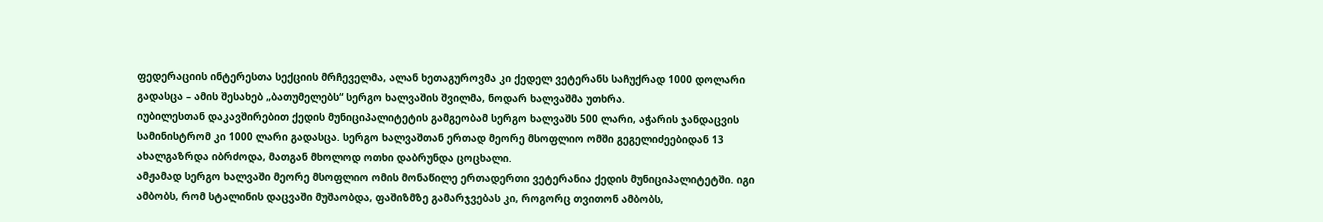ფედერაციის ინტერესთა სექციის მრჩეველმა, ალან ხეთაგუროვმა კი ქედელ ვეტერანს საჩუქრად 1000 დოლარი გადასცა – ამის შესახებ „ბათუმელებს“ სერგო ხალვაშის შვილმა, ნოდარ ხალვაშმა უთხრა.
იუბილესთან დაკავშირებით ქედის მუნიციპალიტეტის გამგეობამ სერგო ხალვაშს 500 ლარი, აჭარის ჯანდაცვის სამინისტრომ კი 1000 ლარი გადასცა. სერგო ხალვაშთან ერთად მეორე მსოფლიო ომში გეგელიძეებიდან 13 ახალგაზრდა იბრძოდა, მათგან მხოლოდ ოთხი დაბრუნდა ცოცხალი.
ამჟამად სერგო ხალვაში მეორე მსოფლიო ომის მონაწილე ერთადერთი ვეტერანია ქედის მუნიციპალიტეტში. იგი ამბობს, რომ სტალინის დაცვაში მუშაობდა, ფაშიზმზე გამარჯვებას კი, როგორც თვითონ ამბობს,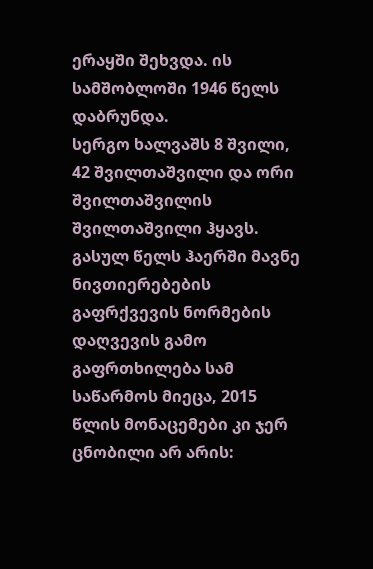ერაყში შეხვდა. ის სამშობლოში 1946 წელს დაბრუნდა.
სერგო ხალვაშს 8 შვილი, 42 შვილთაშვილი და ორი შვილთაშვილის შვილთაშვილი ჰყავს.
გასულ წელს ჰაერში მავნე ნივთიერებების გაფრქვევის ნორმების დაღვევის გამო გაფრთხილება სამ საწარმოს მიეცა, 2015 წლის მონაცემები კი ჯერ ცნობილი არ არის: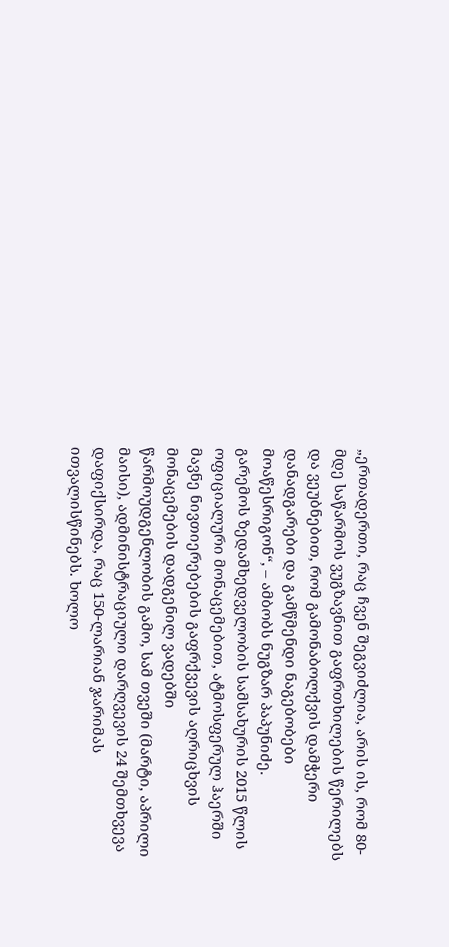„ერთადერთი, რაც ჩვენ შეგვიძლია, არის ის, რომ 80-მდე საწარმოს ვუგზავნით გაფრთხილების წერილებს და ვეუბნებით, რომ გამონაბოლქვის დამჭერი დანადგარები და გამწმენდი ნაგებობები მოაწესრიგონ“, – ამბობს ნუგზარ პაპუნიძე.
გარემოს ზედამხედველობის სამსახურის 2015 წლის ოფიციალური მონაცემებით, ატმოსფერულ ჰაერში მავნე ნივთიერებების გაფრქვევის აღრიცხვის მონაცემების დადგენილ ვადებში წარმოუდგენლობის გამო, სამ თვეში (მარტი, აპრილი მაისი), ადმინისტრაციული დარღვევის 24 შემთხვევა დაფიქსირდა, რაც 150-ლარიან ჯარიმას ითვალისწინებს. ხოლო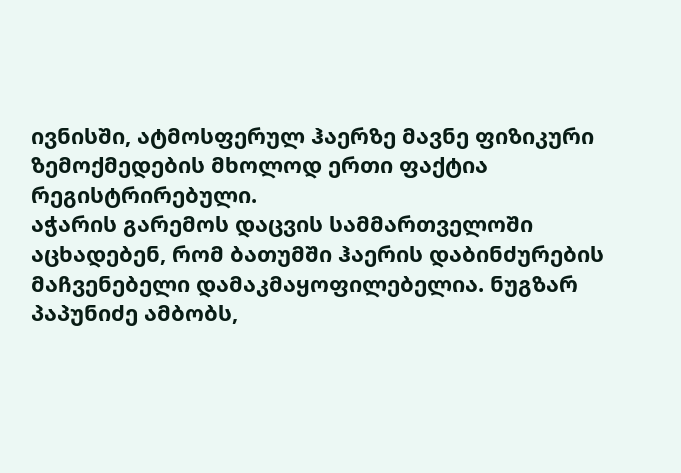ივნისში, ატმოსფერულ ჰაერზე მავნე ფიზიკური ზემოქმედების მხოლოდ ერთი ფაქტია რეგისტრირებული.
აჭარის გარემოს დაცვის სამმართველოში აცხადებენ, რომ ბათუმში ჰაერის დაბინძურების მაჩვენებელი დამაკმაყოფილებელია. ნუგზარ პაპუნიძე ამბობს,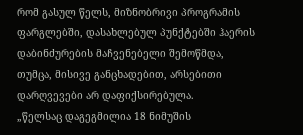რომ გასულ წელს, მიზნობრივი პროგრამის ფარგლებში, დასახლებულ პუნქტებში ჰაერის დაბინძურების მაჩვენებელი შემოწმდა, თუმცა, მისივე განცხადებით, არსებითი დარღვევები არ დაფიქსირებულა.
„წელსაც დაგეგმილია 18 ნიმუშის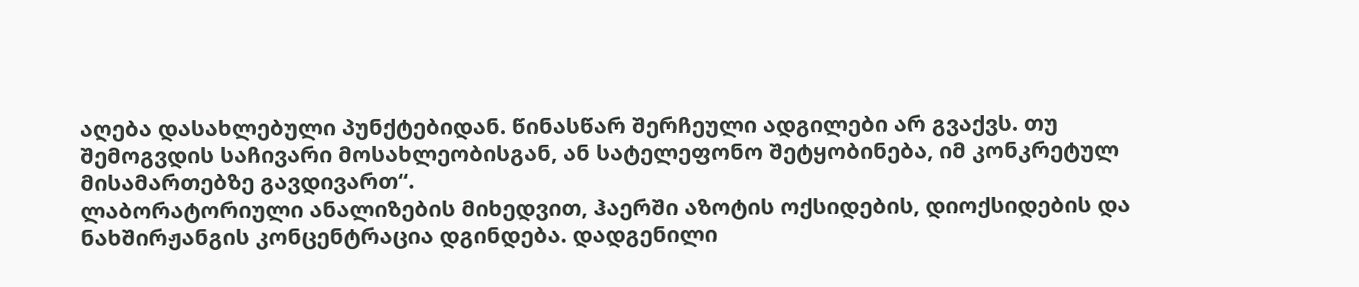აღება დასახლებული პუნქტებიდან. წინასწარ შერჩეული ადგილები არ გვაქვს. თუ შემოგვდის საჩივარი მოსახლეობისგან, ან სატელეფონო შეტყობინება, იმ კონკრეტულ მისამართებზე გავდივართ“.
ლაბორატორიული ანალიზების მიხედვით, ჰაერში აზოტის ოქსიდების, დიოქსიდების და ნახშირჟანგის კონცენტრაცია დგინდება. დადგენილი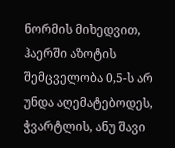ნორმის მიხედვით, ჰაერში აზოტის შემცველობა 0,5-ს არ უნდა აღემატებოდეს, ჭვარტლის, ანუ შავი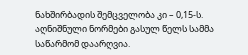ნახშირბადის შემცველობა კი – 0,15-ს.
აღნიშნული ნორმები გასულ წელს სამმა საწარმომ დაარღვია.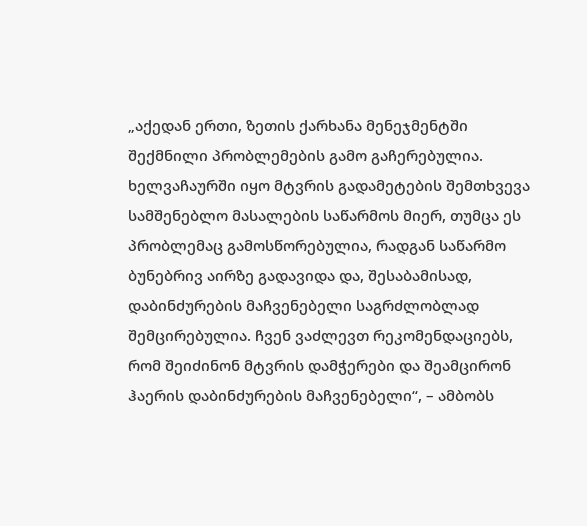„აქედან ერთი, ზეთის ქარხანა მენეჯმენტში შექმნილი პრობლემების გამო გაჩერებულია. ხელვაჩაურში იყო მტვრის გადამეტების შემთხვევა სამშენებლო მასალების საწარმოს მიერ, თუმცა ეს პრობლემაც გამოსწორებულია, რადგან საწარმო ბუნებრივ აირზე გადავიდა და, შესაბამისად, დაბინძურების მაჩვენებელი საგრძლობლად შემცირებულია. ჩვენ ვაძლევთ რეკომენდაციებს, რომ შეიძინონ მტვრის დამჭერები და შეამცირონ ჰაერის დაბინძურების მაჩვენებელი“, – ამბობს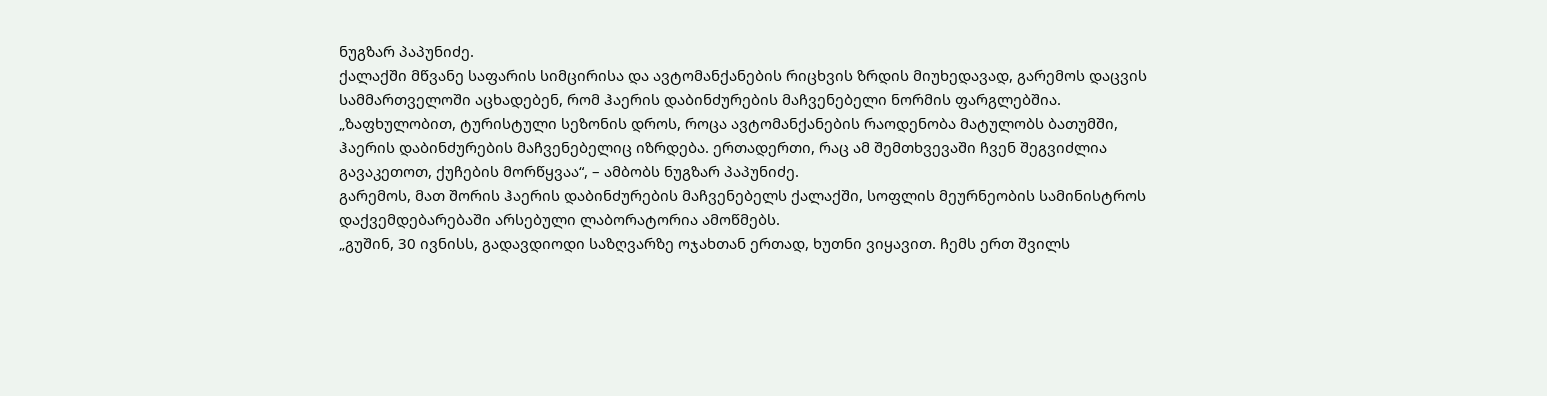ნუგზარ პაპუნიძე.
ქალაქში მწვანე საფარის სიმცირისა და ავტომანქანების რიცხვის ზრდის მიუხედავად, გარემოს დაცვის სამმართველოში აცხადებენ, რომ ჰაერის დაბინძურების მაჩვენებელი ნორმის ფარგლებშია.
„ზაფხულობით, ტურისტული სეზონის დროს, როცა ავტომანქანების რაოდენობა მატულობს ბათუმში, ჰაერის დაბინძურების მაჩვენებელიც იზრდება. ერთადერთი, რაც ამ შემთხვევაში ჩვენ შეგვიძლია გავაკეთოთ, ქუჩების მორწყვაა“, – ამბობს ნუგზარ პაპუნიძე.
გარემოს, მათ შორის ჰაერის დაბინძურების მაჩვენებელს ქალაქში, სოფლის მეურნეობის სამინისტროს დაქვემდებარებაში არსებული ლაბორატორია ამოწმებს.
„გუშინ, 30 ივნისს, გადავდიოდი საზღვარზე ოჯახთან ერთად, ხუთნი ვიყავით. ჩემს ერთ შვილს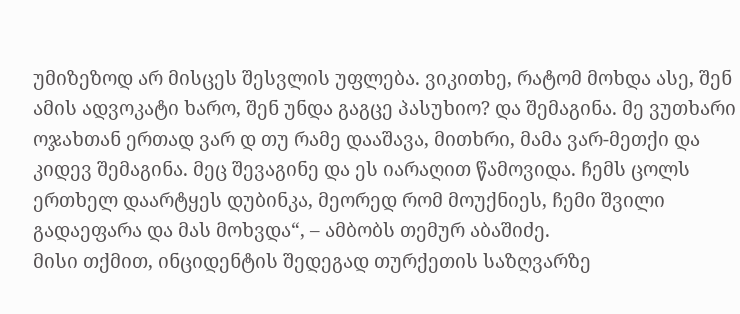უმიზეზოდ არ მისცეს შესვლის უფლება. ვიკითხე, რატომ მოხდა ასე, შენ ამის ადვოკატი ხარო, შენ უნდა გაგცე პასუხიო? და შემაგინა. მე ვუთხარი ოჯახთან ერთად ვარ დ თუ რამე დააშავა, მითხრი, მამა ვარ-მეთქი და კიდევ შემაგინა. მეც შევაგინე და ეს იარაღით წამოვიდა. ჩემს ცოლს ერთხელ დაარტყეს დუბინკა, მეორედ რომ მოუქნიეს, ჩემი შვილი გადაეფარა და მას მოხვდა“, – ამბობს თემურ აბაშიძე.
მისი თქმით, ინციდენტის შედეგად თურქეთის საზღვარზე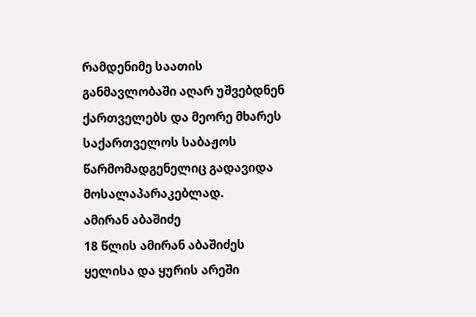რამდენიმე საათის განმავლობაში აღარ უშვებდნენ ქართველებს და მეორე მხარეს საქართველოს საბაჟოს წარმომადგენელიც გადავიდა მოსალაპარაკებლად.
ამირან აბაშიძე
18 წლის ამირან აბაშიძეს ყელისა და ყურის არეში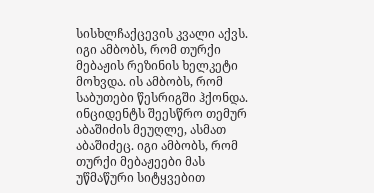სისხლჩაქცევის კვალი აქვს. იგი ამბობს, რომ თურქი მებაჟის რეზინის ხელკეტი მოხვდა. ის ამბობს, რომ საბუთები წესრიგში ჰქონდა.
ინციდენტს შეესწრო თემურ აბაშიძის მეუღლე, ასმათ აბაშიძეც. იგი ამბობს, რომ თურქი მებაჟეები მას უწმაწური სიტყვებით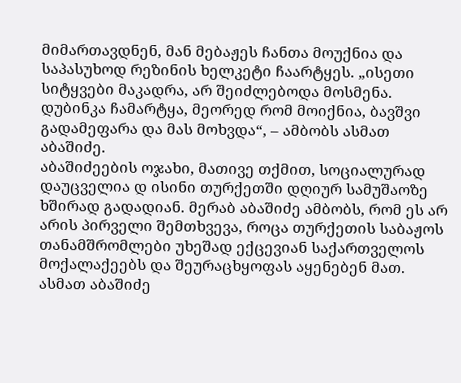მიმართავდნენ, მან მებაჟეს ჩანთა მოუქნია და საპასუხოდ რეზინის ხელკეტი ჩაარტყეს. „ისეთი სიტყვები მაკადრა, არ შეიძლებოდა მოსმენა. დუბინკა ჩამარტყა, მეორედ რომ მოიქნია, ბავშვი გადამეფარა და მას მოხვდა“, – ამბობს ასმათ აბაშიძე.
აბაშიძეების ოჯახი, მათივე თქმით, სოციალურად დაუცველია დ ისინი თურქეთში დღიურ სამუშაოზე ხშირად გადადიან. მერაბ აბაშიძე ამბობს, რომ ეს არ არის პირველი შემთხვევა, როცა თურქეთის საბაჟოს თანამშრომლები უხეშად ექცევიან საქართველოს მოქალაქეებს და შეურაცხყოფას აყენებენ მათ.
ასმათ აბაშიძე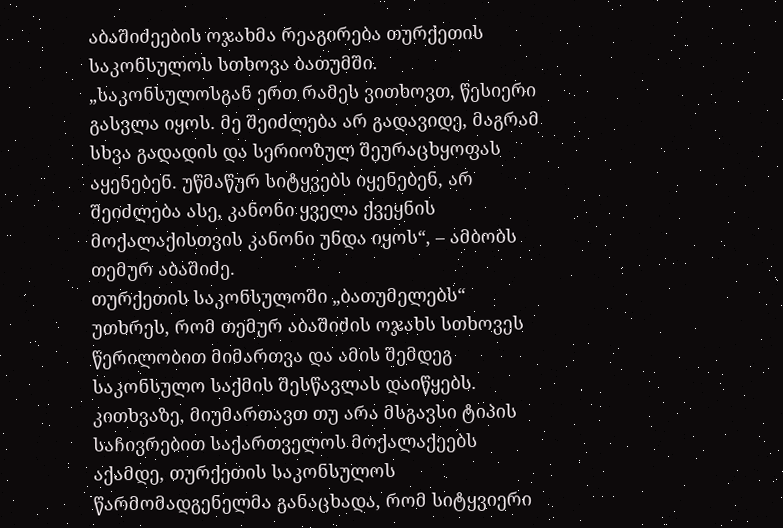აბაშიძეების ოჯახმა რეაგირება თურქეთის საკონსულოს სთხოვა ბათუმში. „საკონსულოსგან ერთ რამეს ვითხოვთ, წესიერი გასვლა იყოს. მე შეიძლება არ გადავიდე, მაგრამ სხვა გადადის და სერიოზულ შეურაცხყოფას აყენებენ. უწმაწურ სიტყვებს იყენებენ, არ შეიძლება ასე, კანონი ყველა ქვეყნის მოქალაქისთვის კანონი უნდა იყოს“, – ამბობს თემურ აბაშიძე.
თურქეთის საკონსულოში „ბათუმელებს“ უთხრეს, რომ თემურ აბაშიძის ოჯახს სთხოვეს წერილობით მიმართვა და ამის შემდეგ საკონსულო საქმის შესწავლას დაიწყებს. კითხვაზე, მიუმართავთ თუ არა მსგავსი ტიპის საჩივრებით საქართველოს მოქალაქეებს აქამდე, თურქეთის საკონსულოს წარმომადგენელმა განაცხადა, რომ სიტყვიერი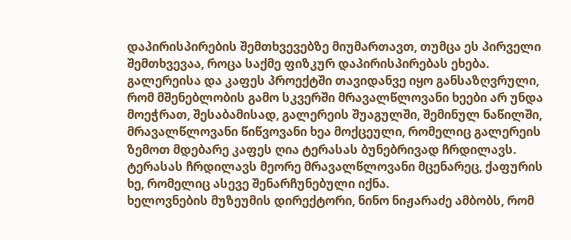დაპირისპირების შემთხვევებზე მიუმართავთ, თუმცა ეს პირველი შემთხვევაა, როცა საქმე ფიზკურ დაპირისპირებას ეხება.
გალერეისა და კაფეს პროექტში თავიდანვე იყო განსაზღვრული, რომ მშენებლობის გამო სკვერში მრავალწლოვანი ხეები არ უნდა მოეჭრათ, შესაბამისად, გალერეის შუაგულში, შემინულ ნაწილში, მრავალწლოვანი წიწვოვანი ხეა მოქცეული, რომელიც გალერეის ზემოთ მდებარე კაფეს ღია ტერასას ბუნებრივად ჩრდილავს. ტერასას ჩრდილავს მეორე მრავალწლოვანი მცენარეც, ქაფურის ხე, რომელიც ასევე შენარჩუნებული იქნა.
ხელოვნების მუზეუმის დირექტორი, ნინო ნიჟარაძე ამბობს, რომ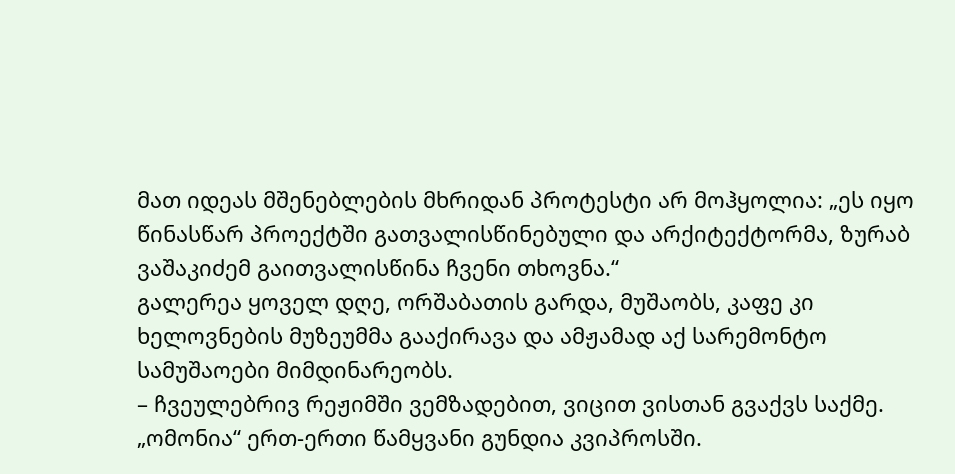მათ იდეას მშენებლების მხრიდან პროტესტი არ მოჰყოლია: „ეს იყო წინასწარ პროექტში გათვალისწინებული და არქიტექტორმა, ზურაბ ვაშაკიძემ გაითვალისწინა ჩვენი თხოვნა.“
გალერეა ყოველ დღე, ორშაბათის გარდა, მუშაობს, კაფე კი ხელოვნების მუზეუმმა გააქირავა და ამჟამად აქ სარემონტო სამუშაოები მიმდინარეობს.
– ჩვეულებრივ რეჟიმში ვემზადებით, ვიცით ვისთან გვაქვს საქმე. „ომონია“ ერთ-ერთი წამყვანი გუნდია კვიპროსში.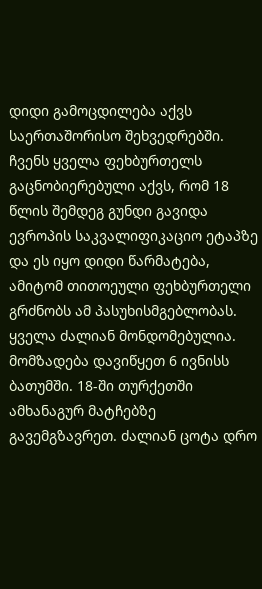დიდი გამოცდილება აქვს საერთაშორისო შეხვედრებში. ჩვენს ყველა ფეხბურთელს გაცნობიერებული აქვს, რომ 18 წლის შემდეგ გუნდი გავიდა ევროპის საკვალიფიკაციო ეტაპზე და ეს იყო დიდი წარმატება, ამიტომ თითოეული ფეხბურთელი გრძნობს ამ პასუხისმგებლობას. ყველა ძალიან მონდომებულია.
მომზადება დავიწყეთ 6 ივნისს ბათუმში. 18-ში თურქეთში ამხანაგურ მატჩებზე გავემგზავრეთ. ძალიან ცოტა დრო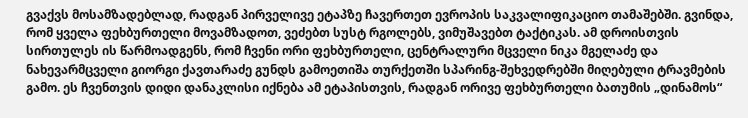გვაქვს მოსამზადებლად, რადგან პირველივე ეტაპზე ჩავერთეთ ევროპის საკვალიფიკაციო თამაშებში. გვინდა, რომ ყველა ფეხბურთელი მოვამზადოთ, ვეძებთ სუსტ რგოლებს, ვიმუშავებთ ტაქტიკას. ამ დროისთვის სირთულეს ის წარმოადგენს, რომ ჩვენი ორი ფეხბურთელი, ცენტრალური მცველი ნიკა მგელაძე და ნახევარმცველი გიორგი ქავთარაძე გუნდს გამოეთიშა თურქეთში სპარინგ-შეხვედრებში მიღებული ტრავმების გამო. ეს ჩვენთვის დიდი დანაკლისი იქნება ამ ეტაპისთვის, რადგან ორივე ფეხბურთელი ბათუმის „დინამოს“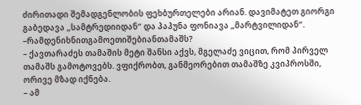ძირითადი შემადგენლობის ფეხბურთელები არიან. დავიმატეთ გიორგი გაბედავა „სამტრედიიდან“ და პაპუნა ფონიავა „მარტვილიდან“.
–რამდენიხნითგამოეთიშებიანთამაშს?
– ქავთარაძეს თამაშის მეტი შანსი აქვს, მგელაძე ვიცით, რომ პირველ თამაშს გამოტოვებს. ვფიქრობთ, განმეორებით თამაშზე კვიპროსში, ორივე მზად იქნება.
– ამ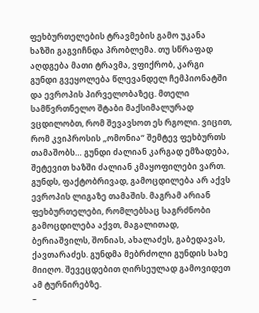ფეხბურთელების ტრავმების გამო უკანა ხაზში გაგვიჩნდა პრობლემა. თუ სწრაფად აღდგება მათი ტრავმა, ვფიქრობ, კარგი გუნდი გვეყოლება წლევანდელ ჩემპიონატში და ევროპის პირველობაზეც. მთელი სამწვრთნელო შტაბი მაქსიმალურად ვცდილობთ, რომ შევავსოთ ეს რგოლი. ვიცით, რომ კვიპროსის „ომონია“ შემტევ ფეხბურთს თამაშობს… გუნდი ძალიან კარგად ემზადება, შეტევით ხაზში ძალიან კმაყოფილები ვართ. გუნდს, ფაქტობრივად, გამოცდილება არ აქვს ევროპის ლიგაზე თამაშის. მაგრამ არიან ფეხბურთელები, რომლებსაც საგრძნობი გამოცდილება აქვთ, მაგალითად, ბერიაშვილს, შონიას, ახალაძეს, გაბედავას, ქავთარაძეს. გუნდმა მებრძოლი გუნდის სახე მიიღო. შევეცდებით ღირსეულად გამოვიდეთ ამ ტურნირებზე.
–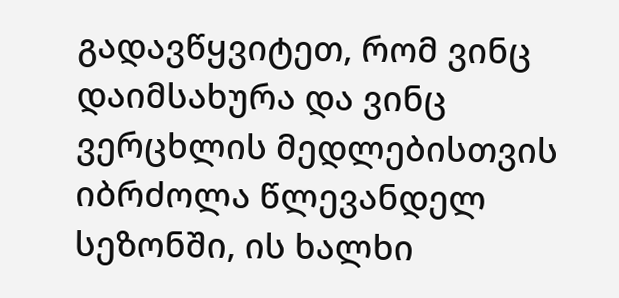გადავწყვიტეთ, რომ ვინც დაიმსახურა და ვინც ვერცხლის მედლებისთვის იბრძოლა წლევანდელ სეზონში, ის ხალხი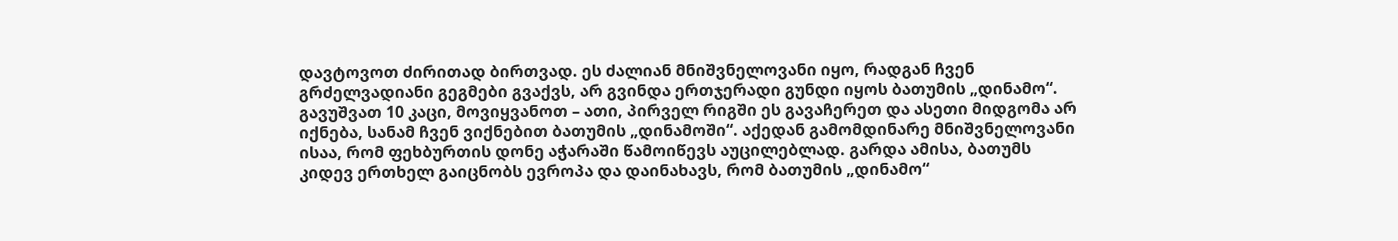დავტოვოთ ძირითად ბირთვად. ეს ძალიან მნიშვნელოვანი იყო, რადგან ჩვენ გრძელვადიანი გეგმები გვაქვს, არ გვინდა ერთჯერადი გუნდი იყოს ბათუმის „დინამო“. გავუშვათ 10 კაცი, მოვიყვანოთ – ათი, პირველ რიგში ეს გავაჩერეთ და ასეთი მიდგომა არ იქნება, სანამ ჩვენ ვიქნებით ბათუმის „დინამოში“. აქედან გამომდინარე მნიშვნელოვანი ისაა, რომ ფეხბურთის დონე აჭარაში წამოიწევს აუცილებლად. გარდა ამისა, ბათუმს კიდევ ერთხელ გაიცნობს ევროპა და დაინახავს, რომ ბათუმის „დინამო“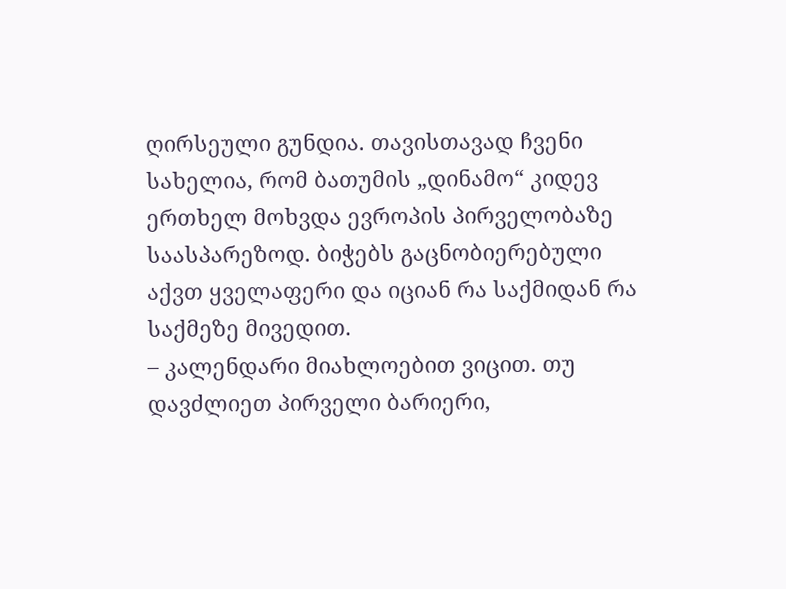ღირსეული გუნდია. თავისთავად ჩვენი სახელია, რომ ბათუმის „დინამო“ კიდევ ერთხელ მოხვდა ევროპის პირველობაზე საასპარეზოდ. ბიჭებს გაცნობიერებული აქვთ ყველაფერი და იციან რა საქმიდან რა საქმეზე მივედით.
– კალენდარი მიახლოებით ვიცით. თუ დავძლიეთ პირველი ბარიერი,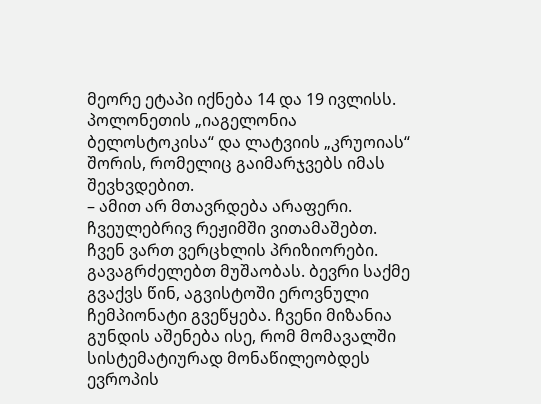მეორე ეტაპი იქნება 14 და 19 ივლისს. პოლონეთის „იაგელონია ბელოსტოკისა“ და ლატვიის „კრუოიას“ შორის, რომელიც გაიმარჯვებს იმას შევხვდებით.
– ამით არ მთავრდება არაფერი. ჩვეულებრივ რეჟიმში ვითამაშებთ. ჩვენ ვართ ვერცხლის პრიზიორები. გავაგრძელებთ მუშაობას. ბევრი საქმე გვაქვს წინ, აგვისტოში ეროვნული ჩემპიონატი გვეწყება. ჩვენი მიზანია გუნდის აშენება ისე, რომ მომავალში სისტემატიურად მონაწილეობდეს ევროპის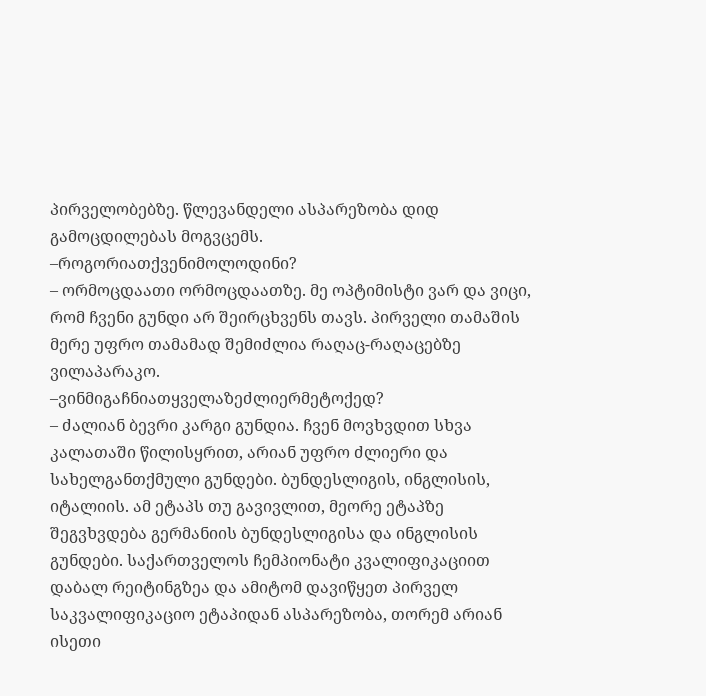პირველობებზე. წლევანდელი ასპარეზობა დიდ გამოცდილებას მოგვცემს.
–როგორიათქვენიმოლოდინი?
– ორმოცდაათი ორმოცდაათზე. მე ოპტიმისტი ვარ და ვიცი, რომ ჩვენი გუნდი არ შეირცხვენს თავს. პირველი თამაშის მერე უფრო თამამად შემიძლია რაღაც-რაღაცებზე ვილაპარაკო.
–ვინმიგაჩნიათყველაზეძლიერმეტოქედ?
– ძალიან ბევრი კარგი გუნდია. ჩვენ მოვხვდით სხვა კალათაში წილისყრით, არიან უფრო ძლიერი და სახელგანთქმული გუნდები. ბუნდესლიგის, ინგლისის, იტალიის. ამ ეტაპს თუ გავივლით, მეორე ეტაპზე შეგვხვდება გერმანიის ბუნდესლიგისა და ინგლისის გუნდები. საქართველოს ჩემპიონატი კვალიფიკაციით დაბალ რეიტინგზეა და ამიტომ დავიწყეთ პირველ საკვალიფიკაციო ეტაპიდან ასპარეზობა, თორემ არიან ისეთი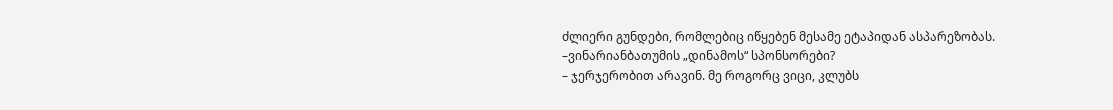ძლიერი გუნდები, რომლებიც იწყებენ მესამე ეტაპიდან ასპარეზობას.
–ვინარიანბათუმის „დინამოს“ სპონსორები?
– ჯერჯერობით არავინ. მე როგორც ვიცი, კლუბს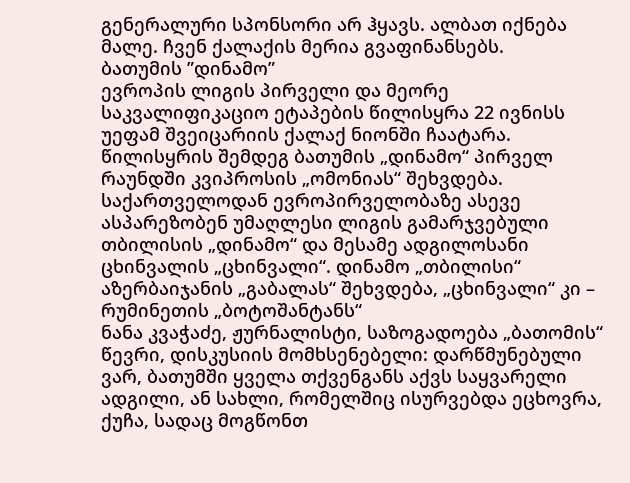გენერალური სპონსორი არ ჰყავს. ალბათ იქნება მალე. ჩვენ ქალაქის მერია გვაფინანსებს.
ბათუმის ”დინამო”
ევროპის ლიგის პირველი და მეორე საკვალიფიკაციო ეტაპების წილისყრა 22 ივნისს უეფამ შვეიცარიის ქალაქ ნიონში ჩაატარა. წილისყრის შემდეგ ბათუმის „დინამო“ პირველ რაუნდში კვიპროსის „ომონიას“ შეხვდება. საქართველოდან ევროპირველობაზე ასევე ასპარეზობენ უმაღლესი ლიგის გამარჯვებული თბილისის „დინამო“ და მესამე ადგილოსანი ცხინვალის „ცხინვალი“. დინამო „თბილისი“ აზერბაიჯანის „გაბალას“ შეხვდება, „ცხინვალი“ კი – რუმინეთის „ბოტოშანტანს“
ნანა კვაჭაძე, ჟურნალისტი, საზოგადოება „ბათომის“ წევრი, დისკუსიის მომხსენებელი: დარწმუნებული ვარ, ბათუმში ყველა თქვენგანს აქვს საყვარელი ადგილი, ან სახლი, რომელშიც ისურვებდა ეცხოვრა, ქუჩა, სადაც მოგწონთ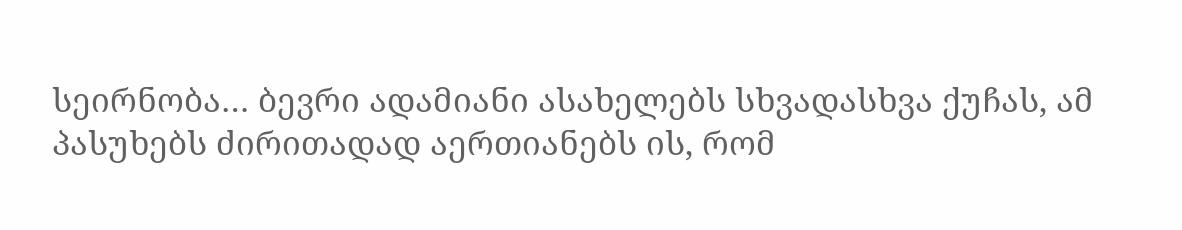სეირნობა… ბევრი ადამიანი ასახელებს სხვადასხვა ქუჩას, ამ პასუხებს ძირითადად აერთიანებს ის, რომ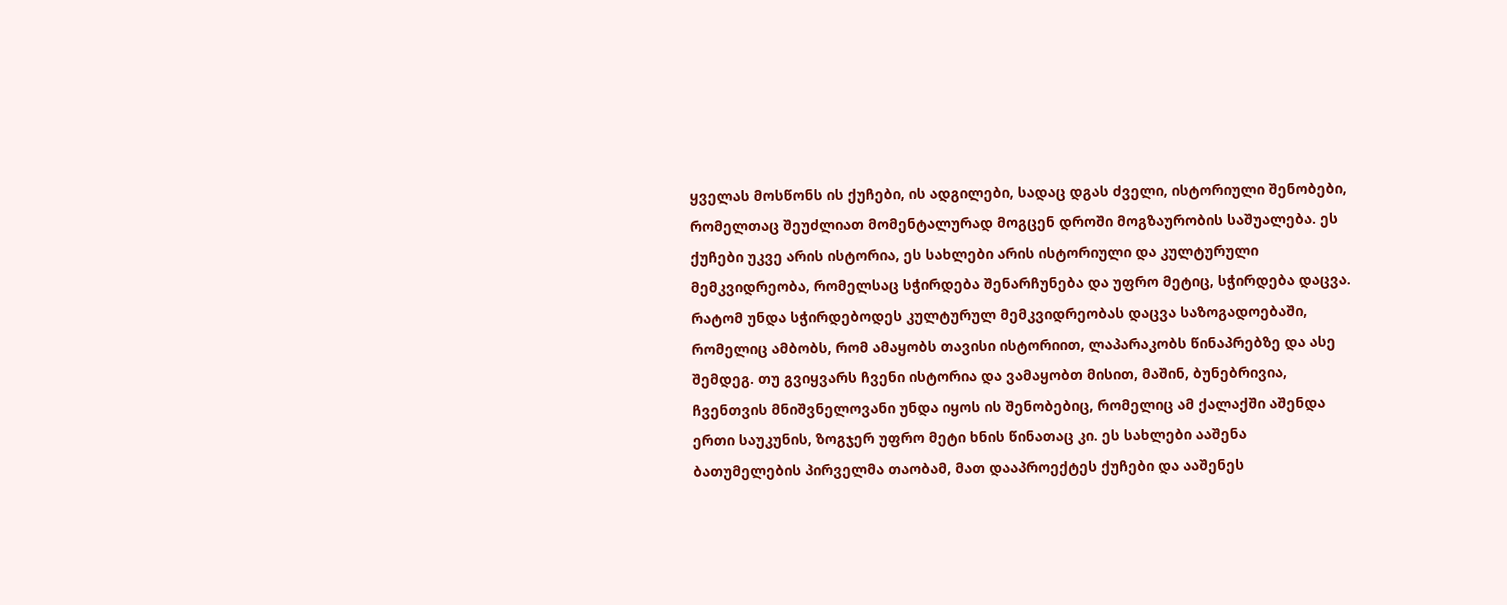ყველას მოსწონს ის ქუჩები, ის ადგილები, სადაც დგას ძველი, ისტორიული შენობები, რომელთაც შეუძლიათ მომენტალურად მოგცენ დროში მოგზაურობის საშუალება. ეს ქუჩები უკვე არის ისტორია, ეს სახლები არის ისტორიული და კულტურული მემკვიდრეობა, რომელსაც სჭირდება შენარჩუნება და უფრო მეტიც, სჭირდება დაცვა.
რატომ უნდა სჭირდებოდეს კულტურულ მემკვიდრეობას დაცვა საზოგადოებაში, რომელიც ამბობს, რომ ამაყობს თავისი ისტორიით, ლაპარაკობს წინაპრებზე და ასე შემდეგ. თუ გვიყვარს ჩვენი ისტორია და ვამაყობთ მისით, მაშინ, ბუნებრივია, ჩვენთვის მნიშვნელოვანი უნდა იყოს ის შენობებიც, რომელიც ამ ქალაქში აშენდა ერთი საუკუნის, ზოგჯერ უფრო მეტი ხნის წინათაც კი. ეს სახლები ააშენა ბათუმელების პირველმა თაობამ, მათ დააპროექტეს ქუჩები და ააშენეს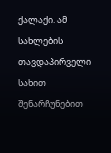ქალაქი. ამ სახლების თავდაპირველი სახით შენარჩუნებით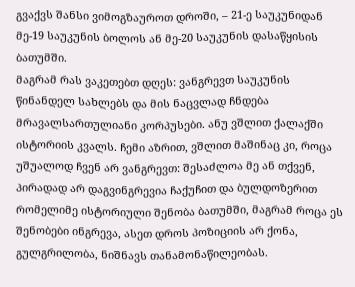გვაქვს შანსი ვიმოგზაუროთ დროში, – 21-ე საუკუნიდან მე-19 საუკუნის ბოლოს ან მე-20 საუკუნის დასაწყისის ბათუმში.
მაგრამ რას ვაკეთებთ დღეს: ვანგრევთ საუკუნის წინანდელ სახლებს და მის ნაცვლად ჩნდება მრავალსართულიანი კორპუსები. ანუ ვშლით ქალაქში ისტორიის კვალს. ჩემი აზრით, ვშლით მაშინაც კი, როცა უშუალოდ ჩვენ არ ვანგრევთ: შესაძლოა მე ან თქვენ, პირადად არ დაგვინგრევია ჩაქუჩით და ბულდოზერით რომელიმე ისტორიული შენობა ბათუმში, მაგრამ როცა ეს შენობები ინგრევა, ასეთ დროს პოზიციის არ ქონა, გულგრილობა, ნიშნავს თანამონაწილეობას.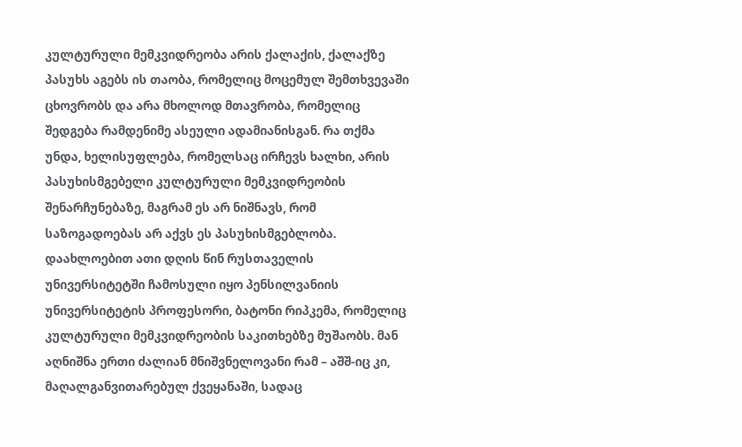კულტურული მემკვიდრეობა არის ქალაქის, ქალაქზე პასუხს აგებს ის თაობა, რომელიც მოცემულ შემთხვევაში ცხოვრობს და არა მხოლოდ მთავრობა, რომელიც შედგება რამდენიმე ასეული ადამიანისგან. რა თქმა უნდა, ხელისუფლება, რომელსაც ირჩევს ხალხი, არის პასუხისმგებელი კულტურული მემკვიდრეობის შენარჩუნებაზე, მაგრამ ეს არ ნიშნავს, რომ საზოგადოებას არ აქვს ეს პასუხისმგებლობა.
დაახლოებით ათი დღის წინ რუსთაველის უნივერსიტეტში ჩამოსული იყო პენსილვანიის უნივერსიტეტის პროფესორი, ბატონი რიპკემა, რომელიც კულტურული მემკვიდრეობის საკითხებზე მუშაობს. მან აღნიშნა ერთი ძალიან მნიშვნელოვანი რამ – აშშ-იც კი, მაღალგანვითარებულ ქვეყანაში, სადაც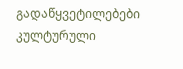გადაწყვეტილებები კულტურული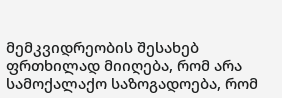მემკვიდრეობის შესახებ ფრთხილად მიიღება, რომ არა სამოქალაქო საზოგადოება, რომ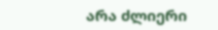არა ძლიერი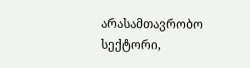არასამთავრობო სექტორი,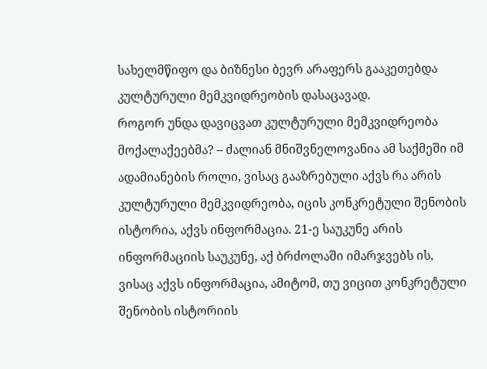სახელმწიფო და ბიზნესი ბევრ არაფერს გააკეთებდა კულტურული მემკვიდრეობის დასაცავად.
როგორ უნდა დავიცვათ კულტურული მემკვიდრეობა მოქალაქეებმა? – ძალიან მნიშვნელოვანია ამ საქმეში იმ ადამიანების როლი, ვისაც გააზრებული აქვს რა არის კულტურული მემკვიდრეობა, იცის კონკრეტული შენობის ისტორია, აქვს ინფორმაცია. 21-ე საუკუნე არის ინფორმაციის საუკუნე, აქ ბრძოლაში იმარჯვებს ის, ვისაც აქვს ინფორმაცია, ამიტომ, თუ ვიცით კონკრეტული შენობის ისტორიის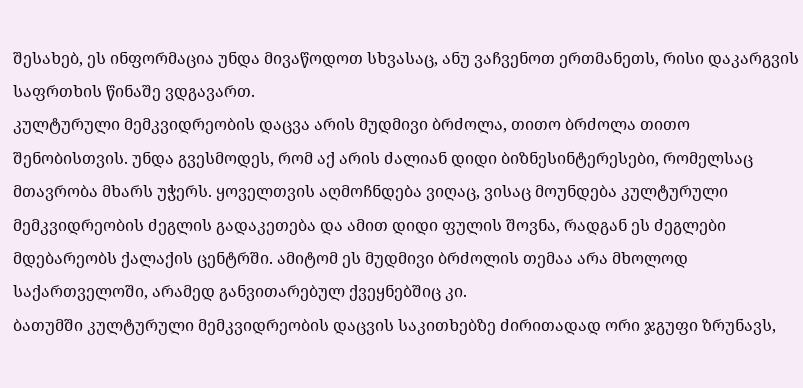შესახებ, ეს ინფორმაცია უნდა მივაწოდოთ სხვასაც, ანუ ვაჩვენოთ ერთმანეთს, რისი დაკარგვის საფრთხის წინაშე ვდგავართ.
კულტურული მემკვიდრეობის დაცვა არის მუდმივი ბრძოლა, თითო ბრძოლა თითო შენობისთვის. უნდა გვესმოდეს, რომ აქ არის ძალიან დიდი ბიზნესინტერესები, რომელსაც მთავრობა მხარს უჭერს. ყოველთვის აღმოჩნდება ვიღაც, ვისაც მოუნდება კულტურული მემკვიდრეობის ძეგლის გადაკეთება და ამით დიდი ფულის შოვნა, რადგან ეს ძეგლები მდებარეობს ქალაქის ცენტრში. ამიტომ ეს მუდმივი ბრძოლის თემაა არა მხოლოდ საქართველოში, არამედ განვითარებულ ქვეყნებშიც კი.
ბათუმში კულტურული მემკვიდრეობის დაცვის საკითხებზე ძირითადად ორი ჯგუფი ზრუნავს,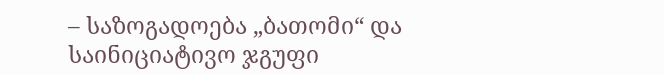– საზოგადოება „ბათომი“ და საინიციატივო ჯგუფი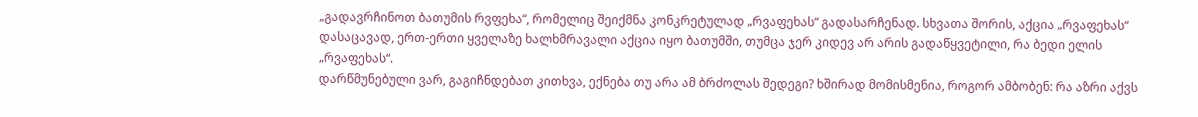„გადავრჩინოთ ბათუმის რვფეხა“, რომელიც შეიქმნა კონკრეტულად „რვაფეხას“ გადასარჩენად. სხვათა შორის, აქცია „რვაფეხას“ დასაცავად, ერთ-ერთი ყველაზე ხალხმრავალი აქცია იყო ბათუმში, თუმცა ჯერ კიდევ არ არის გადაწყვეტილი, რა ბედი ელის „რვაფეხას“.
დარწმუნებული ვარ, გაგიჩნდებათ კითხვა, ექნება თუ არა ამ ბრძოლას შედეგი? ხშირად მომისმენია, როგორ ამბობენ: რა აზრი აქვს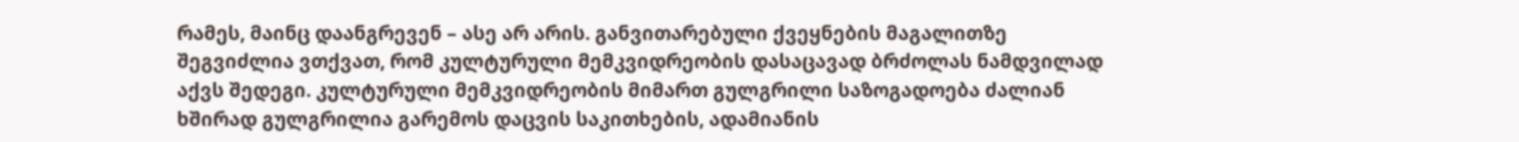რამეს, მაინც დაანგრევენ – ასე არ არის. განვითარებული ქვეყნების მაგალითზე შეგვიძლია ვთქვათ, რომ კულტურული მემკვიდრეობის დასაცავად ბრძოლას ნამდვილად აქვს შედეგი. კულტურული მემკვიდრეობის მიმართ გულგრილი საზოგადოება ძალიან ხშირად გულგრილია გარემოს დაცვის საკითხების, ადამიანის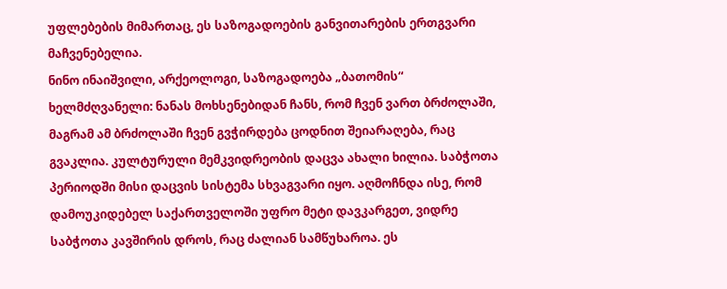უფლებების მიმართაც, ეს საზოგადოების განვითარების ერთგვარი მაჩვენებელია.
ნინო ინაიშვილი, არქეოლოგი, საზოგადოება „ბათომის“ ხელმძღვანელი: ნანას მოხსენებიდან ჩანს, რომ ჩვენ ვართ ბრძოლაში, მაგრამ ამ ბრძოლაში ჩვენ გვჭირდება ცოდნით შეიარაღება, რაც გვაკლია. კულტურული მემკვიდრეობის დაცვა ახალი ხილია. საბჭოთა პერიოდში მისი დაცვის სისტემა სხვაგვარი იყო. აღმოჩნდა ისე, რომ დამოუკიდებელ საქართველოში უფრო მეტი დავკარგეთ, ვიდრე საბჭოთა კავშირის დროს, რაც ძალიან სამწუხაროა. ეს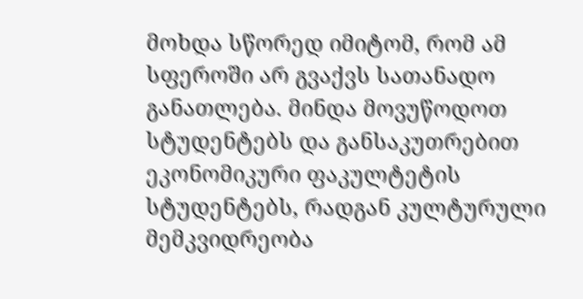მოხდა სწორედ იმიტომ, რომ ამ სფეროში არ გვაქვს სათანადო განათლება. მინდა მოვუწოდოთ სტუდენტებს და განსაკუთრებით ეკონომიკური ფაკულტეტის სტუდენტებს, რადგან კულტურული მემკვიდრეობა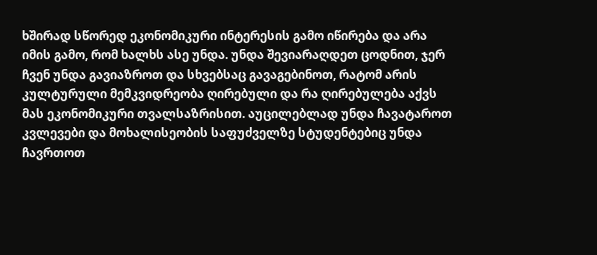ხშირად სწორედ ეკონომიკური ინტერესის გამო იწირება და არა იმის გამო, რომ ხალხს ასე უნდა. უნდა შევიარაღდეთ ცოდნით, ჯერ ჩვენ უნდა გავიაზროთ და სხვებსაც გავაგებინოთ, რატომ არის კულტურული მემკვიდრეობა ღირებული და რა ღირებულება აქვს მას ეკონომიკური თვალსაზრისით. აუცილებლად უნდა ჩავატაროთ კვლევები და მოხალისეობის საფუძველზე სტუდენტებიც უნდა ჩავრთოთ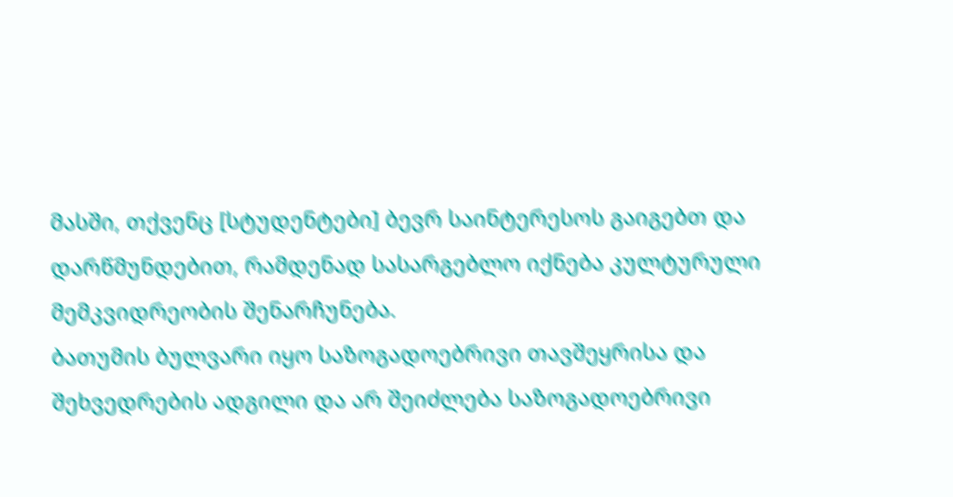მასში, თქვენც [სტუდენტები] ბევრ საინტერესოს გაიგებთ და დარწმუნდებით, რამდენად სასარგებლო იქნება კულტურული მემკვიდრეობის შენარჩუნება.
ბათუმის ბულვარი იყო საზოგადოებრივი თავშეყრისა და შეხვედრების ადგილი და არ შეიძლება საზოგადოებრივი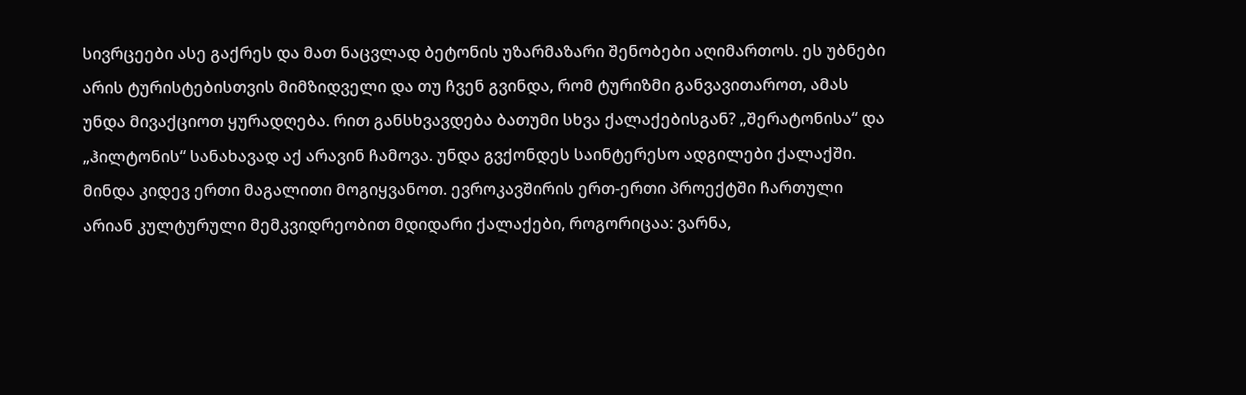სივრცეები ასე გაქრეს და მათ ნაცვლად ბეტონის უზარმაზარი შენობები აღიმართოს. ეს უბნები არის ტურისტებისთვის მიმზიდველი და თუ ჩვენ გვინდა, რომ ტურიზმი განვავითაროთ, ამას უნდა მივაქციოთ ყურადღება. რით განსხვავდება ბათუმი სხვა ქალაქებისგან? „შერატონისა“ და „ჰილტონის“ სანახავად აქ არავინ ჩამოვა. უნდა გვქონდეს საინტერესო ადგილები ქალაქში.
მინდა კიდევ ერთი მაგალითი მოგიყვანოთ. ევროკავშირის ერთ-ერთი პროექტში ჩართული არიან კულტურული მემკვიდრეობით მდიდარი ქალაქები, როგორიცაა: ვარნა,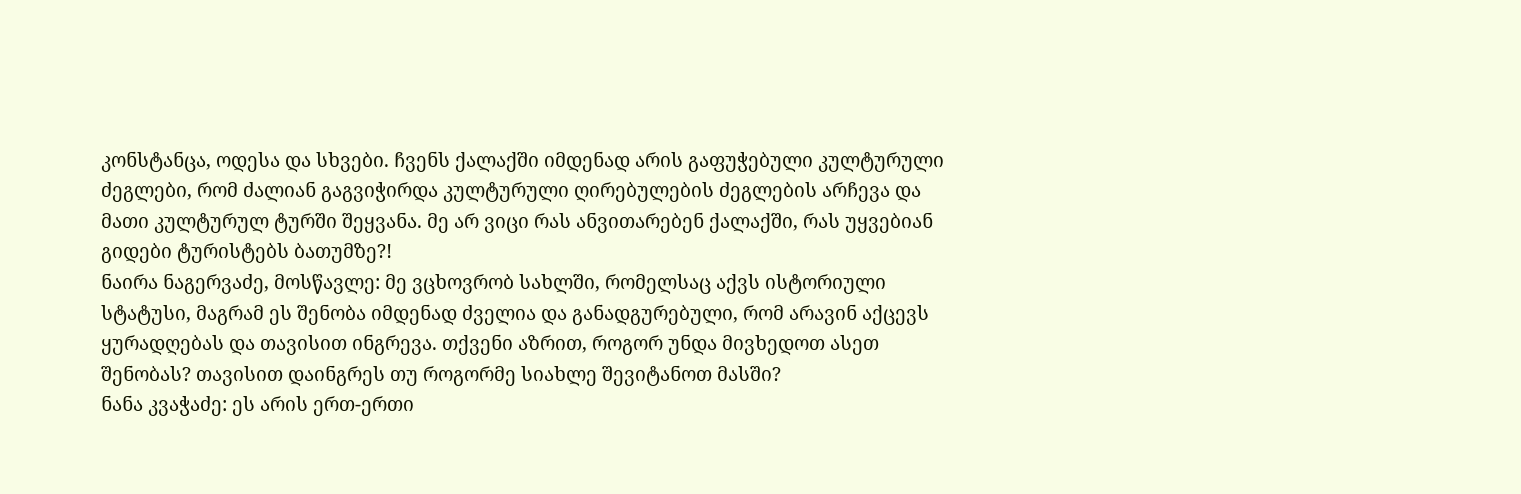კონსტანცა, ოდესა და სხვები. ჩვენს ქალაქში იმდენად არის გაფუჭებული კულტურული ძეგლები, რომ ძალიან გაგვიჭირდა კულტურული ღირებულების ძეგლების არჩევა და მათი კულტურულ ტურში შეყვანა. მე არ ვიცი რას ანვითარებენ ქალაქში, რას უყვებიან გიდები ტურისტებს ბათუმზე?!
ნაირა ნაგერვაძე, მოსწავლე: მე ვცხოვრობ სახლში, რომელსაც აქვს ისტორიული სტატუსი, მაგრამ ეს შენობა იმდენად ძველია და განადგურებული, რომ არავინ აქცევს ყურადღებას და თავისით ინგრევა. თქვენი აზრით, როგორ უნდა მივხედოთ ასეთ შენობას? თავისით დაინგრეს თუ როგორმე სიახლე შევიტანოთ მასში?
ნანა კვაჭაძე: ეს არის ერთ-ერთი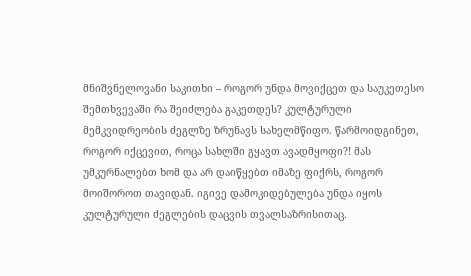მნიშვნელოვანი საკითხი – როგორ უნდა მოვიქცეთ და საუკეთესო შემთხვევაში რა შეიძლება გაკეთდეს? კულტურული მემკვიდრეობის ძეგლზე ზრუნავს სახელმწიფო. წარმოიდგინეთ, როგორ იქცევით, როცა სახლში გყავთ ავადმყოფი?! მას უმკურნალებთ ხომ და არ დაიწყებთ იმაზე ფიქრს, როგორ მოიშოროთ თავიდან. იგივე დამოკიდებულება უნდა იყოს კულტურული ძეგლების დაცვის თვალსაზრისითაც.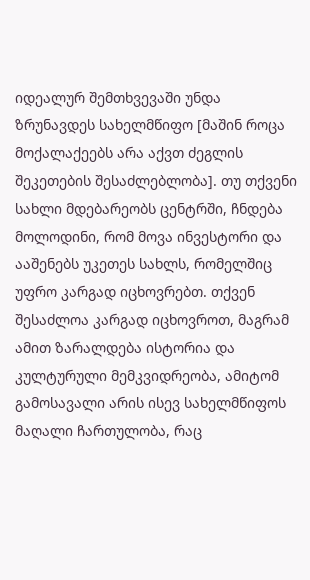იდეალურ შემთხვევაში უნდა ზრუნავდეს სახელმწიფო [მაშინ როცა მოქალაქეებს არა აქვთ ძეგლის შეკეთების შესაძლებლობა]. თუ თქვენი სახლი მდებარეობს ცენტრში, ჩნდება მოლოდინი, რომ მოვა ინვესტორი და ააშენებს უკეთეს სახლს, რომელშიც უფრო კარგად იცხოვრებთ. თქვენ შესაძლოა კარგად იცხოვროთ, მაგრამ ამით ზარალდება ისტორია და კულტურული მემკვიდრეობა, ამიტომ გამოსავალი არის ისევ სახელმწიფოს მაღალი ჩართულობა, რაც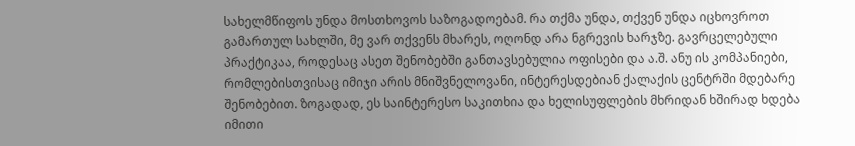სახელმწიფოს უნდა მოსთხოვოს საზოგადოებამ. რა თქმა უნდა, თქვენ უნდა იცხოვროთ გამართულ სახლში, მე ვარ თქვენს მხარეს, ოღონდ არა ნგრევის ხარჯზე. გავრცელებული პრაქტიკაა, როდესაც ასეთ შენობებში განთავსებულია ოფისები და ა.შ. ანუ ის კომპანიები, რომლებისთვისაც იმიჯი არის მნიშვნელოვანი, ინტერესდებიან ქალაქის ცენტრში მდებარე შენობებით. ზოგადად, ეს საინტერესო საკითხია და ხელისუფლების მხრიდან ხშირად ხდება იმითი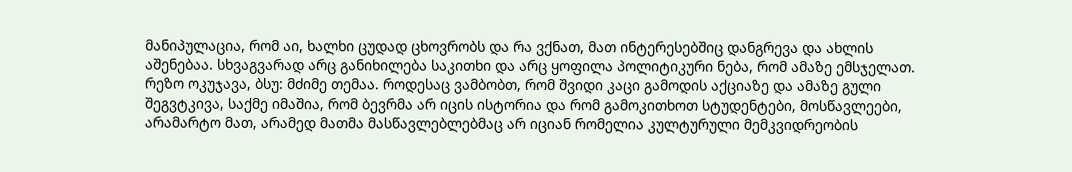მანიპულაცია, რომ აი, ხალხი ცუდად ცხოვრობს და რა ვქნათ, მათ ინტერესებშიც დანგრევა და ახლის აშენებაა. სხვაგვარად არც განიხილება საკითხი და არც ყოფილა პოლიტიკური ნება, რომ ამაზე ემსჯელათ.
რეზო ოკუჯავა, ბსუ: მძიმე თემაა. როდესაც ვამბობთ, რომ შვიდი კაცი გამოდის აქციაზე და ამაზე გული შეგვტკივა, საქმე იმაშია, რომ ბევრმა არ იცის ისტორია და რომ გამოკითხოთ სტუდენტები, მოსწავლეები, არამარტო მათ, არამედ მათმა მასწავლებლებმაც არ იციან რომელია კულტურული მემკვიდრეობის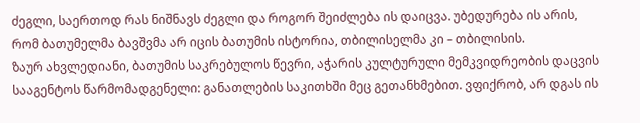ძეგლი, საერთოდ რას ნიშნავს ძეგლი და როგორ შეიძლება ის დაიცვა. უბედურება ის არის, რომ ბათუმელმა ბავშვმა არ იცის ბათუმის ისტორია, თბილისელმა კი – თბილისის.
ზაურ ახვლედიანი, ბათუმის საკრებულოს წევრი, აჭარის კულტურული მემკვიდრეობის დაცვის სააგენტოს წარმომადგენელი: განათლების საკითხში მეც გეთანხმებით. ვფიქრობ, არ დგას ის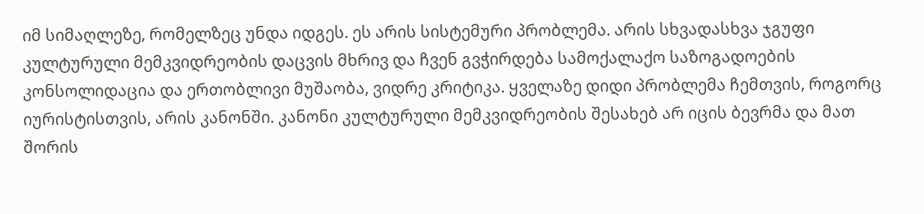იმ სიმაღლეზე, რომელზეც უნდა იდგეს. ეს არის სისტემური პრობლემა. არის სხვადასხვა ჯგუფი კულტურული მემკვიდრეობის დაცვის მხრივ და ჩვენ გვჭირდება სამოქალაქო საზოგადოების კონსოლიდაცია და ერთობლივი მუშაობა, ვიდრე კრიტიკა. ყველაზე დიდი პრობლემა ჩემთვის, როგორც იურისტისთვის, არის კანონში. კანონი კულტურული მემკვიდრეობის შესახებ არ იცის ბევრმა და მათ შორის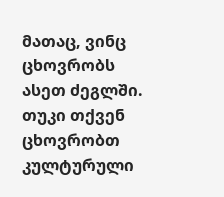მათაც, ვინც ცხოვრობს ასეთ ძეგლში. თუკი თქვენ ცხოვრობთ კულტურული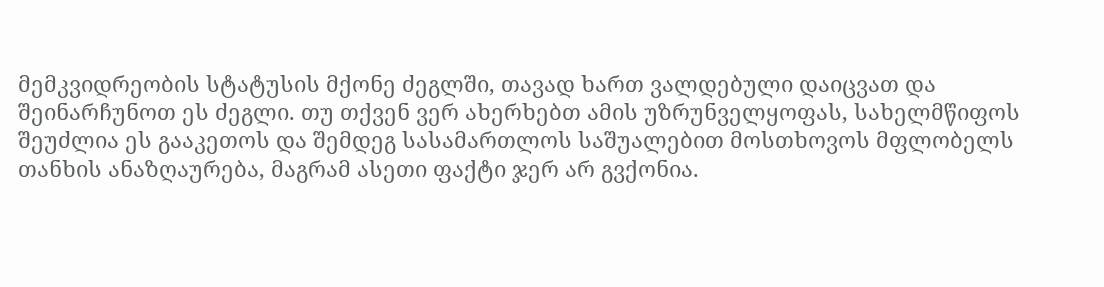მემკვიდრეობის სტატუსის მქონე ძეგლში, თავად ხართ ვალდებული დაიცვათ და შეინარჩუნოთ ეს ძეგლი. თუ თქვენ ვერ ახერხებთ ამის უზრუნველყოფას, სახელმწიფოს შეუძლია ეს გააკეთოს და შემდეგ სასამართლოს საშუალებით მოსთხოვოს მფლობელს თანხის ანაზღაურება, მაგრამ ასეთი ფაქტი ჯერ არ გვქონია.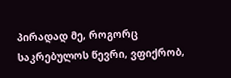პირადად მე, როგორც საკრებულოს წევრი, ვფიქრობ,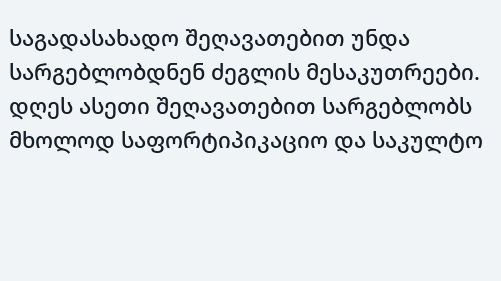საგადასახადო შეღავათებით უნდა სარგებლობდნენ ძეგლის მესაკუთრეები. დღეს ასეთი შეღავათებით სარგებლობს მხოლოდ საფორტიპიკაციო და საკულტო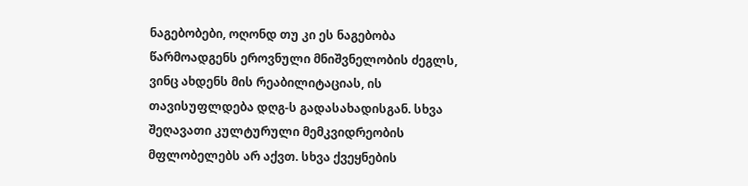ნაგებობები, ოღონდ თუ კი ეს ნაგებობა წარმოადგენს ეროვნული მნიშვნელობის ძეგლს, ვინც ახდენს მის რეაბილიტაციას, ის თავისუფლდება დღგ-ს გადასახადისგან. სხვა შეღავათი კულტურული მემკვიდრეობის მფლობელებს არ აქვთ. სხვა ქვეყნების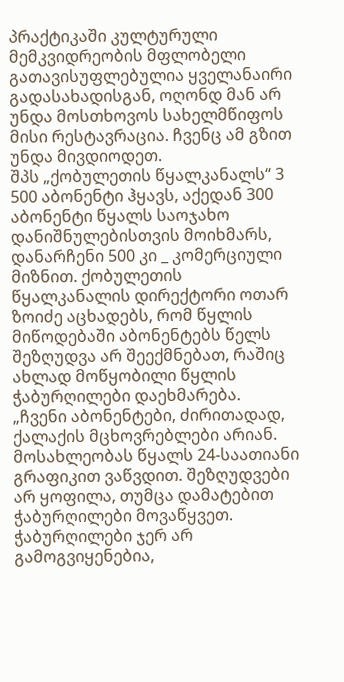პრაქტიკაში კულტურული მემკვიდრეობის მფლობელი გათავისუფლებულია ყველანაირი გადასახადისგან, ოღონდ მან არ უნდა მოსთხოვოს სახელმწიფოს მისი რესტავრაცია. ჩვენც ამ გზით უნდა მივდიოდეთ.
შპს „ქობულეთის წყალკანალს“ 3 500 აბონენტი ჰყავს, აქედან 300 აბონენტი წყალს საოჯახო დანიშნულებისთვის მოიხმარს, დანარჩენი 500 კი _ კომერციული მიზნით. ქობულეთის წყალკანალის დირექტორი ოთარ ზოიძე აცხადებს, რომ წყლის მიწოდებაში აბონენტებს წელს შეზღუდვა არ შეექმნებათ, რაშიც ახლად მოწყობილი წყლის ჭაბურღილები დაეხმარება.
„ჩვენი აბონენტები, ძირითადად, ქალაქის მცხოვრებლები არიან. მოსახლეობას წყალს 24-საათიანი გრაფიკით ვაწვდით. შეზღუდვები არ ყოფილა, თუმცა დამატებით ჭაბურღილები მოვაწყვეთ. ჭაბურღილები ჯერ არ გამოგვიყენებია,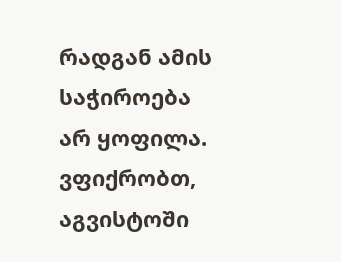რადგან ამის საჭიროება არ ყოფილა. ვფიქრობთ, აგვისტოში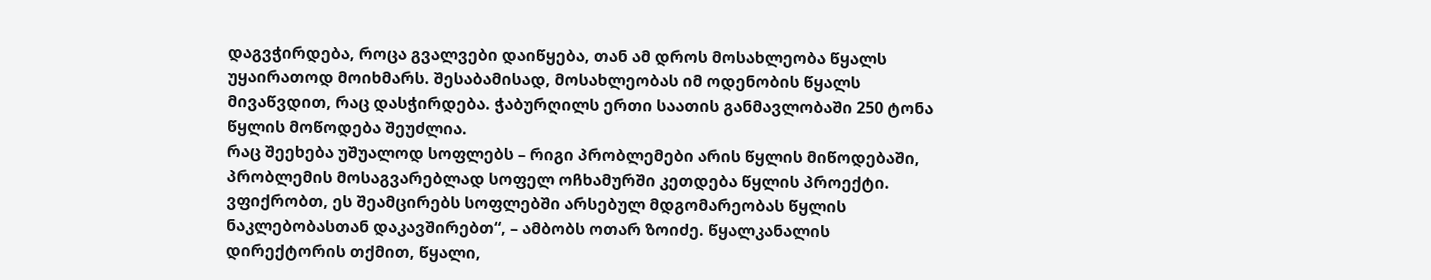დაგვჭირდება, როცა გვალვები დაიწყება, თან ამ დროს მოსახლეობა წყალს უყაირათოდ მოიხმარს. შესაბამისად, მოსახლეობას იმ ოდენობის წყალს მივაწვდით, რაც დასჭირდება. ჭაბურღილს ერთი საათის განმავლობაში 250 ტონა წყლის მოწოდება შეუძლია.
რაც შეეხება უშუალოდ სოფლებს – რიგი პრობლემები არის წყლის მიწოდებაში, პრობლემის მოსაგვარებლად სოფელ ოჩხამურში კეთდება წყლის პროექტი. ვფიქრობთ, ეს შეამცირებს სოფლებში არსებულ მდგომარეობას წყლის ნაკლებობასთან დაკავშირებთ“, – ამბობს ოთარ ზოიძე. წყალკანალის დირექტორის თქმით, წყალი,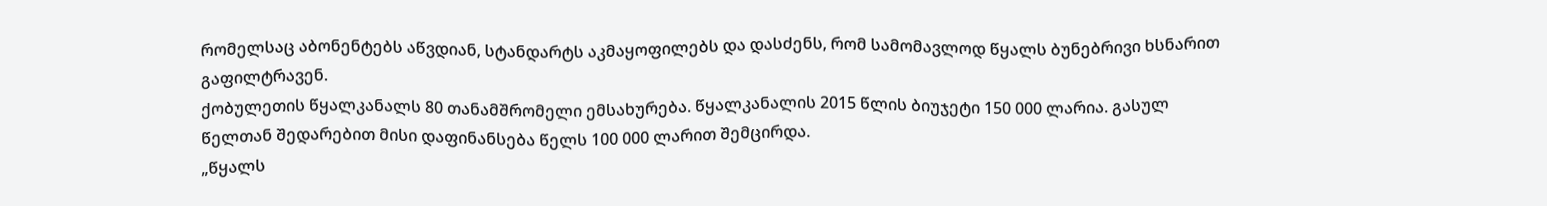რომელსაც აბონენტებს აწვდიან, სტანდარტს აკმაყოფილებს და დასძენს, რომ სამომავლოდ წყალს ბუნებრივი ხსნარით გაფილტრავენ.
ქობულეთის წყალკანალს 80 თანამშრომელი ემსახურება. წყალკანალის 2015 წლის ბიუჯეტი 150 000 ლარია. გასულ წელთან შედარებით მისი დაფინანსება წელს 100 000 ლარით შემცირდა.
„წყალს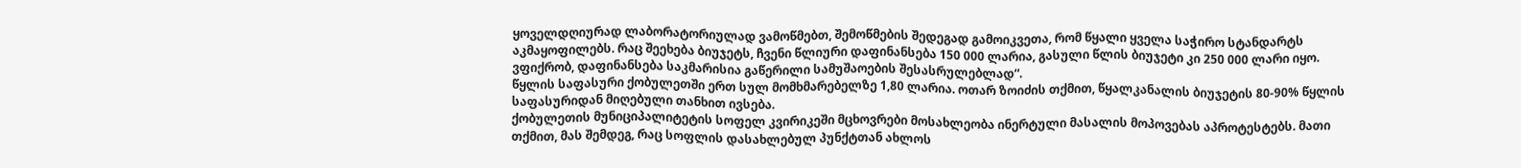ყოველდღიურად ლაბორატორიულად ვამოწმებთ, შემოწმების შედეგად გამოიკვეთა, რომ წყალი ყველა საჭირო სტანდარტს აკმაყოფილებს. რაც შეეხება ბიუჯეტს, ჩვენი წლიური დაფინანსება 150 000 ლარია, გასული წლის ბიუჯეტი კი 250 000 ლარი იყო. ვფიქრობ, დაფინანსება საკმარისია გაწერილი სამუშაოების შესასრულებლად“.
წყლის საფასური ქობულეთში ერთ სულ მომხმარებელზე 1,80 ლარია. ოთარ ზოიძის თქმით, წყალკანალის ბიუჯეტის 80-90% წყლის საფასურიდან მიღებული თანხით ივსება.
ქობულეთის მუნიციპალიტეტის სოფელ კვირიკეში მცხოვრები მოსახლეობა ინერტული მასალის მოპოვებას აპროტესტებს. მათი თქმით, მას შემდეგ, რაც სოფლის დასახლებულ პუნქტთან ახლოს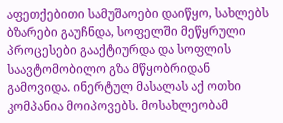აფეთქებითი სამუშაოები დაიწყო, სახლებს ბზარები გაუჩნდა, სოფელში მეწყრული პროცესები გააქტიურდა და სოფლის საავტომობილო გზა მწყობრიდან გამოვიდა. ინერტულ მასალას აქ ოთხი კომპანია მოიპოვებს. მოსახლეობამ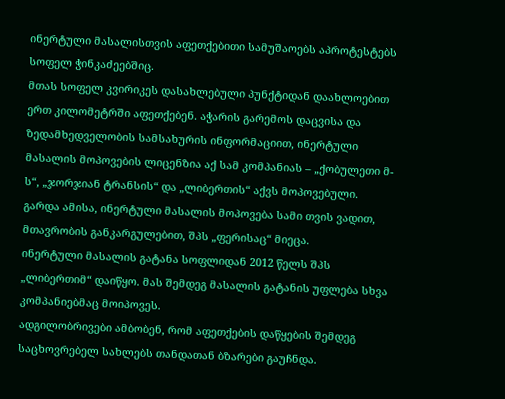ინერტული მასალისთვის აფეთქებითი სამუშაოებს აპროტესტებს სოფელ ჭინკაძეებშიც.
მთას სოფელ კვირიკეს დასახლებული პუნქტიდან დაახლოებით ერთ კილომეტრში აფეთქებენ. აჭარის გარემოს დაცვისა და ზედამხედველობის სამსახურის ინფორმაციით, ინერტული მასალის მოპოვების ლიცენზია აქ სამ კომპანიას – „ქობულეთი მ-ს“, „ჯორჯიან ტრანსის“ და „ლიბერთის“ აქვს მოპოვებული. გარდა ამისა, ინერტული მასალის მოპოვება სამი თვის ვადით, მთავრობის განკარგულებით, შპს „ფერისაც“ მიეცა.
ინერტული მასალის გატანა სოფლიდან 2012 წელს შპს „ლიბერთიმ“ დაიწყო. მას შემდეგ მასალის გატანის უფლება სხვა კომპანიებმაც მოიპოვეს.
ადგილობრივები ამბობენ, რომ აფეთქების დაწყების შემდეგ საცხოვრებელ სახლებს თანდათან ბზარები გაუჩნდა.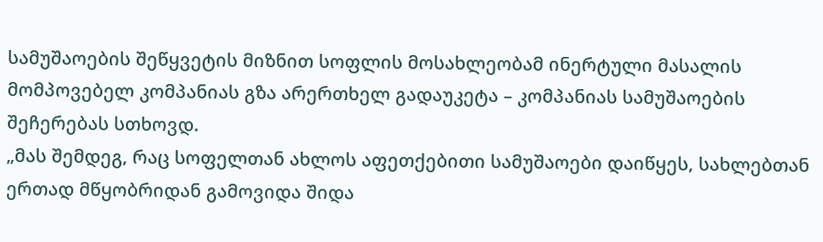სამუშაოების შეწყვეტის მიზნით სოფლის მოსახლეობამ ინერტული მასალის მომპოვებელ კომპანიას გზა არერთხელ გადაუკეტა – კომპანიას სამუშაოების შეჩერებას სთხოვდ.
„მას შემდეგ, რაც სოფელთან ახლოს აფეთქებითი სამუშაოები დაიწყეს, სახლებთან ერთად მწყობრიდან გამოვიდა შიდა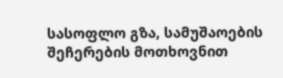სასოფლო გზა, სამუშაოების შეჩერების მოთხოვნით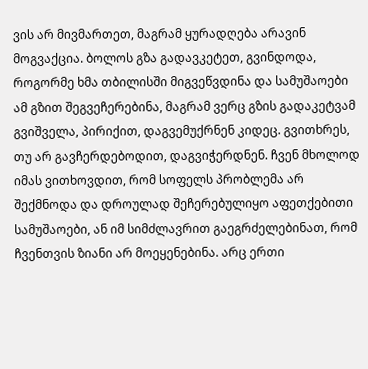ვის არ მივმართეთ, მაგრამ ყურადღება არავინ მოგვაქცია. ბოლოს გზა გადავკეტეთ, გვინდოდა, როგორმე ხმა თბილისში მიგვეწვდინა და სამუშაოები ამ გზით შეგვეჩერებინა, მაგრამ ვერც გზის გადაკეტვამ გვიშველა, პირიქით, დაგვემუქრნენ კიდეც. გვითხრეს, თუ არ გავჩერდებოდით, დაგვიჭერდნენ. ჩვენ მხოლოდ იმას ვითხოვდით, რომ სოფელს პრობლემა არ შექმნოდა და დროულად შეჩერებულიყო აფეთქებითი სამუშაოები, ან იმ სიმძლავრით გაეგრძელებინათ, რომ ჩვენთვის ზიანი არ მოეყენებინა. არც ერთი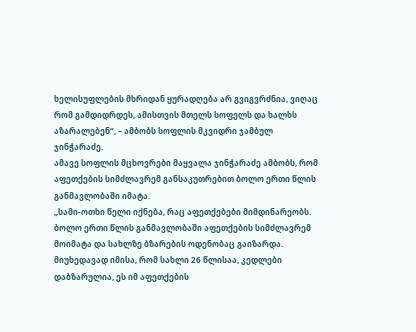ხელისუფლების მხრიდან ყურადღება არ გვიგვრძნია, ვიღაც რომ გამდიდრდეს, ამისთვის მთელს სოფელს და ხალხს აზარალებენ“, – ამბობს სოფლის მკვიდრი ჯამბულ ჯინჭარაძე.
ამავე სოფლის მცხოვრები მაყვალა ჯინჭარაძე ამბობს, რომ აფეთქების სიმძლავრემ განსაკუთრებით ბოლო ერთი წლის განმავლობაში იმატა.
„სამი-ოთხი წელი იქნება, რაც აფეთქებები მიმდინარეობს. ბოლო ერთი წლის განმავლობაში აფეთქების სიმძლავრემ მოიმატა და სახლზე ბზარების ოდენობაც გაიზარდა. მიუხედავად იმისა, რომ სახლი 26 წლისაა, კედლები დაბზარულია, ეს იმ აფეთქების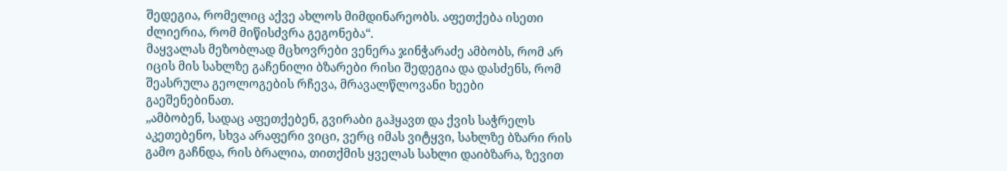შედეგია, რომელიც აქვე ახლოს მიმდინარეობს. აფეთქება ისეთი ძლიერია, რომ მიწისძვრა გეგონება“.
მაყვალას მეზობლად მცხოვრები ვენერა ჯინჭარაძე ამბობს, რომ არ იცის მის სახლზე გაჩენილი ბზარები რისი შედეგია და დასძენს, რომ შეასრულა გეოლოგების რჩევა, მრავალწლოვანი ხეები გაეშენებინათ.
„ამბობენ, სადაც აფეთქებენ, გვირაბი გაჰყავთ და ქვის საჭრელს აკეთებენო, სხვა არაფერი ვიცი, ვერც იმას ვიტყვი, სახლზე ბზარი რის გამო გაჩნდა, რის ბრალია, თითქმის ყველას სახლი დაიბზარა, ზევით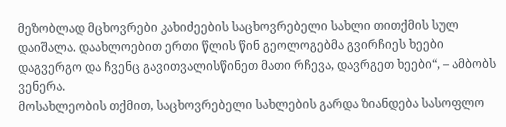მეზობლად მცხოვრები კახიძეების საცხოვრებელი სახლი თითქმის სულ დაიშალა. დაახლოებით ერთი წლის წინ გეოლოგებმა გვირჩიეს ხეები დაგვერგო და ჩვენც გავითვალისწინეთ მათი რჩევა, დავრგეთ ხეები“, – ამბობს ვენერა.
მოსახლეობის თქმით, საცხოვრებელი სახლების გარდა ზიანდება სასოფლო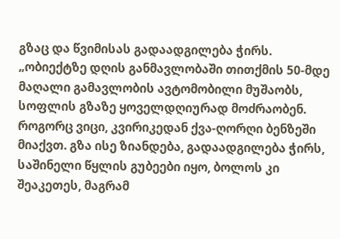გზაც და წვიმისას გადაადგილება ჭირს.
„ობიექტზე დღის განმავლობაში თითქმის 50-მდე მაღალი გამავლობის ავტომობილი მუშაობს, სოფლის გზაზე ყოველდღიურად მოძრაობენ. როგორც ვიცი, კვირიკედან ქვა-ღორღი ბენზეში მიაქვთ. გზა ისე ზიანდება, გადაადგილება ჭირს, საშინელი წყლის გუბეები იყო, ბოლოს კი შეაკეთეს, მაგრამ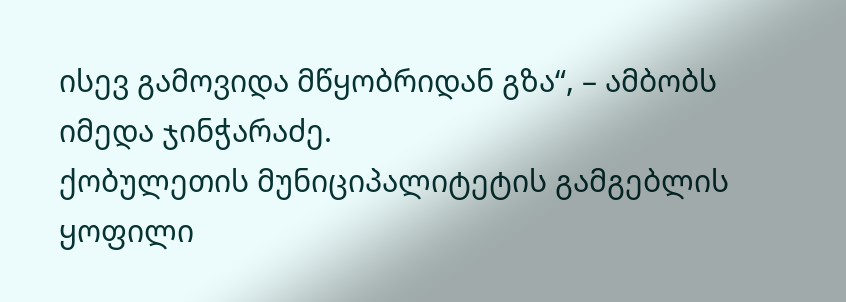ისევ გამოვიდა მწყობრიდან გზა“, – ამბობს იმედა ჯინჭარაძე.
ქობულეთის მუნიციპალიტეტის გამგებლის ყოფილი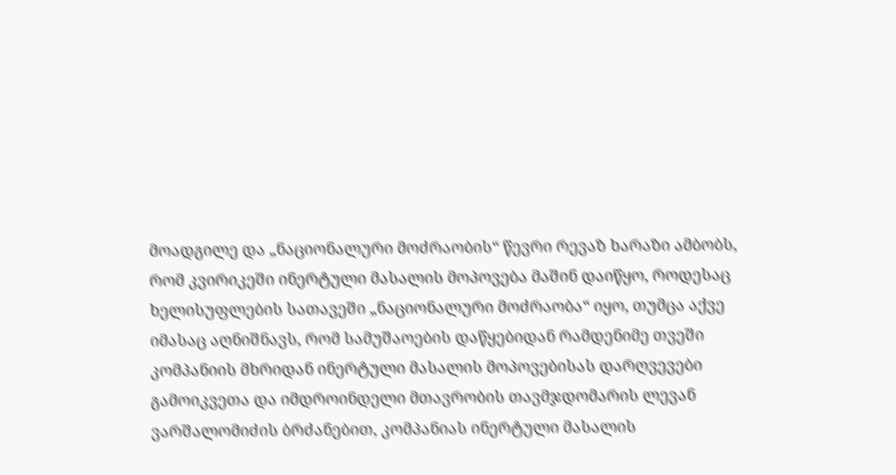მოადგილე და „ნაციონალური მოძრაობის“ წევრი რევაზ ხარაზი ამბობს, რომ კვირიკეში ინერტული მასალის მოპოვება მაშინ დაიწყო, როდესაც ხელისუფლების სათავეში „ნაციონალური მოძრაობა“ იყო, თუმცა აქვე იმასაც აღნიშნავს, რომ სამუშაოების დაწყებიდან რამდენიმე თვეში კომპანიის მხრიდან ინერტული მასალის მოპოვებისას დარღვევები გამოიკვეთა და იმდროინდელი მთავრობის თავმჯდომარის ლევან ვარშალომიძის ბრძანებით, კომპანიას ინერტული მასალის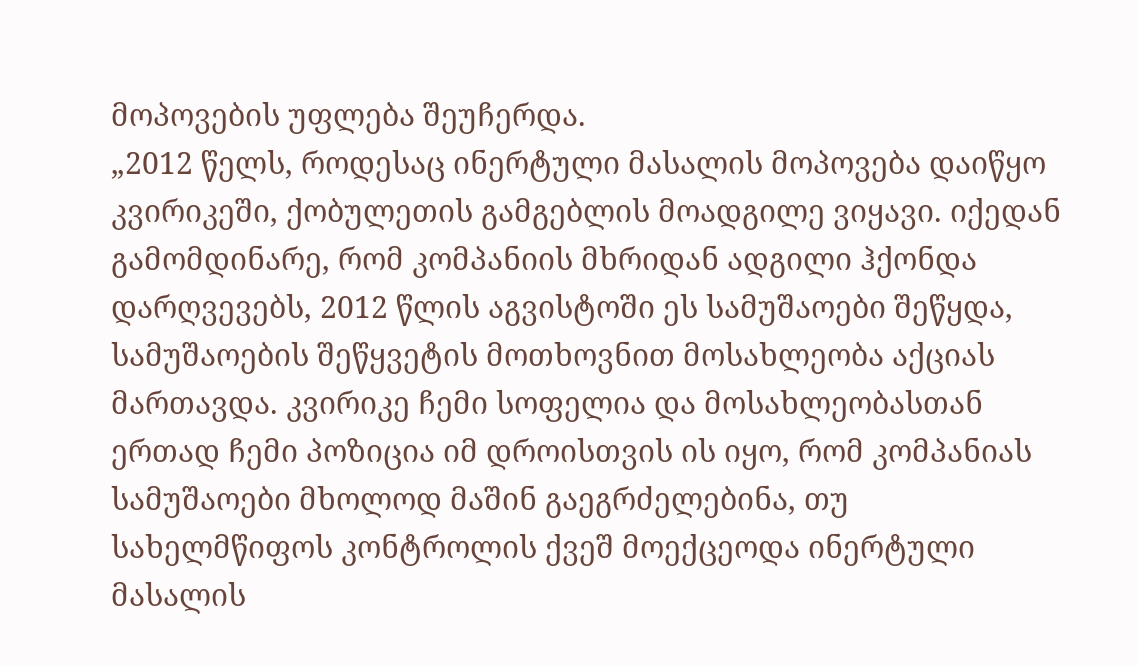მოპოვების უფლება შეუჩერდა.
„2012 წელს, როდესაც ინერტული მასალის მოპოვება დაიწყო კვირიკეში, ქობულეთის გამგებლის მოადგილე ვიყავი. იქედან გამომდინარე, რომ კომპანიის მხრიდან ადგილი ჰქონდა დარღვევებს, 2012 წლის აგვისტოში ეს სამუშაოები შეწყდა, სამუშაოების შეწყვეტის მოთხოვნით მოსახლეობა აქციას მართავდა. კვირიკე ჩემი სოფელია და მოსახლეობასთან ერთად ჩემი პოზიცია იმ დროისთვის ის იყო, რომ კომპანიას სამუშაოები მხოლოდ მაშინ გაეგრძელებინა, თუ სახელმწიფოს კონტროლის ქვეშ მოექცეოდა ინერტული მასალის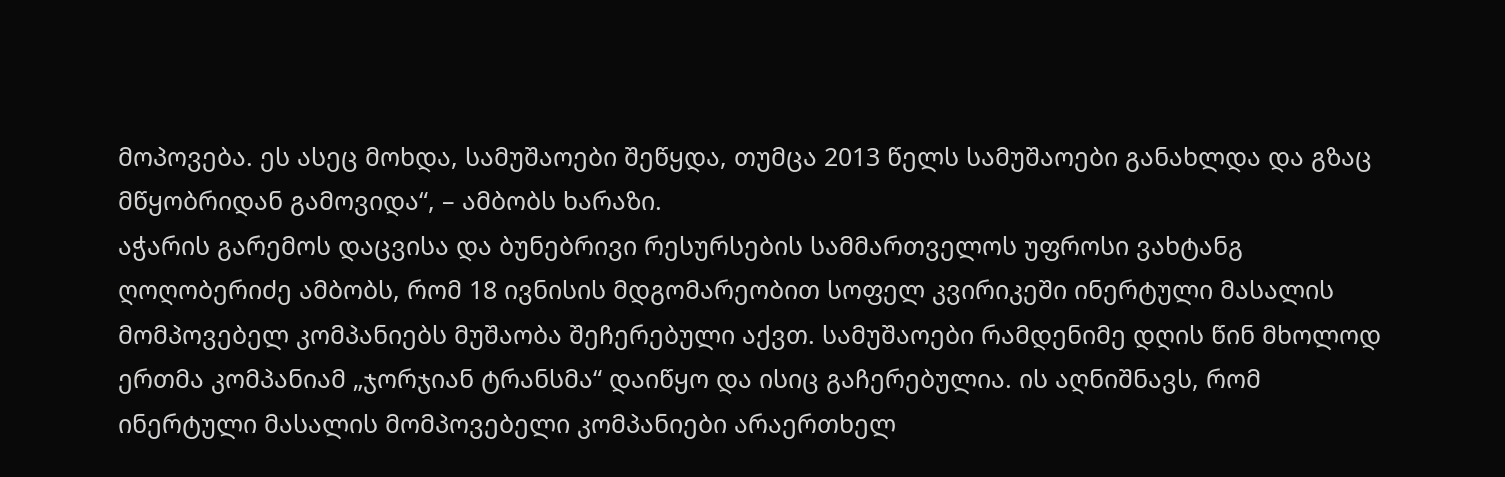მოპოვება. ეს ასეც მოხდა, სამუშაოები შეწყდა, თუმცა 2013 წელს სამუშაოები განახლდა და გზაც მწყობრიდან გამოვიდა“, – ამბობს ხარაზი.
აჭარის გარემოს დაცვისა და ბუნებრივი რესურსების სამმართველოს უფროსი ვახტანგ ღოღობერიძე ამბობს, რომ 18 ივნისის მდგომარეობით სოფელ კვირიკეში ინერტული მასალის მომპოვებელ კომპანიებს მუშაობა შეჩერებული აქვთ. სამუშაოები რამდენიმე დღის წინ მხოლოდ ერთმა კომპანიამ „ჯორჯიან ტრანსმა“ დაიწყო და ისიც გაჩერებულია. ის აღნიშნავს, რომ ინერტული მასალის მომპოვებელი კომპანიები არაერთხელ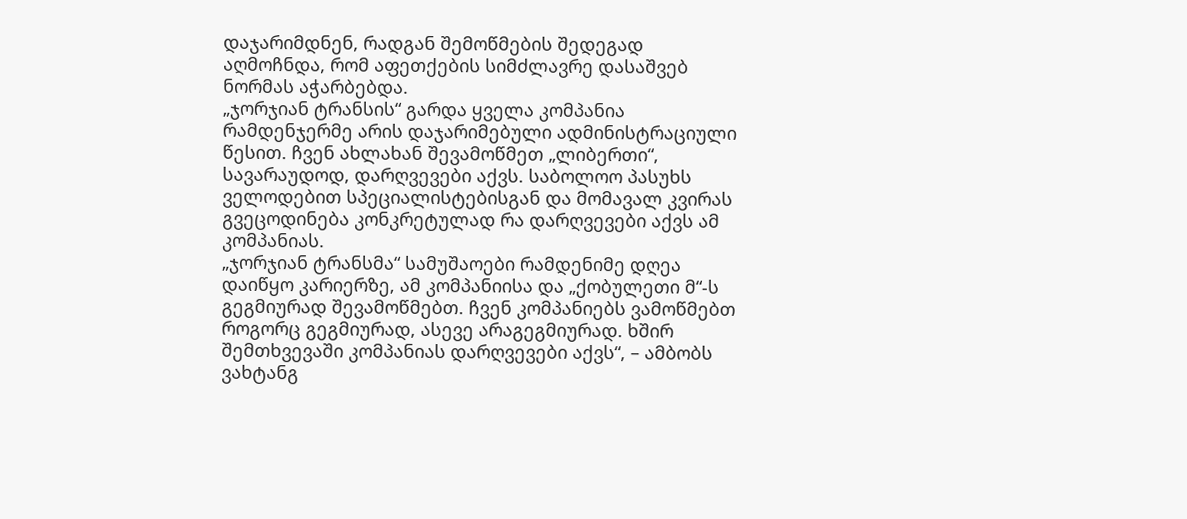დაჯარიმდნენ, რადგან შემოწმების შედეგად აღმოჩნდა, რომ აფეთქების სიმძლავრე დასაშვებ ნორმას აჭარბებდა.
„ჯორჯიან ტრანსის“ გარდა ყველა კომპანია რამდენჯერმე არის დაჯარიმებული ადმინისტრაციული წესით. ჩვენ ახლახან შევამოწმეთ „ლიბერთი“, სავარაუდოდ, დარღვევები აქვს. საბოლოო პასუხს ველოდებით სპეციალისტებისგან და მომავალ კვირას გვეცოდინება კონკრეტულად რა დარღვევები აქვს ამ კომპანიას.
„ჯორჯიან ტრანსმა“ სამუშაოები რამდენიმე დღეა დაიწყო კარიერზე, ამ კომპანიისა და „ქობულეთი მ“-ს გეგმიურად შევამოწმებთ. ჩვენ კომპანიებს ვამოწმებთ როგორც გეგმიურად, ასევე არაგეგმიურად. ხშირ შემთხვევაში კომპანიას დარღვევები აქვს“, – ამბობს ვახტანგ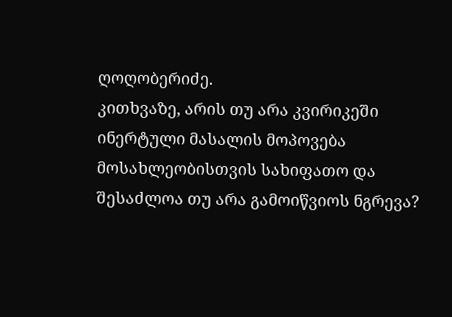ღოღობერიძე.
კითხვაზე, არის თუ არა კვირიკეში ინერტული მასალის მოპოვება მოსახლეობისთვის სახიფათო და შესაძლოა თუ არა გამოიწვიოს ნგრევა?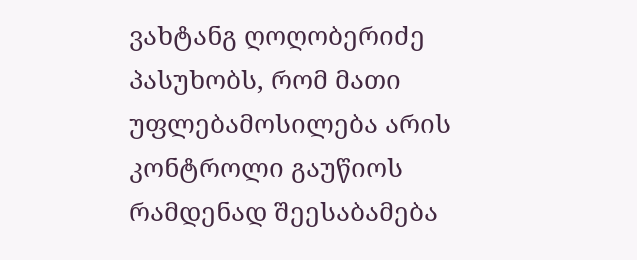ვახტანგ ღოღობერიძე პასუხობს, რომ მათი უფლებამოსილება არის კონტროლი გაუწიოს რამდენად შეესაბამება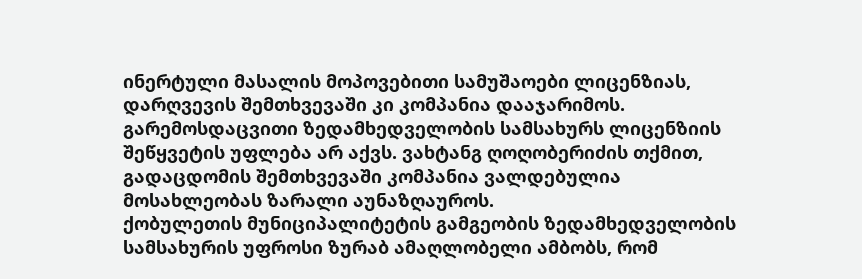ინერტული მასალის მოპოვებითი სამუშაოები ლიცენზიას, დარღვევის შემთხვევაში კი კომპანია დააჯარიმოს. გარემოსდაცვითი ზედამხედველობის სამსახურს ლიცენზიის შეწყვეტის უფლება არ აქვს. ვახტანგ ღოღობერიძის თქმით, გადაცდომის შემთხვევაში კომპანია ვალდებულია მოსახლეობას ზარალი აუნაზღაუროს.
ქობულეთის მუნიციპალიტეტის გამგეობის ზედამხედველობის სამსახურის უფროსი ზურაბ ამაღლობელი ამბობს, რომ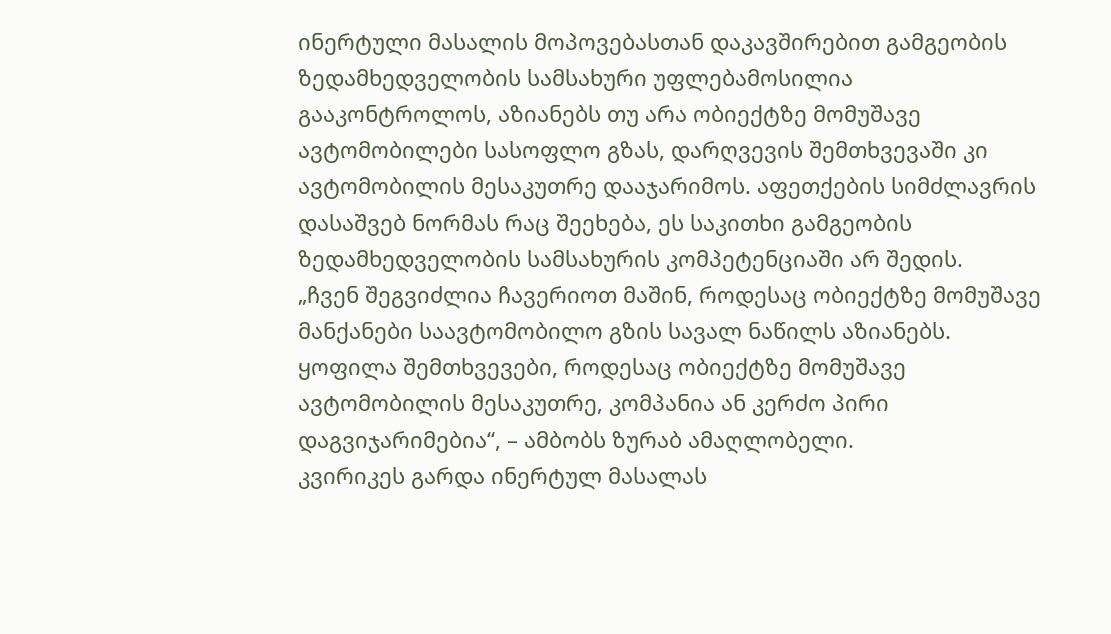ინერტული მასალის მოპოვებასთან დაკავშირებით გამგეობის ზედამხედველობის სამსახური უფლებამოსილია გააკონტროლოს, აზიანებს თუ არა ობიექტზე მომუშავე ავტომობილები სასოფლო გზას, დარღვევის შემთხვევაში კი ავტომობილის მესაკუთრე დააჯარიმოს. აფეთქების სიმძლავრის დასაშვებ ნორმას რაც შეეხება, ეს საკითხი გამგეობის ზედამხედველობის სამსახურის კომპეტენციაში არ შედის.
„ჩვენ შეგვიძლია ჩავერიოთ მაშინ, როდესაც ობიექტზე მომუშავე მანქანები საავტომობილო გზის სავალ ნაწილს აზიანებს. ყოფილა შემთხვევები, როდესაც ობიექტზე მომუშავე ავტომობილის მესაკუთრე, კომპანია ან კერძო პირი დაგვიჯარიმებია“, – ამბობს ზურაბ ამაღლობელი.
კვირიკეს გარდა ინერტულ მასალას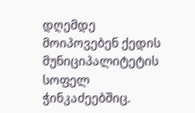დღემდე მოიპოვებენ ქედის მუნიციპალიტეტის სოფელ ჭინკაძეებშიც.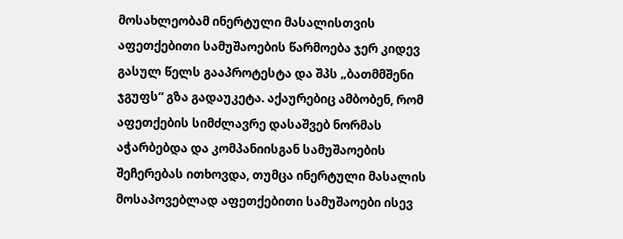მოსახლეობამ ინერტული მასალისთვის აფეთქებითი სამუშაოების წარმოება ჯერ კიდევ გასულ წელს გააპროტესტა და შპს „ბათმმშენი ჯგუფს“ გზა გადაუკეტა. აქაურებიც ამბობენ, რომ აფეთქების სიმძლავრე დასაშვებ ნორმას აჭარბებდა და კომპანიისგან სამუშაოების შეჩერებას ითხოვდა, თუმცა ინერტული მასალის მოსაპოვებლად აფეთქებითი სამუშაოები ისევ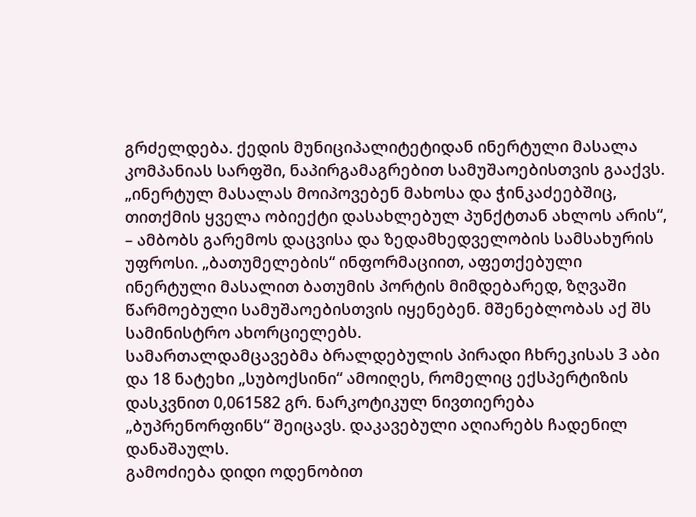გრძელდება. ქედის მუნიციპალიტეტიდან ინერტული მასალა კომპანიას სარფში, ნაპირგამაგრებით სამუშაოებისთვის გააქვს.
„ინერტულ მასალას მოიპოვებენ მახოსა და ჭინკაძეებშიც, თითქმის ყველა ობიექტი დასახლებულ პუნქტთან ახლოს არის“, – ამბობს გარემოს დაცვისა და ზედამხედველობის სამსახურის უფროსი. „ბათუმელების“ ინფორმაციით, აფეთქებული ინერტული მასალით ბათუმის პორტის მიმდებარედ, ზღვაში წარმოებული სამუშაოებისთვის იყენებენ. მშენებლობას აქ შს სამინისტრო ახორციელებს.
სამართალდამცავებმა ბრალდებულის პირადი ჩხრეკისას 3 აბი და 18 ნატეხი „სუბოქსინი“ ამოიღეს, რომელიც ექსპერტიზის დასკვნით 0,061582 გრ. ნარკოტიკულ ნივთიერება „ბუპრენორფინს“ შეიცავს. დაკავებული აღიარებს ჩადენილ დანაშაულს.
გამოძიება დიდი ოდენობით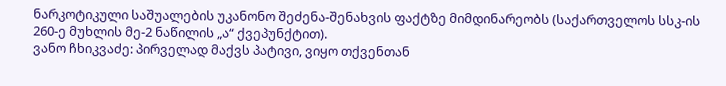ნარკოტიკული საშუალების უკანონო შეძენა-შენახვის ფაქტზე მიმდინარეობს (საქართველოს სსკ-ის 260-ე მუხლის მე-2 ნაწილის „ა“ ქვეპუნქტით).
ვანო ჩხიკვაძე: პირველად მაქვს პატივი, ვიყო თქვენთან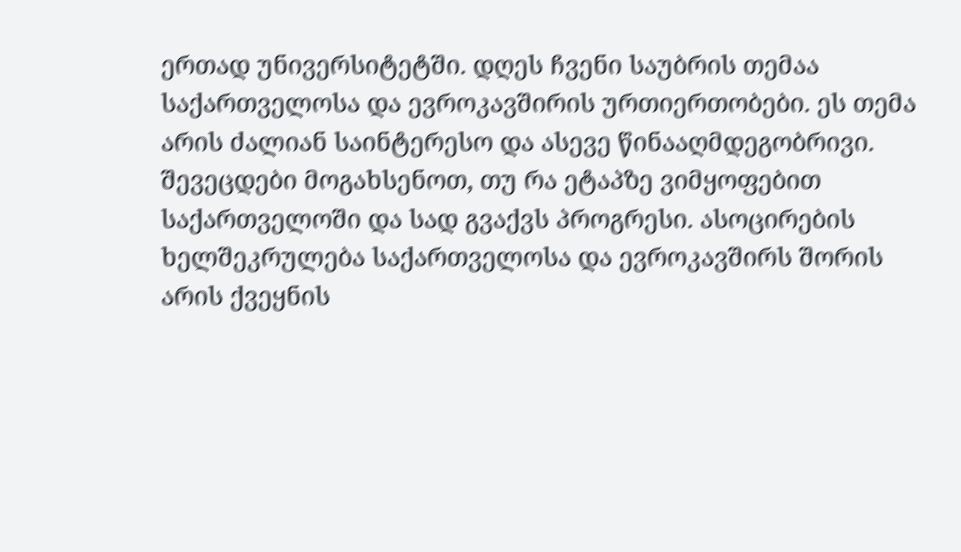ერთად უნივერსიტეტში. დღეს ჩვენი საუბრის თემაა საქართველოსა და ევროკავშირის ურთიერთობები. ეს თემა არის ძალიან საინტერესო და ასევე წინააღმდეგობრივი. შევეცდები მოგახსენოთ, თუ რა ეტაპზე ვიმყოფებით საქართველოში და სად გვაქვს პროგრესი. ასოცირების ხელშეკრულება საქართველოსა და ევროკავშირს შორის არის ქვეყნის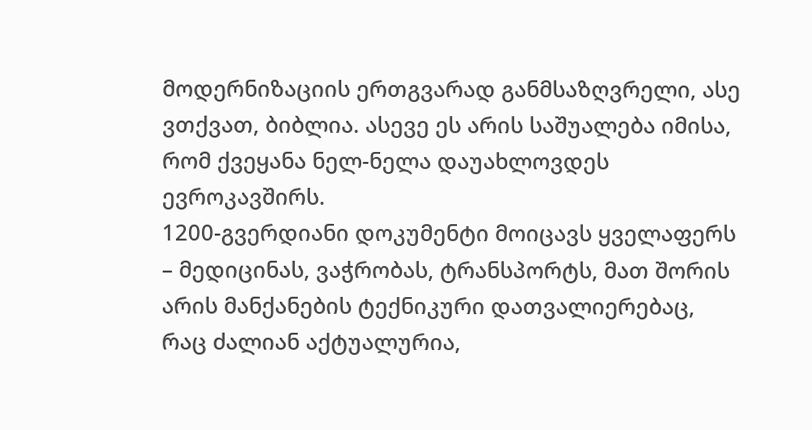მოდერნიზაციის ერთგვარად განმსაზღვრელი, ასე ვთქვათ, ბიბლია. ასევე ეს არის საშუალება იმისა, რომ ქვეყანა ნელ-ნელა დაუახლოვდეს ევროკავშირს.
1200-გვერდიანი დოკუმენტი მოიცავს ყველაფერს – მედიცინას, ვაჭრობას, ტრანსპორტს, მათ შორის არის მანქანების ტექნიკური დათვალიერებაც, რაც ძალიან აქტუალურია,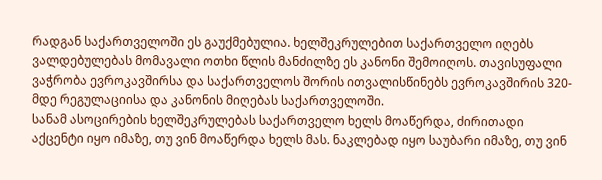რადგან საქართველოში ეს გაუქმებულია. ხელშეკრულებით საქართველო იღებს ვალდებულებას მომავალი ოთხი წლის მანძილზე ეს კანონი შემოიღოს. თავისუფალი ვაჭრობა ევროკავშირსა და საქართველოს შორის ითვალისწინებს ევროკავშირის 320-მდე რეგულაციისა და კანონის მიღებას საქართველოში.
სანამ ასოცირების ხელშეკრულებას საქართველო ხელს მოაწერდა, ძირითადი აქცენტი იყო იმაზე, თუ ვინ მოაწერდა ხელს მას. ნაკლებად იყო საუბარი იმაზე, თუ ვინ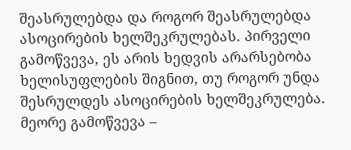შეასრულებდა და როგორ შეასრულებდა ასოცირების ხელშეკრულებას. პირველი გამოწვევა, ეს არის ხედვის არარსებობა ხელისუფლების შიგნით, თუ როგორ უნდა შესრულდეს ასოცირების ხელშეკრულება. მეორე გამოწვევა –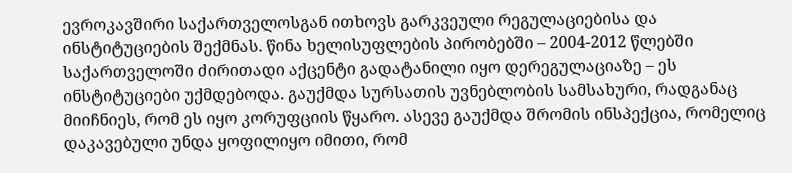ევროკავშირი საქართველოსგან ითხოვს გარკვეული რეგულაციებისა და ინსტიტუციების შექმნას. წინა ხელისუფლების პირობებში – 2004-2012 წლებში საქართველოში ძირითადი აქცენტი გადატანილი იყო დერეგულაციაზე – ეს ინსტიტუციები უქმდებოდა. გაუქმდა სურსათის უვნებლობის სამსახური, რადგანაც მიიჩნიეს, რომ ეს იყო კორუფციის წყარო. ასევე გაუქმდა შრომის ინსპექცია, რომელიც დაკავებული უნდა ყოფილიყო იმითი, რომ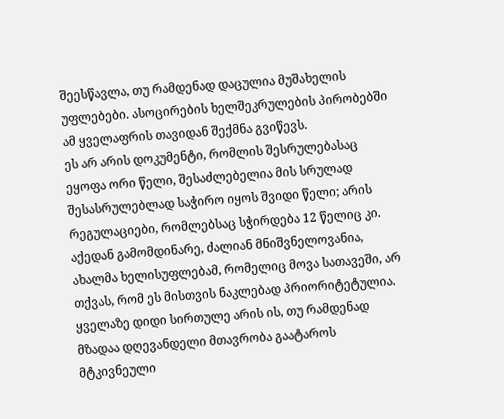შეესწავლა, თუ რამდენად დაცულია მუშახელის უფლებები. ასოცირების ხელშეკრულების პირობებში ამ ყველაფრის თავიდან შექმნა გვიწევს.
ეს არ არის დოკუმენტი, რომლის შესრულებასაც ეყოფა ორი წელი, შესაძლებელია მის სრულად შესასრულებლად საჭირო იყოს შვიდი წელი; არის რეგულაციები, რომლებსაც სჭირდება 12 წელიც კი. აქედან გამომდინარე, ძალიან მნიშვნელოვანია, ახალმა ხელისუფლებამ, რომელიც მოვა სათავეში, არ თქვას, რომ ეს მისთვის ნაკლებად პრიორიტეტულია. ყველაზე დიდი სირთულე არის ის, თუ რამდენად მზადაა დღევანდელი მთავრობა გაატაროს მტკივნეული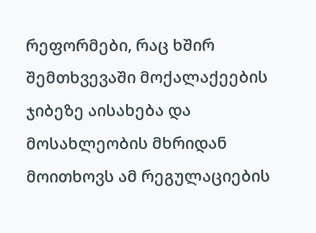რეფორმები, რაც ხშირ შემთხვევაში მოქალაქეების ჯიბეზე აისახება და მოსახლეობის მხრიდან მოითხოვს ამ რეგულაციების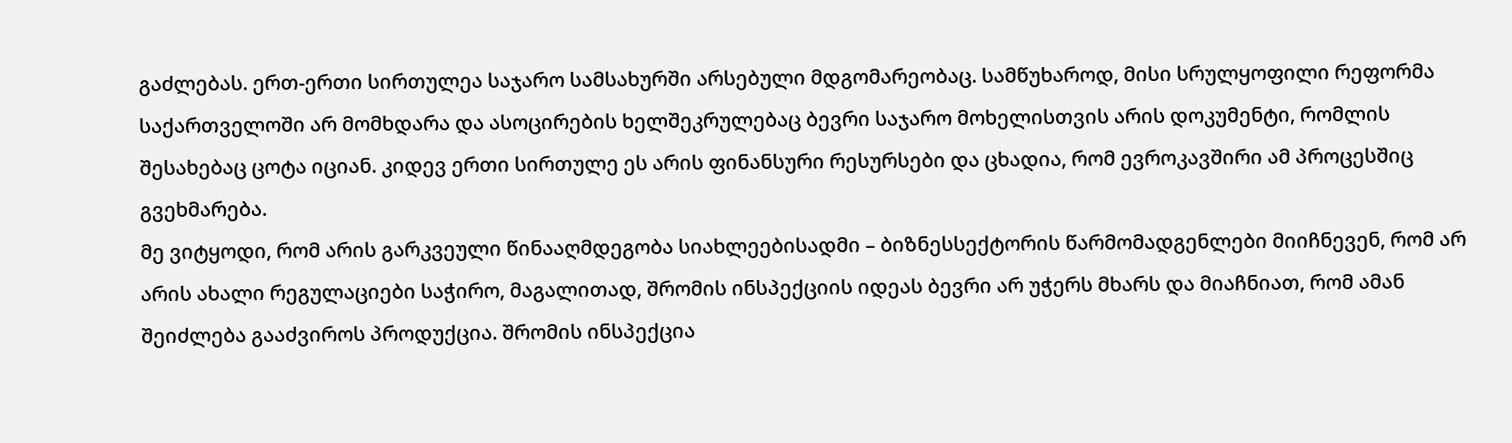გაძლებას. ერთ-ერთი სირთულეა საჯარო სამსახურში არსებული მდგომარეობაც. სამწუხაროდ, მისი სრულყოფილი რეფორმა საქართველოში არ მომხდარა და ასოცირების ხელშეკრულებაც ბევრი საჯარო მოხელისთვის არის დოკუმენტი, რომლის შესახებაც ცოტა იციან. კიდევ ერთი სირთულე ეს არის ფინანსური რესურსები და ცხადია, რომ ევროკავშირი ამ პროცესშიც გვეხმარება.
მე ვიტყოდი, რომ არის გარკვეული წინააღმდეგობა სიახლეებისადმი – ბიზნესსექტორის წარმომადგენლები მიიჩნევენ, რომ არ არის ახალი რეგულაციები საჭირო, მაგალითად, შრომის ინსპექციის იდეას ბევრი არ უჭერს მხარს და მიაჩნიათ, რომ ამან შეიძლება გააძვიროს პროდუქცია. შრომის ინსპექცია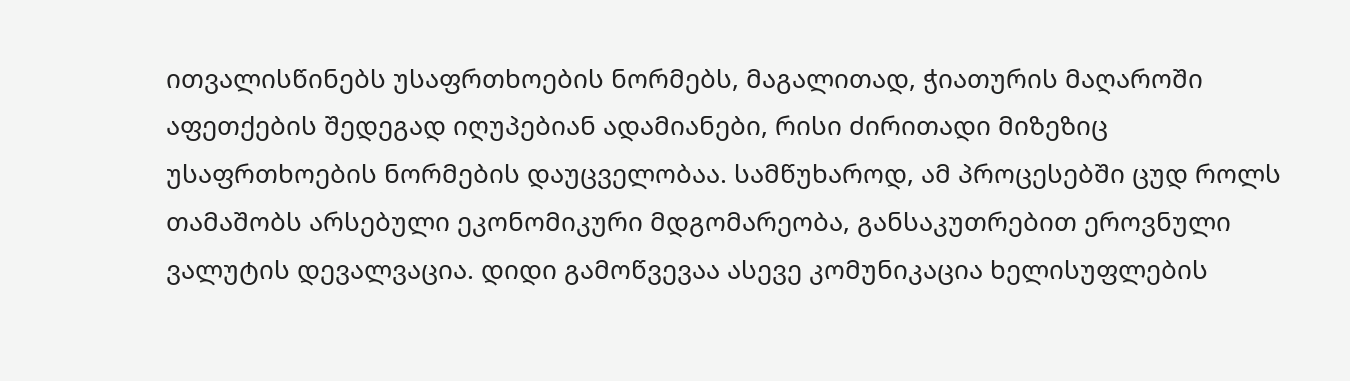ითვალისწინებს უსაფრთხოების ნორმებს, მაგალითად, ჭიათურის მაღაროში აფეთქების შედეგად იღუპებიან ადამიანები, რისი ძირითადი მიზეზიც უსაფრთხოების ნორმების დაუცველობაა. სამწუხაროდ, ამ პროცესებში ცუდ როლს თამაშობს არსებული ეკონომიკური მდგომარეობა, განსაკუთრებით ეროვნული ვალუტის დევალვაცია. დიდი გამოწვევაა ასევე კომუნიკაცია ხელისუფლების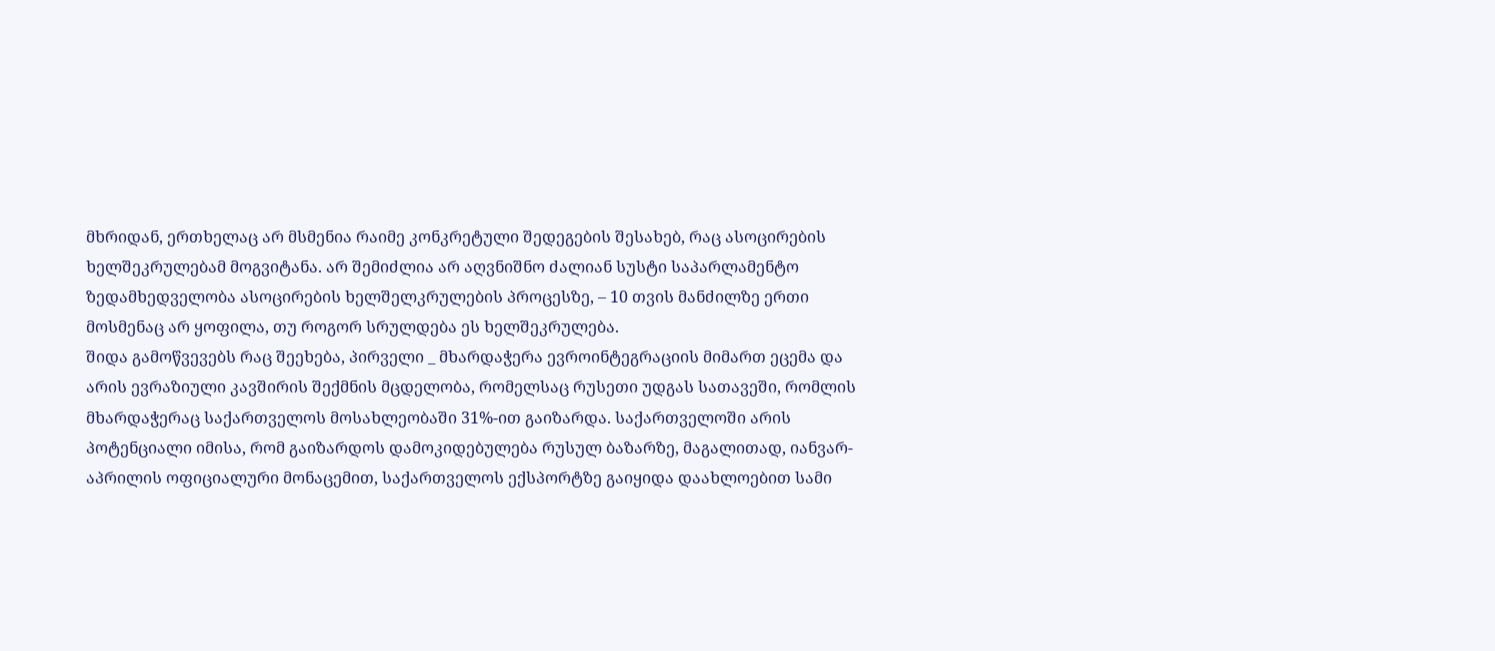მხრიდან, ერთხელაც არ მსმენია რაიმე კონკრეტული შედეგების შესახებ, რაც ასოცირების ხელშეკრულებამ მოგვიტანა. არ შემიძლია არ აღვნიშნო ძალიან სუსტი საპარლამენტო ზედამხედველობა ასოცირების ხელშელკრულების პროცესზე, – 10 თვის მანძილზე ერთი მოსმენაც არ ყოფილა, თუ როგორ სრულდება ეს ხელშეკრულება.
შიდა გამოწვევებს რაც შეეხება, პირველი _ მხარდაჭერა ევროინტეგრაციის მიმართ ეცემა და არის ევრაზიული კავშირის შექმნის მცდელობა, რომელსაც რუსეთი უდგას სათავეში, რომლის მხარდაჭერაც საქართველოს მოსახლეობაში 31%-ით გაიზარდა. საქართველოში არის პოტენციალი იმისა, რომ გაიზარდოს დამოკიდებულება რუსულ ბაზარზე, მაგალითად, იანვარ-აპრილის ოფიციალური მონაცემით, საქართველოს ექსპორტზე გაიყიდა დაახლოებით სამი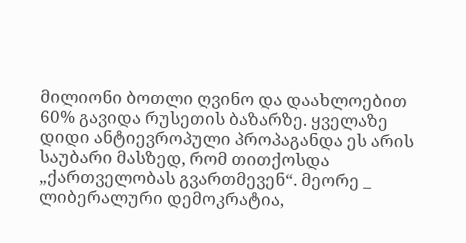მილიონი ბოთლი ღვინო და დაახლოებით 60% გავიდა რუსეთის ბაზარზე. ყველაზე დიდი ანტიევროპული პროპაგანდა ეს არის საუბარი მასზედ, რომ თითქოსდა „ქართველობას გვართმევენ“. მეორე _ ლიბერალური დემოკრატია,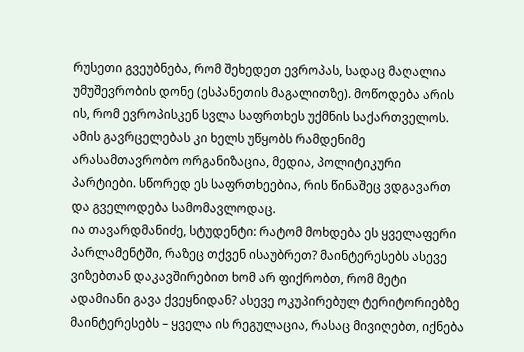რუსეთი გვეუბნება, რომ შეხედეთ ევროპას, სადაც მაღალია უმუშევრობის დონე (ესპანეთის მაგალითზე). მოწოდება არის ის, რომ ევროპისკენ სვლა საფრთხეს უქმნის საქართველოს. ამის გავრცელებას კი ხელს უწყობს რამდენიმე არასამთავრობო ორგანიზაცია, მედია, პოლიტიკური პარტიები. სწორედ ეს საფრთხეებია, რის წინაშეც ვდგავართ და გველოდება სამომავლოდაც.
ია თავარდმანიძე, სტუდენტი: რატომ მოხდება ეს ყველაფერი პარლამენტში, რაზეც თქვენ ისაუბრეთ? მაინტერესებს ასევე ვიზებთან დაკავშირებით ხომ არ ფიქრობთ, რომ მეტი ადამიანი გავა ქვეყნიდან? ასევე ოკუპირებულ ტერიტორიებზე მაინტერესებს – ყველა ის რეგულაცია, რასაც მივიღებთ, იქნება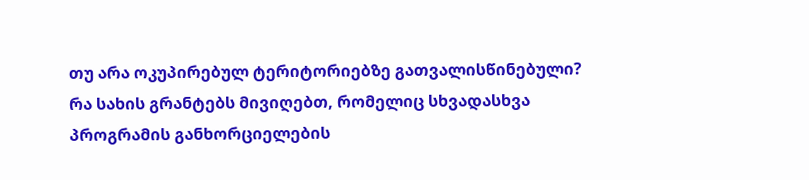თუ არა ოკუპირებულ ტერიტორიებზე გათვალისწინებული? რა სახის გრანტებს მივიღებთ, რომელიც სხვადასხვა პროგრამის განხორციელების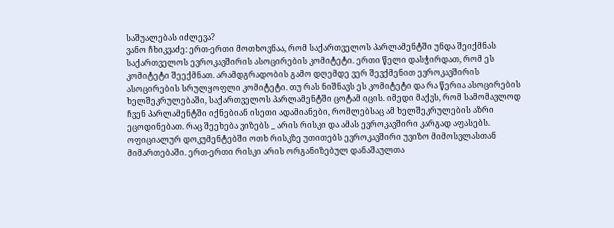საშუალებას იძლევა?
ვანო ჩხიკვაძე: ერთ-ერთი მოთხოვნაა, რომ საქართველოს პარლამენტში უნდა შეიქმნას საქართველოს ევროკავშირის ასოცირების კომიტეტი. ერთი წელი დასჭირდათ, რომ ეს კომიტეტი შეექმნათ. არამდგრადობის გამო დღემდე ვერ შევქმენით ევროკავშირის ასოცირების სრულყოფლი კომიტეტი. თუ რას ნიშნავს ეს კომიტეტი და რა წერია ასოცირების ხელშეკრულებაში, საქართველოს პარლამენტში ცოტამ იცის. იმედი მაქვს, რომ სამომავლოდ ჩვენ პარლამენტში იქნებიან ისეთი ადამიანები, რომლებსაც ამ ხელშეკრულების აზრი ეცოდინებათ. რაც შეეხება ვიზებს _ არის რისკი და ამას ევროკავშირი კარგად აფასებს. ოფიციალურ დოკუმენტებში ოთხ რისკზე უთითებს ევროკავშირი უვიზო მიმოსვლასთან მიმართებაში. ერთ-ერთი რისკი არის ორგანიზებულ დანაშაულთა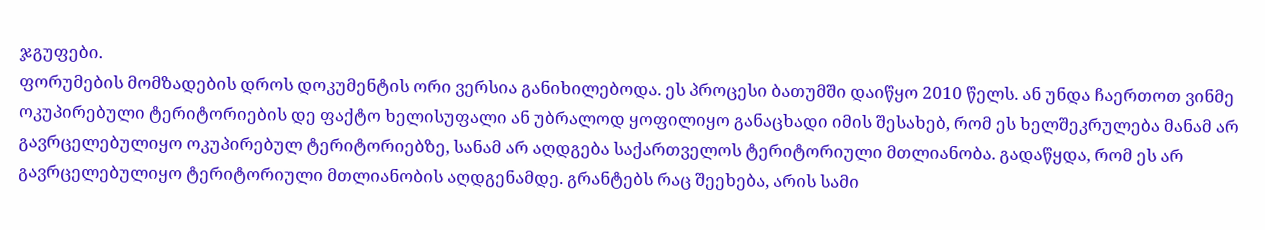ჯგუფები.
ფორუმების მომზადების დროს დოკუმენტის ორი ვერსია განიხილებოდა. ეს პროცესი ბათუმში დაიწყო 2010 წელს. ან უნდა ჩაერთოთ ვინმე ოკუპირებული ტერიტორიების დე ფაქტო ხელისუფალი ან უბრალოდ ყოფილიყო განაცხადი იმის შესახებ, რომ ეს ხელშეკრულება მანამ არ გავრცელებულიყო ოკუპირებულ ტერიტორიებზე, სანამ არ აღდგება საქართველოს ტერიტორიული მთლიანობა. გადაწყდა, რომ ეს არ გავრცელებულიყო ტერიტორიული მთლიანობის აღდგენამდე. გრანტებს რაც შეეხება, არის სამი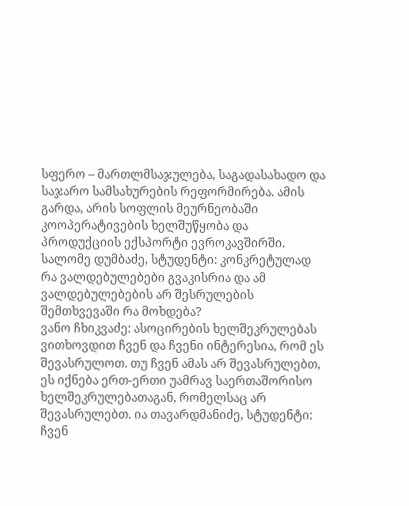სფერო – მართლმსაჯულება, საგადასახადო და საჯარო სამსახურების რეფორმირება. ამის გარდა, არის სოფლის მეურნეობაში კოოპერატივების ხელშუწყობა და პროდუქციის ექსპორტი ევროკავშირში. სალომე დუმბაძე, სტუდენტი: კონკრეტულად რა ვალდებულებები გვაკისრია და ამ ვალდებულებების არ შესრულების შემთხვევაში რა მოხდება?
ვანო ჩხიკვაძე: ასოცირების ხელშეკრულებას ვითხოვდით ჩვენ და ჩვენი ინტერესია, რომ ეს შევასრულოთ. თუ ჩვენ ამას არ შევასრულებთ, ეს იქნება ერთ-ერთი უამრავ საერთაშორისო ხელშეკრულებათაგან, რომელსაც არ შევასრულებთ. ია თავარდმანიძე, სტუდენტი: ჩვენ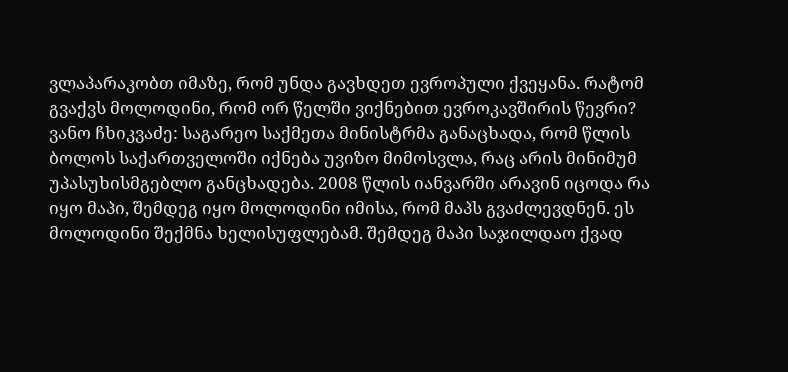ვლაპარაკობთ იმაზე, რომ უნდა გავხდეთ ევროპული ქვეყანა. რატომ გვაქვს მოლოდინი, რომ ორ წელში ვიქნებით ევროკავშირის წევრი?
ვანო ჩხიკვაძე: საგარეო საქმეთა მინისტრმა განაცხადა, რომ წლის ბოლოს საქართველოში იქნება უვიზო მიმოსვლა, რაც არის მინიმუმ უპასუხისმგებლო განცხადება. 2008 წლის იანვარში არავინ იცოდა რა იყო მაპი, შემდეგ იყო მოლოდინი იმისა, რომ მაპს გვაძლევდნენ. ეს მოლოდინი შექმნა ხელისუფლებამ. შემდეგ მაპი საჯილდაო ქვად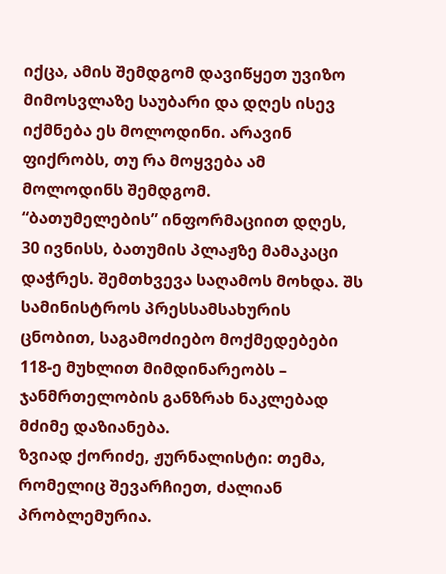იქცა, ამის შემდგომ დავიწყეთ უვიზო მიმოსვლაზე საუბარი და დღეს ისევ იქმნება ეს მოლოდინი. არავინ ფიქრობს, თუ რა მოყვება ამ მოლოდინს შემდგომ.
“ბათუმელების” ინფორმაციით დღეს, 30 ივნისს, ბათუმის პლაჟზე მამაკაცი დაჭრეს. შემთხვევა საღამოს მოხდა. შს სამინისტროს პრესსამსახურის ცნობით, საგამოძიებო მოქმედებები 118-ე მუხლით მიმდინარეობს – ჯანმრთელობის განზრახ ნაკლებად მძიმე დაზიანება.
ზვიად ქორიძე, ჟურნალისტი: თემა, რომელიც შევარჩიეთ, ძალიან პრობლემურია.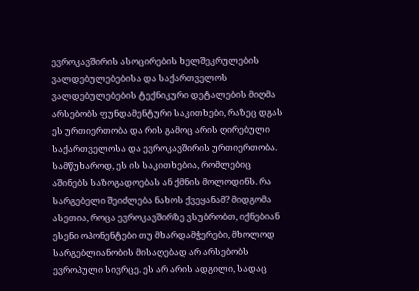ევროკავშირის ასოცირების ხელშეკრულების ვალდებულებებისა და საქართველოს ვალდებულებების ტექნიკური დეტალების მიღმა არსებობს ფუნდამენტური საკითხები, რაზეც დგას ეს ურთიერთობა და რის გამოც არის ღირებული საქართველოსა და ევროკავშირის ურთიერთობა. სამწუხაროდ, ეს ის საკითხებია, რომლებიც აშინებს საზოგადოებას ან ქმნის მოლოდინს. რა სარგებელი შეიძლება ნახოს ქვეყანამ? მიდგომა ასეთია, როცა ევროკავშირზე ვსუბრობთ, იქნებიან ესენი ოპონენტები თუ მხარდამჭერები, მხოლოდ სარგებლიანობის მისაღებად არ არსებობს ევროპული სივრცე. ეს არ არის ადგილი, სადაც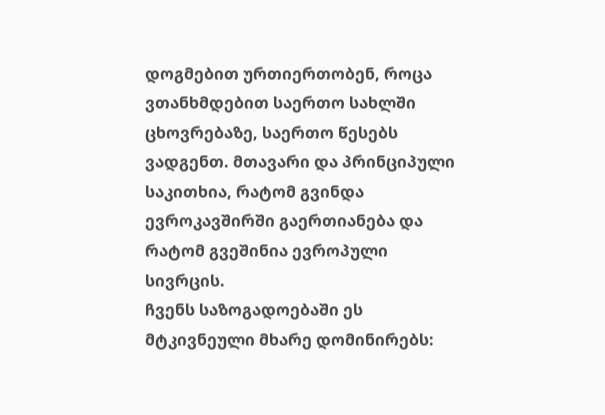დოგმებით ურთიერთობენ, როცა ვთანხმდებით საერთო სახლში ცხოვრებაზე, საერთო წესებს ვადგენთ. მთავარი და პრინციპული საკითხია, რატომ გვინდა ევროკავშირში გაერთიანება და რატომ გვეშინია ევროპული სივრცის.
ჩვენს საზოგადოებაში ეს მტკივნეული მხარე დომინირებს: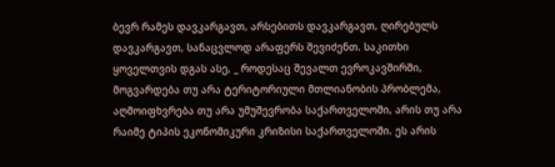ბევრ რამეს დავკარგავთ, არსებითს დავკარგავთ, ღირებულს დავკარგავთ, სანაცვლოდ არაფერს შევიძენთ. საკითხი ყოველთვის დგას ასე, _ როდესაც შევალთ ევროკავშირში, მოგვარდება თუ არა ტერიტორიული მთლიანობის პრობლემა, აღმოიფხვრება თუ არა უმუშევრობა საქართველოში, არის თუ არა რაიმე ტიპის ეკონომიკური კრიზისი საქართველოში. ეს არის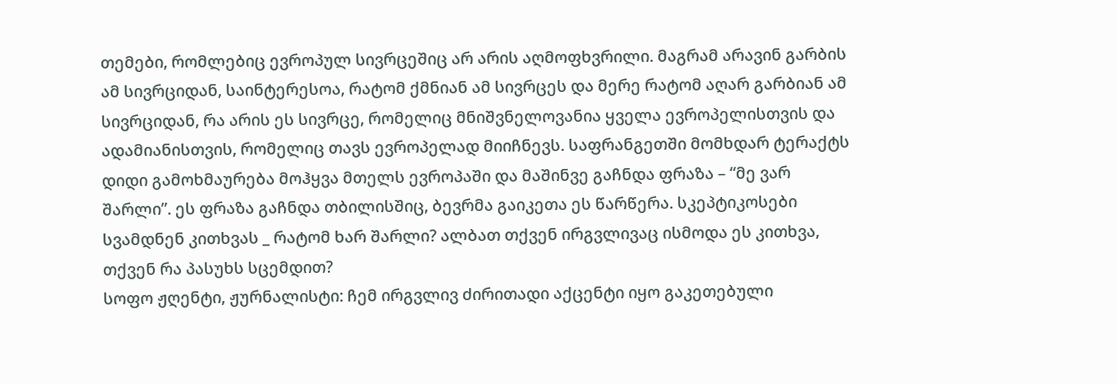თემები, რომლებიც ევროპულ სივრცეშიც არ არის აღმოფხვრილი. მაგრამ არავინ გარბის ამ სივრციდან, საინტერესოა, რატომ ქმნიან ამ სივრცეს და მერე რატომ აღარ გარბიან ამ სივრციდან, რა არის ეს სივრცე, რომელიც მნიშვნელოვანია ყველა ევროპელისთვის და ადამიანისთვის, რომელიც თავს ევროპელად მიიჩნევს. საფრანგეთში მომხდარ ტერაქტს დიდი გამოხმაურება მოჰყვა მთელს ევროპაში და მაშინვე გაჩნდა ფრაზა – “მე ვარ შარლი”. ეს ფრაზა გაჩნდა თბილისშიც, ბევრმა გაიკეთა ეს წარწერა. სკეპტიკოსები სვამდნენ კითხვას _ რატომ ხარ შარლი? ალბათ თქვენ ირგვლივაც ისმოდა ეს კითხვა, თქვენ რა პასუხს სცემდით?
სოფო ჟღენტი, ჟურნალისტი: ჩემ ირგვლივ ძირითადი აქცენტი იყო გაკეთებული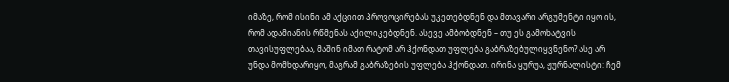იმაზე, რომ ისინი ამ აქციით პროვოცირებას უკეთებდნენ და მთავარი არგუმენტი იყო ის, რომ ადამიანის რწმენას აქილიკებდნენ. ასევე ამბობდნენ – თუ ეს გამოხატვის თავისუფლებაა, მაშინ იმათ რატომ არ ჰქონდათ უფლება გაბრაზებულიყვნენო? ასე არ უნდა მომხდარიყო, მაგრამ გაბრაზების უფლება ჰქონდათ. ირინა ყურუა, ჟურნალისტი: ჩემ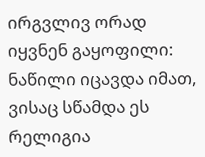ირგვლივ ორად იყვნენ გაყოფილი: ნაწილი იცავდა იმათ, ვისაც სწამდა ეს რელიგია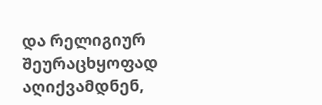და რელიგიურ შეურაცხყოფად აღიქვამდნენ,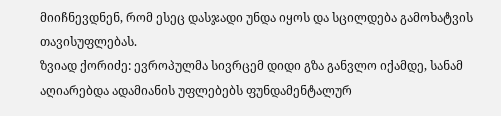მიიჩნევდნენ, რომ ესეც დასჯადი უნდა იყოს და სცილდება გამოხატვის თავისუფლებას.
ზვიად ქორიძე: ევროპულმა სივრცემ დიდი გზა განვლო იქამდე, სანამ აღიარებდა ადამიანის უფლებებს ფუნდამენტალურ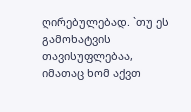ღირებულებად. `თუ ეს გამოხატვის თავისუფლებაა, იმათაც ხომ აქვთ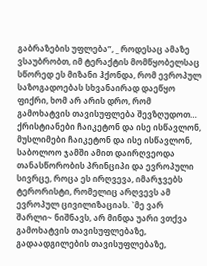გაბრაზების უფლება”, _ როდესაც ამაზე ვსაუბრობთ, იმ ტერაქტის მომწყობელსაც სწორედ ეს მიზანი ჰქონდა, რომ ევროპულ საზოგადოებას სხვანაირად დაეწყო ფიქრი, ხომ არ არის დრო, რომ გამოხატვის თავისუფლება შევზღუდოთ… ქრისტიანები ჩაიკეტონ და ისე ისწავლონ, მუსლიმები ჩაიკეტონ და ისე ისწავლონ, საბოლოო ჯამში ამით დაირღვეოდა თანასწორობის პრინციპი და ევროპული სივრცე, როცა ეს ირღვევა, იმარჯვებს ტერორისტი, რომელიც არღვევს ამ ევროპულ ცივილიზაციას. `მე ვარ შარლი~ ნიშნავს, არ მინდა უარი ვთქვა გამოხატვის თავისუფლებაზე, გადაადგილების თავისუფლებაზე,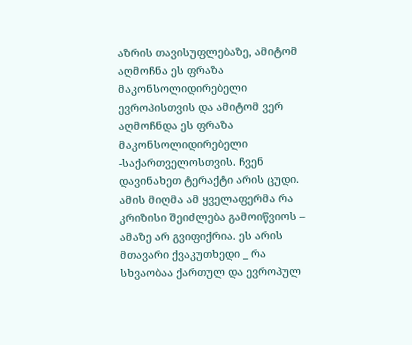აზრის თავისუფლებაზე, ამიტომ აღმოჩნა ეს ფრაზა მაკონსოლიდირებელი ევროპისთვის და ამიტომ ვერ აღმოჩნდა ეს ფრაზა მაკონსოლიდირებელი -საქართველოსთვის. ჩვენ დავინახეთ ტერაქტი არის ცუდი. ამის მიღმა ამ ყველაფერმა რა კრიზისი შეიძლება გამოიწვიოს – ამაზე არ გვიფიქრია. ეს არის მთავარი ქვაკუთხედი _ რა სხვაობაა ქართულ და ევროპულ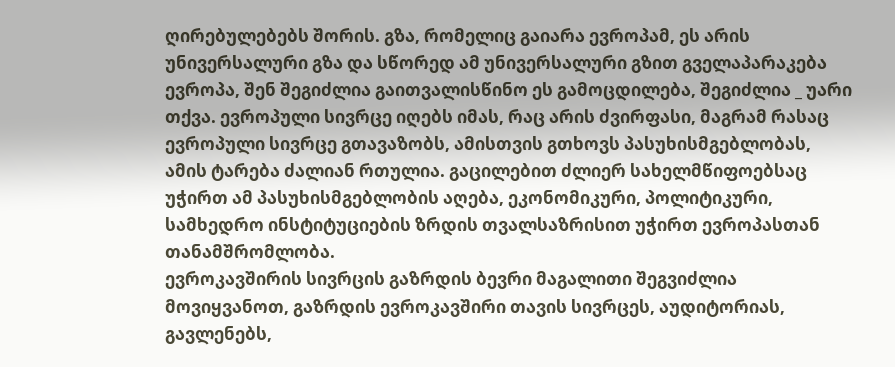ღირებულებებს შორის. გზა, რომელიც გაიარა ევროპამ, ეს არის უნივერსალური გზა და სწორედ ამ უნივერსალური გზით გველაპარაკება ევროპა, შენ შეგიძლია გაითვალისწინო ეს გამოცდილება, შეგიძლია _ უარი თქვა. ევროპული სივრცე იღებს იმას, რაც არის ძვირფასი, მაგრამ რასაც ევროპული სივრცე გთავაზობს, ამისთვის გთხოვს პასუხისმგებლობას, ამის ტარება ძალიან რთულია. გაცილებით ძლიერ სახელმწიფოებსაც უჭირთ ამ პასუხისმგებლობის აღება, ეკონომიკური, პოლიტიკური, სამხედრო ინსტიტუციების ზრდის თვალსაზრისით უჭირთ ევროპასთან თანამშრომლობა.
ევროკავშირის სივრცის გაზრდის ბევრი მაგალითი შეგვიძლია მოვიყვანოთ, გაზრდის ევროკავშირი თავის სივრცეს, აუდიტორიას, გავლენებს,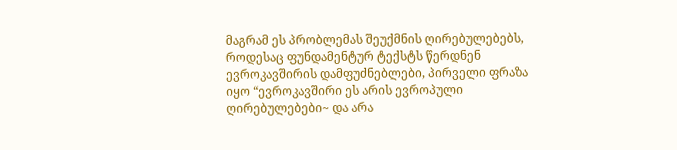მაგრამ ეს პრობლემას შეუქმნის ღირებულებებს, როდესაც ფუნდამენტურ ტექსტს წერდნენ ევროკავშირის დამფუძნებლები, პირველი ფრაზა იყო “ევროკავშირი ეს არის ევროპული ღირებულებები~ და არა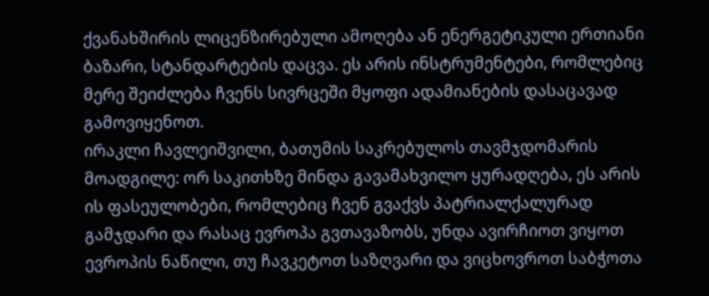ქვანახშირის ლიცენზირებული ამოღება ან ენერგეტიკული ერთიანი ბაზარი, სტანდარტების დაცვა. ეს არის ინსტრუმენტები, რომლებიც მერე შეიძლება ჩვენს სივრცეში მყოფი ადამიანების დასაცავად გამოვიყენოთ.
ირაკლი ჩავლეიშვილი, ბათუმის საკრებულოს თავმჯდომარის მოადგილე: ორ საკითხზე მინდა გავამახვილო ყურადღება, ეს არის ის ფასეულობები, რომლებიც ჩვენ გვაქვს პატრიალქალურად გამჯდარი და რასაც ევროპა გვთავაზობს, უნდა ავირჩიოთ ვიყოთ ევროპის ნაწილი, თუ ჩავკეტოთ საზღვარი და ვიცხოვროთ საბჭოთა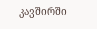კავშირში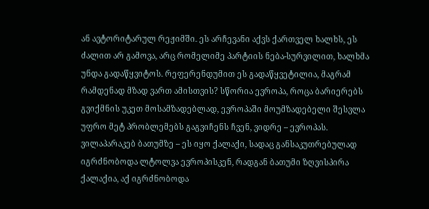ან ავტორიტარულ რეჟიმში. ეს არჩევანი აქვს ქართველ ხალხს, ეს ძალით არ გამოვა, არც რომელიმე პარტიის ნება-სურვილით, ხალხმა უნდა გადაწყვიტოს. რეფერენდუმით ეს გადაწყვეტილია, მაგრამ რამდენად მზად ვართ ამისთვის? სწორია ევროპა, როცა ბარიერებს გვიქმნის უკეთ მოსამზადებლად, ევროპაში მოუმზადებელი შესვლა უფრო მეტ პრობლემებს გაგვიჩენს ჩვენ, ვიდრე – ევროპას.
ვილაპარაკებ ბათუმზე – ეს იყო ქალაქი, სადაც განსაკუთრებულად იგრძნობოდა ლტოლვა ევროპისკენ, რადგან ბათუმი ზღვისპირა ქალაქია, აქ იგრძნობოდა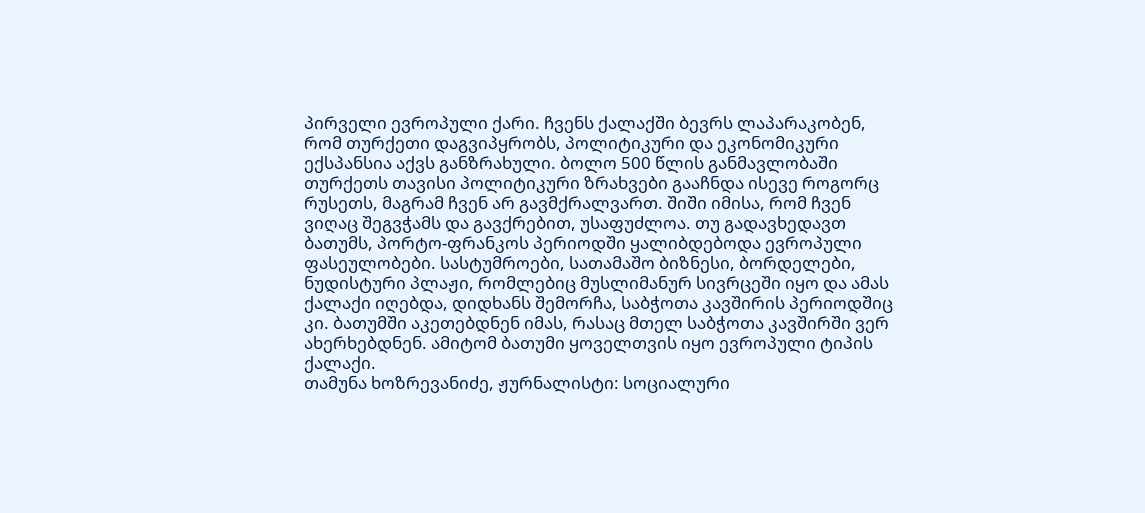პირველი ევროპული ქარი. ჩვენს ქალაქში ბევრს ლაპარაკობენ, რომ თურქეთი დაგვიპყრობს, პოლიტიკური და ეკონომიკური ექსპანსია აქვს განზრახული. ბოლო 500 წლის განმავლობაში თურქეთს თავისი პოლიტიკური ზრახვები გააჩნდა ისევე როგორც რუსეთს, მაგრამ ჩვენ არ გავმქრალვართ. შიში იმისა, რომ ჩვენ ვიღაც შეგვჭამს და გავქრებით, უსაფუძლოა. თუ გადავხედავთ ბათუმს, პორტო-ფრანკოს პერიოდში ყალიბდებოდა ევროპული ფასეულობები. სასტუმროები, სათამაშო ბიზნესი, ბორდელები, ნუდისტური პლაჟი, რომლებიც მუსლიმანურ სივრცეში იყო და ამას ქალაქი იღებდა, დიდხანს შემორჩა, საბჭოთა კავშირის პერიოდშიც კი. ბათუმში აკეთებდნენ იმას, რასაც მთელ საბჭოთა კავშირში ვერ ახერხებდნენ. ამიტომ ბათუმი ყოველთვის იყო ევროპული ტიპის ქალაქი.
თამუნა ხოზრევანიძე, ჟურნალისტი: სოციალური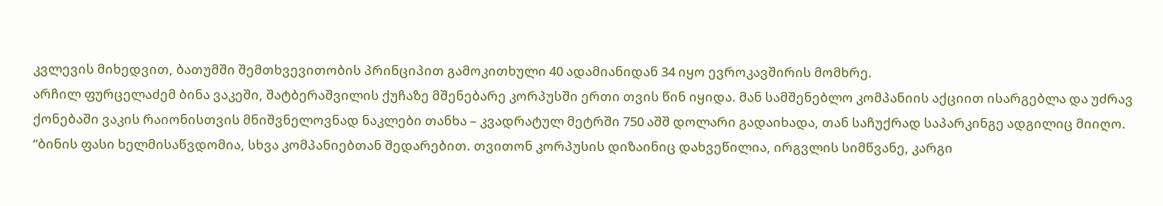კვლევის მიხედვით, ბათუმში შემთხვევითობის პრინციპით გამოკითხული 40 ადამიანიდან 34 იყო ევროკავშირის მომხრე.
არჩილ ფურცელაძემ ბინა ვაკეში, შატბერაშვილის ქუჩაზე მშენებარე კორპუსში ერთი თვის წინ იყიდა. მან სამშენებლო კომპანიის აქციით ისარგებლა და უძრავ ქონებაში ვაკის რაიონისთვის მნიშვნელოვნად ნაკლები თანხა – კვადრატულ მეტრში 750 აშშ დოლარი გადაიხადა, თან საჩუქრად საპარკინგე ადგილიც მიიღო.
“ბინის ფასი ხელმისაწვდომია, სხვა კომპანიებთან შედარებით. თვითონ კორპუსის დიზაინიც დახვეწილია, ირგვლის სიმწვანე, კარგი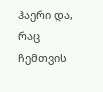ჰაერი და, რაც ჩემთვის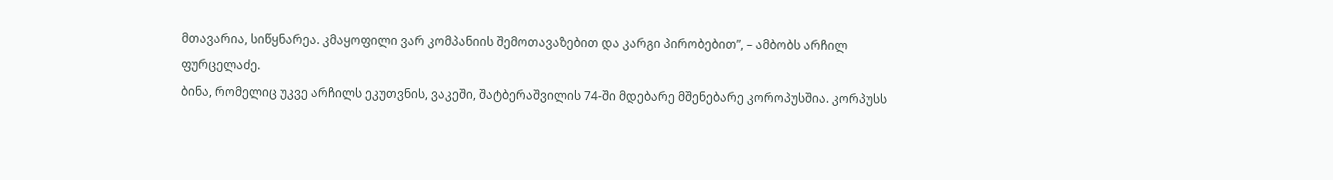მთავარია, სიწყნარეა. კმაყოფილი ვარ კომპანიის შემოთავაზებით და კარგი პირობებით”, – ამბობს არჩილ ფურცელაძე.
ბინა, რომელიც უკვე არჩილს ეკუთვნის, ვაკეში, შატბერაშვილის 74-ში მდებარე მშენებარე კოროპუსშია. კორპუსს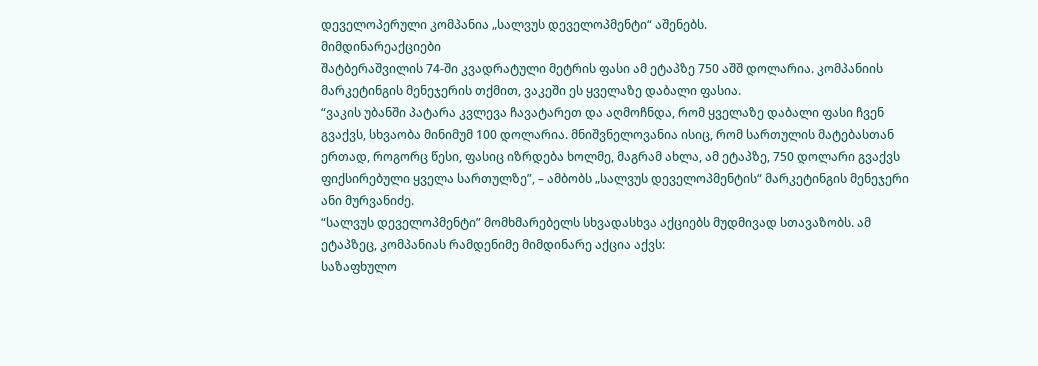დეველოპერული კომპანია „სალვუს დეველოპმენტი“ აშენებს.
მიმდინარეაქციები
შატბერაშვილის 74-ში კვადრატული მეტრის ფასი ამ ეტაპზე 750 აშშ დოლარია. კომპანიის მარკეტინგის მენეჯერის თქმით, ვაკეში ეს ყველაზე დაბალი ფასია.
“ვაკის უბანში პატარა კვლევა ჩავატარეთ და აღმოჩნდა, რომ ყველაზე დაბალი ფასი ჩვენ გვაქვს, სხვაობა მინიმუმ 100 დოლარია. მნიშვნელოვანია ისიც, რომ სართულის მატებასთან ერთად, როგორც წესი, ფასიც იზრდება ხოლმე, მაგრამ ახლა, ამ ეტაპზე, 750 დოლარი გვაქვს ფიქსირებული ყველა სართულზე”, – ამბობს „სალვუს დეველოპმენტის“ მარკეტინგის მენეჯერი ანი მურვანიძე.
“სალვუს დეველოპმენტი” მომხმარებელს სხვადასხვა აქციებს მუდმივად სთავაზობს. ამ ეტაპზეც, კომპანიას რამდენიმე მიმდინარე აქცია აქვს:
საზაფხულო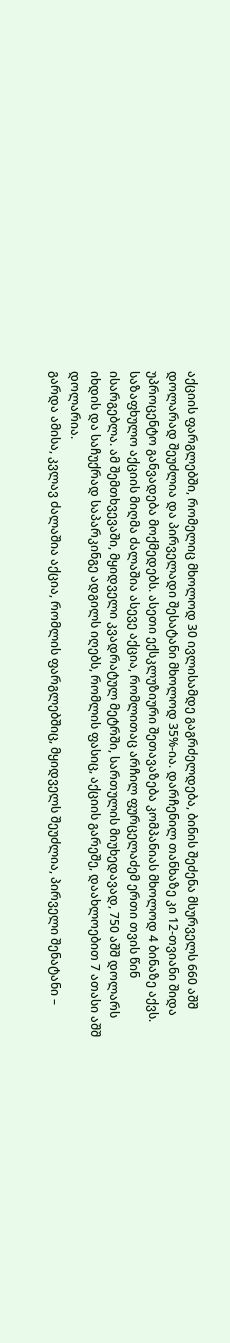აქციის ფარგლებში, რომელიც მხოლოდ 30 ივლისამდე გაგრძელდება, ბინის შეძენა მსურველს 660 აშშ დოლარად შეუძლია და პირველადი შესატანი მხოლოდ 35%-ია. დარჩენილ თანხაზე კი 12-თვიანი შიდა უპროცენტო განვადება მოქმედებს. ასეთი ექსკლუზიური შეთავაზება კომპანიას მხოლოდ 4 ბინაზე აქვს.
საზაფხულო აქციის მიღმა ძალაშია ასევე აქცია, რომლითაც არჩილ ფურცელაძემ ერთი თვის წინ ისარგებლა. ამ შემთხვევაში, მყიდველი კვადრატულ მეტრში, სართულის მიუხედავად, 750 აშშ დოლარს იხდის და საჩუქრად საპარკინგე ადგილს იღებს, რომლის ფასიც, აქციის გარეშე, დაახლოებით 7 ათასი აშშ დოლარია.
გარდა ამისა, კვლავ ძალაშია აქცია, რომლის ფარგლებშიც, მყიდველს შეუძლია, პირველი შენატანი –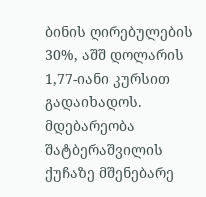ბინის ღირებულების 30%, აშშ დოლარის 1,77-იანი კურსით გადაიხადოს.
მდებარეობა
შატბერაშვილის ქუჩაზე მშენებარე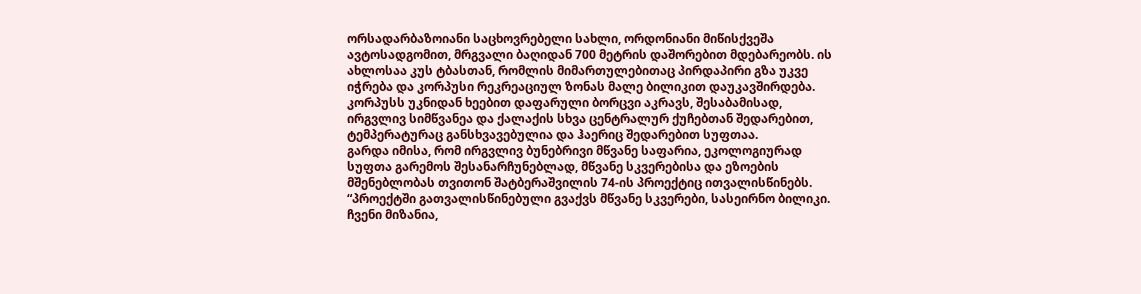ორსადარბაზოიანი საცხოვრებელი სახლი, ორდონიანი მიწისქვეშა ავტოსადგომით, მრგვალი ბაღიდან 700 მეტრის დაშორებით მდებარეობს. ის ახლოსაა კუს ტბასთან, რომლის მიმართულებითაც პირდაპირი გზა უკვე იჭრება და კორპუსი რეკრეაციულ ზონას მალე ბილიკით დაუკავშირდება. კორპუსს უკნიდან ხეებით დაფარული ბორცვი აკრავს, შესაბამისად, ირგვლივ სიმწვანეა და ქალაქის სხვა ცენტრალურ ქუჩებთან შედარებით, ტემპერატურაც განსხვავებულია და ჰაერიც შედარებით სუფთაა.
გარდა იმისა, რომ ირგვლივ ბუნებრივი მწვანე საფარია, ეკოლოგიურად სუფთა გარემოს შესანარჩუნებლად, მწვანე სკვერებისა და ეზოების მშენებლობას თვითონ შატბერაშვილის 74-ის პროექტიც ითვალისწინებს.
“პროექტში გათვალისწინებული გვაქვს მწვანე სკვერები, სასეირნო ბილიკი. ჩვენი მიზანია,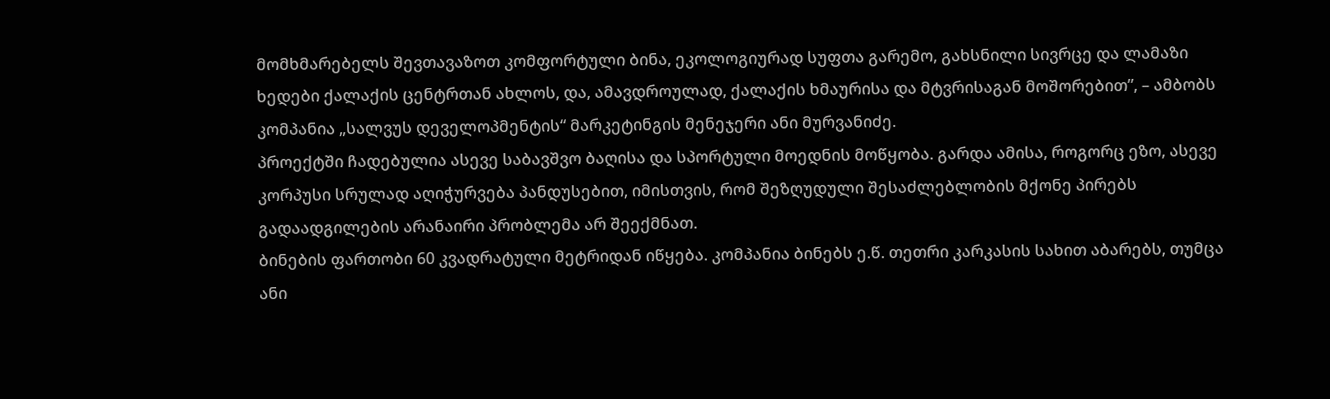მომხმარებელს შევთავაზოთ კომფორტული ბინა, ეკოლოგიურად სუფთა გარემო, გახსნილი სივრცე და ლამაზი ხედები ქალაქის ცენტრთან ახლოს, და, ამავდროულად, ქალაქის ხმაურისა და მტვრისაგან მოშორებით”, – ამბობს კომპანია „სალვუს დეველოპმენტის“ მარკეტინგის მენეჯერი ანი მურვანიძე.
პროექტში ჩადებულია ასევე საბავშვო ბაღისა და სპორტული მოედნის მოწყობა. გარდა ამისა, როგორც ეზო, ასევე კორპუსი სრულად აღიჭურვება პანდუსებით, იმისთვის, რომ შეზღუდული შესაძლებლობის მქონე პირებს გადაადგილების არანაირი პრობლემა არ შეექმნათ.
ბინების ფართობი 60 კვადრატული მეტრიდან იწყება. კომპანია ბინებს ე.წ. თეთრი კარკასის სახით აბარებს, თუმცა ანი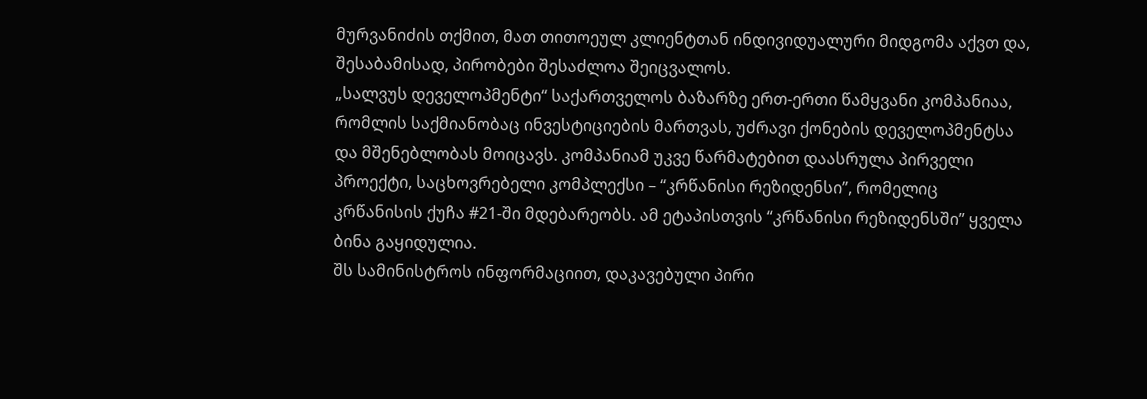მურვანიძის თქმით, მათ თითოეულ კლიენტთან ინდივიდუალური მიდგომა აქვთ და, შესაბამისად, პირობები შესაძლოა შეიცვალოს.
„სალვუს დეველოპმენტი“ საქართველოს ბაზარზე ერთ-ერთი წამყვანი კომპანიაა, რომლის საქმიანობაც ინვესტიციების მართვას, უძრავი ქონების დეველოპმენტსა და მშენებლობას მოიცავს. კომპანიამ უკვე წარმატებით დაასრულა პირველი პროექტი, საცხოვრებელი კომპლექსი – “კრწანისი რეზიდენსი”, რომელიც კრწანისის ქუჩა #21-ში მდებარეობს. ამ ეტაპისთვის “კრწანისი რეზიდენსში” ყველა ბინა გაყიდულია.
შს სამინისტროს ინფორმაციით, დაკავებული პირი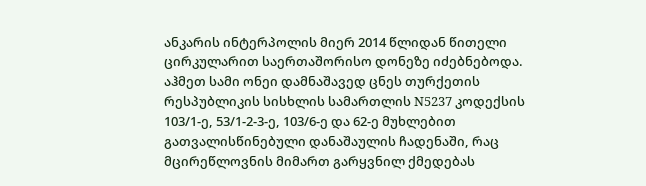ანკარის ინტერპოლის მიერ 2014 წლიდან წითელი ცირკულარით საერთაშორისო დონეზე იძებნებოდა.
აჰმეთ სამი ონეი დამნაშავედ ცნეს თურქეთის რესპუბლიკის სისხლის სამართლის N5237 კოდექსის 103/1-ე, 53/1-2-3-ე, 103/6-ე და 62-ე მუხლებით გათვალისწინებული დანაშაულის ჩადენაში, რაც მცირეწლოვნის მიმართ გარყვნილ ქმედებას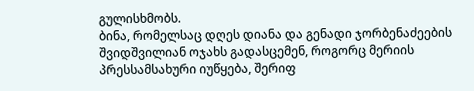გულისხმობს.
ბინა, რომელსაც დღეს დიანა და გენადი ჯორბენაძეების შვიდშვილიან ოჯახს გადასცემენ, როგორც მერიის პრესსამსახური იუწყება, შერიფ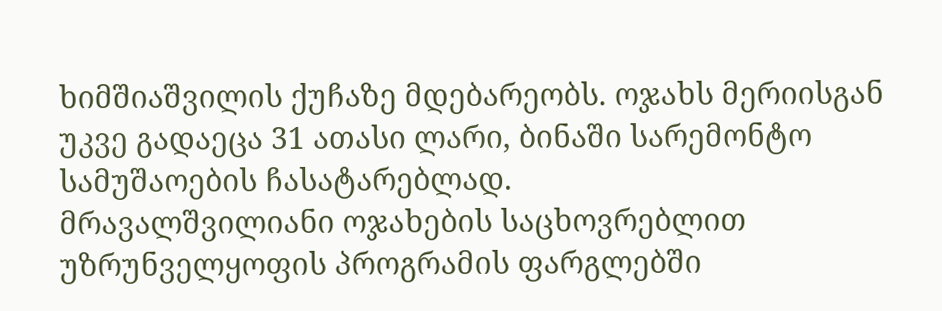ხიმშიაშვილის ქუჩაზე მდებარეობს. ოჯახს მერიისგან უკვე გადაეცა 31 ათასი ლარი, ბინაში სარემონტო სამუშაოების ჩასატარებლად.
მრავალშვილიანი ოჯახების საცხოვრებლით უზრუნველყოფის პროგრამის ფარგლებში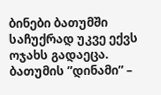ბინები ბათუმში საჩუქრად უკვე ექვს ოჯახს გადაეცა.
ბათუმის ”დინამი” –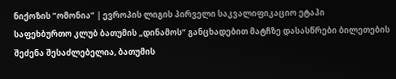ნიქოზის ”ომონია” | ევროპის ლიგის პირველი საკვალიფიკაციო ეტაპი
საფეხბურთო კლუბ ბათუმის „დინამოს“ განცხადებით მატჩზე დასასწრები ბილეთების შეძენა შესაძლებელია, ბათუმის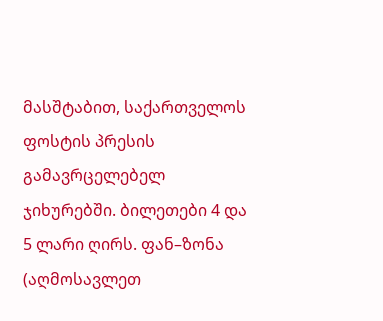მასშტაბით, საქართველოს ფოსტის პრესის გამავრცელებელ ჯიხურებში. ბილეთები 4 და 5 ლარი ღირს. ფან–ზონა (აღმოსავლეთ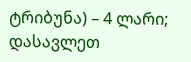ტრიბუნა) – 4 ლარი; დასავლეთ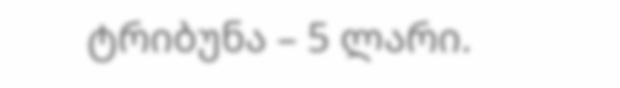ტრიბუნა – 5 ლარი.